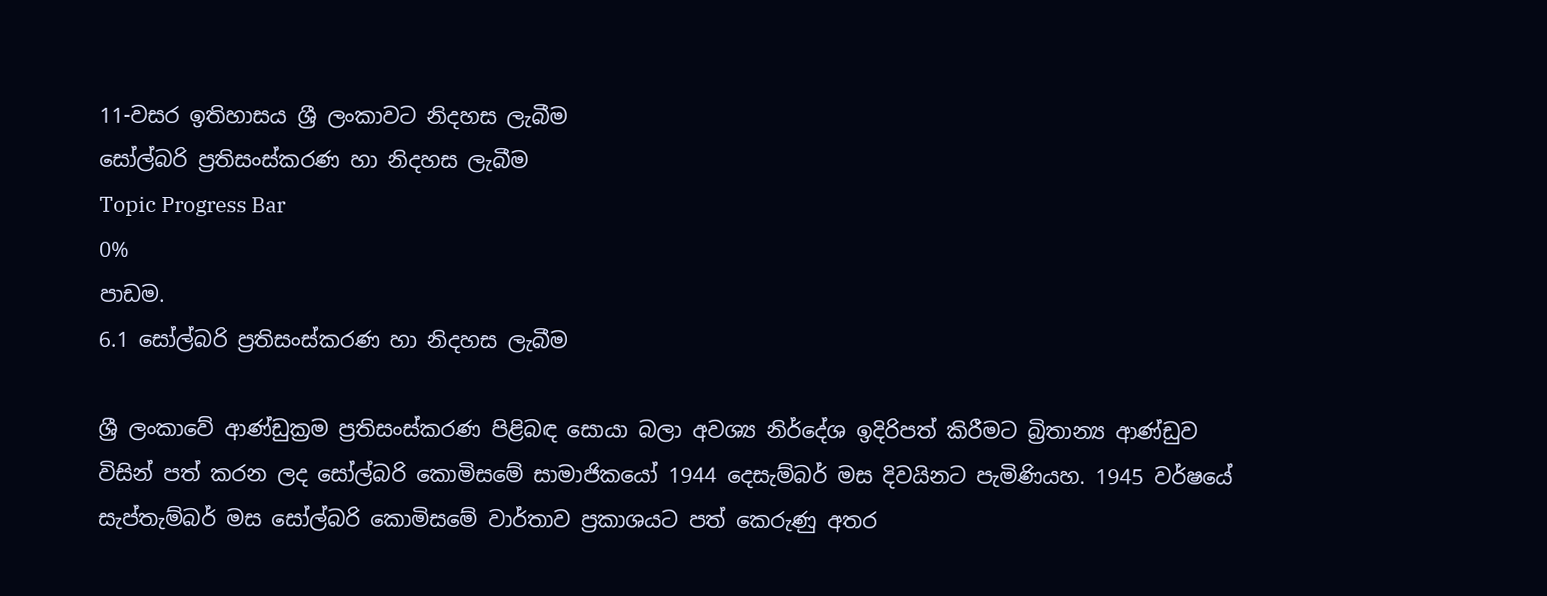11-වසර ඉතිහාසය ශ්‍රී ලංකාවට නිදහස ලැබීම
සෝල්බරි ප්‍රතිසංස්කරණ හා නිදහස ලැබීම
Topic Progress Bar
0%
පාඩම.
6.1 සෝල්බරි ප්‍රතිසංස්කරණ හා නිදහස ලැබීම

ශ්‍රී ලංකාවේ ආණ්ඩුක්‍රම ප්‍රතිසංස්කරණ පිළිබඳ සොයා බලා අවශ්‍ය නිර්දේශ ඉදිරිපත් කිරීමට බ්‍රිතාන්‍ය ආණ්ඩුව විසින් පත් කරන ලද සෝල්බරි කොමිසමේ සාමාජිකයෝ 1944 දෙසැම්බර් මස දිවයිනට පැමිණියහ. 1945 වර්ෂයේ සැප්තැම්බර් මස සෝල්බරි කොමිසමේ වාර්තාව ප්‍රකාශයට පත් කෙරුණු අතර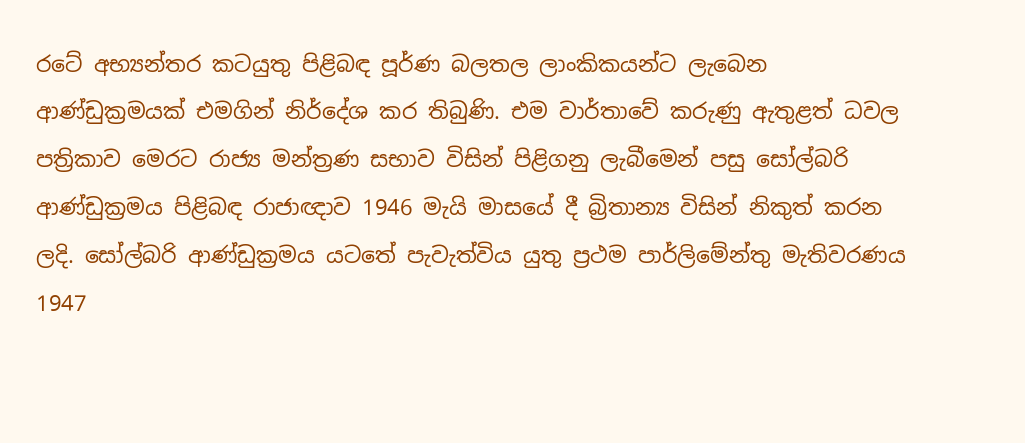රටේ අභ්‍යන්තර කටයුතු පිළිබඳ පූර්ණ බලතල ලාංකිකයන්ට ලැබෙන ආණ්ඩුක්‍රමයක් එමගින් නිර්දේශ කර තිබුණි. එම වාර්තාවේ කරුණු ඇතුළත් ධවල පත්‍රිකාව මෙරට රාජ්‍ය මන්ත්‍රණ සභාව විසින් පිළිගනු ලැබීමෙන් පසු සෝල්බරි ආණ්ඩුක්‍රමය පිළිබඳ රාජාඥාව 1946 මැයි මාසයේ දී බ්‍රිතාන්‍ය විසින් නිකුත් කරන ලදි. සෝල්බරි ආණ්ඩුක්‍රමය යටතේ පැවැත්විය යුතු ප්‍රථම පාර්ලිමේන්තු මැතිවරණය 1947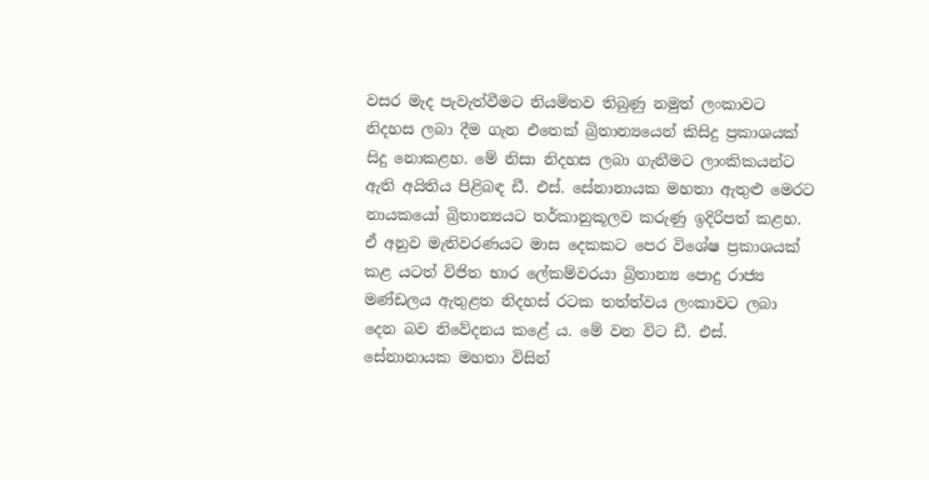වසර මැද පැවැත්වීමට නියමිතව තිබුණු නමුත් ලංකාවට නිදහස ලබා දීම ගැන එතෙක් බ්‍රිතාන්‍යයෙන් කිසිදු ප්‍රකාශයක් සිදු නොකළහ. මේ නිසා නිදහස ලබා ගැනීමට ලාංකිකයන්ට ඇති අයිතිය පිළිබඳ ඩී. එස්. සේනානායක මහතා ඇතුළු මෙරට නායකයෝ බ්‍රිතාන්‍යයට තර්කානුකූලව කරුණු ඉදිරිපත් කළහ. ඒ අනුව මැතිවරණයට මාස දෙකකට පෙර විශේෂ ප්‍රකාශයක් කළ යටත් විජිත භාර ලේකම්වරයා බ්‍රිතාන්‍ය පොදු රාජ්‍ය මණ්ඩලය ඇතුළත නිදහස් රටක තත්ත්වය ලංකාවට ලබා දෙන බව නිවේදනය කළේ ය. මේ වන විට ඩී. එස්. සේනානායක මහතා විසින්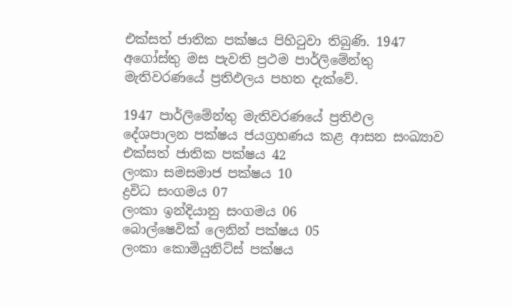එක්සත් ජාතික පක්ෂය පිහිටුවා තිබුණි. 1947 අගෝස්තු මස පැවති ප්‍රථම පාර්ලිමේන්තු මැතිවරණයේ ප්‍රතිඵලය පහත දැක්වේ.

1947 පාර්ලිමේන්තු මැතිවරණයේ ප්‍රතිඵල
දේශපාලන පක්ෂය ජයග්‍රහණය කළ ආසන සංඛ්‍යාව
එක්සත් ජාතික පක්ෂය 42
ලංකා සමසමාජ පක්ෂය 10
ද්‍රවිධ සංගමය 07
ලංකා ඉන්දියානු සංගමය 06
බොල්ෂෙවික් ලෙනින් පක්ෂය 05
ලංකා කොමියුනිට්ස් පක්ෂය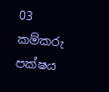03
කම්කරු පක්ෂය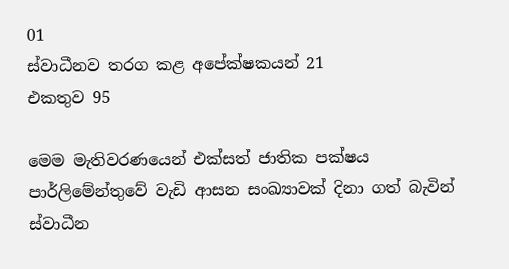01
ස්වාධීනව තරග කළ අපේක්ෂකයන් 21
එකතුව 95

මෙම මැතිවරණයෙන් එක්සත් ජාතික පක්ෂය පාර්ලිමේන්තුවේ වැඩි ආසන සංඛ්‍යාවක් දිනා ගත් බැවින් ස්වාධීන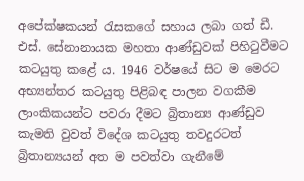අපේක්ෂකයන් රැසකගේ සහාය ලබා ගත් ඩී. එස්. සේනානායක මහතා ආණ්ඩුවක් පිහිටුවීමට කටයුතු කළේ ය. 1946 වර්ෂයේ සිට ම මෙරට අභ්‍යන්තර කටයුතු පිළිබඳ පාලන වගකීම ලාංකිකයන්ට පවරා දීමට බ්‍රිතාන්‍ය ආණ්ඩුව කැමති වුවත් විදේශ කටයුතු තවදුරටත් බ්‍රිතාන්‍යයන් අත ම පවත්වා ගැනීමේ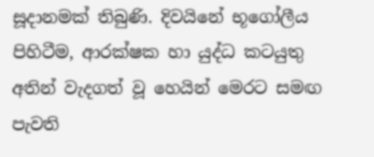සූදානමක් තිබුණි. දිවයිනේ භූගෝලීය පිහිටීම, ආරක්ෂක හා යුද්ධ කටයුතු අතින් වැදගත් වූ හෙයින් මෙරට සමඟ පැවති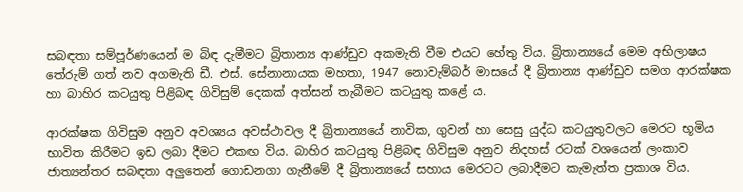සබඳතා සම්පූර්ණයෙන් ම බිඳ දැමීමට බ්‍රිතාන්‍ය ආණ්ඩුව අකමැති වීම එයට හේතු විය. බ්‍රිතාන්‍යයේ මෙම අභිලාෂය තේරුම් ගත් නව අගමැති ඩී. එස්. සේනානායක මහතා, 1947 නොවැම්බර් මාසයේ දී බ්‍රිතාන්‍ය ආණ්ඩුව සමග ආරක්ෂක හා බාහිර කටයුතු පිළිබඳ ගිවිසුම් දෙකක් අත්සන් තැබීමට කටයුතු කළේ ය.

ආරක්ෂක ගිවිසුම අනුව අවශ්‍යය අවස්ථාවල දී බ්‍රිතාන්‍යයේ නාවික, ගුවන් හා සෙසු යුද්ධ කටයුතුවලට මෙරට භූමිය භාවිත කිරීමට ඉඩ ලබා දීමට එකඟ විය. බාහිර කටයුතු පිළිබඳ ගිවිසුම අනුව නිදහස් රටක් වශයෙන් ලංකාව ජාත්‍යන්තර සබඳතා අලුතෙන් ගොඩනගා ගැනීමේ දී බ්‍රිතාන්‍යයේ සහාය මෙරටට ලබාදීමට කැමැත්ත ප්‍රකාශ විය.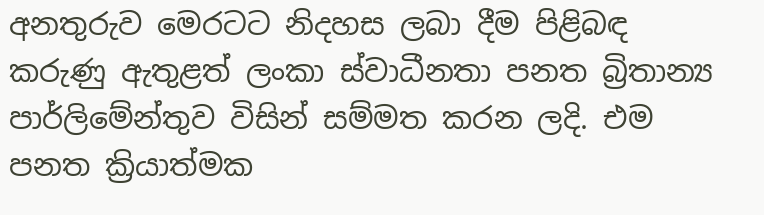අනතුරුව මෙරටට නිදහස ලබා දීම පිළිබඳ කරුණු ඇතුළත් ලංකා ස්වාධීනතා පනත බ්‍රිතාන්‍ය පාර්ලිමේන්තුව විසින් සම්මත කරන ලදි. එම පනත ක්‍රියාත්මක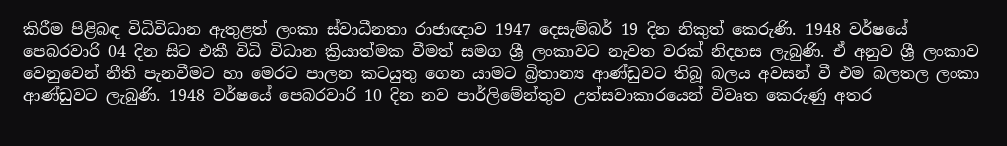කිරීම පිළිබඳ විධිවිධාන ඇතුළත් ලංකා ස්වාධීනතා රාජාඥාව 1947 දෙසැම්බර් 19 දින නිකුත් කෙරුණි. 1948 වර්ෂයේ පෙබරවාරි 04 දින සිට එකී විධි විධාන ක්‍රියාත්මක වීමත් සමග ශ්‍රී ලංකාවට නැවත වරක් නිදහස ලැබුණි. ඒ අනුව ශ්‍රී ලංකාව වෙනුවෙන් නීති පැනවීමට හා මෙරට පාලන කටයුතු ගෙන යාමට බ්‍රිතාන්‍ය ආණ්ඩුවට තිබූ බලය අවසන් වී එම බලතල ලංකා ආණ්ඩුවට ලැබුණි. 1948 වර්ෂයේ පෙබරවාරි 10 දින නව පාර්ලිමේන්තුව උත්සවාකාරයෙන් විවෘත කෙරුණු අතර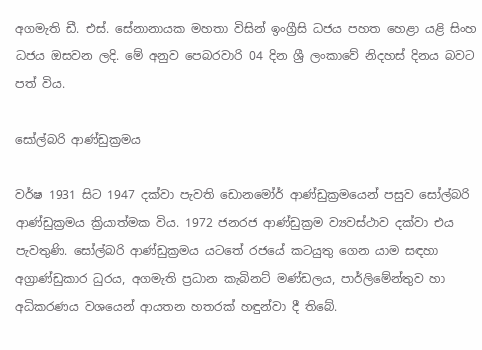අගමැති ඩී. එස්. සේනානායක මහතා විසින් ඉංග්‍රීසි ධජය පහත හෙළා යළි සිංහ ධජය ඔසවන ලදි. මේ අනුව පෙබරවාරි 04 දින ශ්‍රී ලංකාවේ නිදහස් දිනය බවට පත් විය.

සෝල්බරි ආණ්ඩුක්‍රමය

වර්ෂ 1931 සිට 1947 දක්වා පැවති ඩොනමෝර් ආණ්ඩුක්‍රමයෙන් පසුව සෝල්බරි ආණ්ඩුක්‍රමය ක්‍රියාත්මක විය. 1972 ජනරජ ආණ්ඩුක්‍රම ව්‍යවස්ථාව දක්වා එය පැවතුණි. සෝල්බරි ආණ්ඩුක්‍රමය යටතේ රජයේ කටයුතු ගෙන යාම සඳහා අග්‍රාණ්ඩුකාර ධුරය, අගමැති ප්‍රධාන කැබිනට් මණ්ඩලය, පාර්ලිමේන්තුව හා අධිකරණය වශයෙන් ආයතන හතරක් හඳුන්වා දී තිබේ.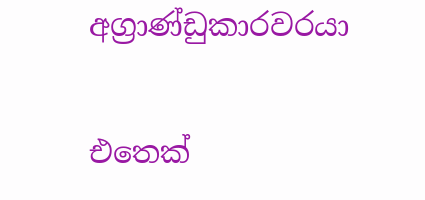අග්‍රාණ්ඩුකාරවරයා

එතෙක්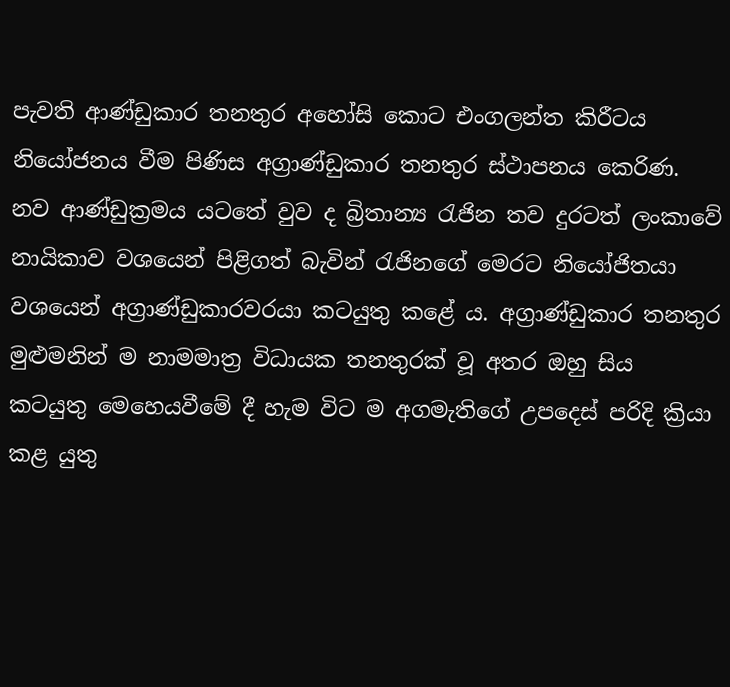පැවති ආණ්ඩුකාර තනතුර අහෝසි කොට එංගලන්ත කිරීටය නියෝජනය වීම පිණිස අග්‍රාණ්ඩුකාර තනතුර ස්ථාපනය කෙරිණ. නව ආණ්ඩුක්‍රමය යටතේ වුව ද බ්‍රිතාන්‍ය රැජින තව දුරටත් ලංකාවේ නායිකාව වශයෙන් පිළිගත් බැවින් රැජිනගේ මෙරට නියෝජිතයා වශයෙන් අග්‍රාණ්ඩුකාරවරයා කටයුතු කළේ ය. අග්‍රාණ්ඩුකාර තනතුර මුළුමනින් ම නාමමාත්‍ර විධායක තනතුරක් වූ අතර ඔහු සිය කටයුතු මෙහෙයවීමේ දී හැම විට ම අගමැතිගේ උපදෙස් පරිදි ක්‍රියා කළ යුතු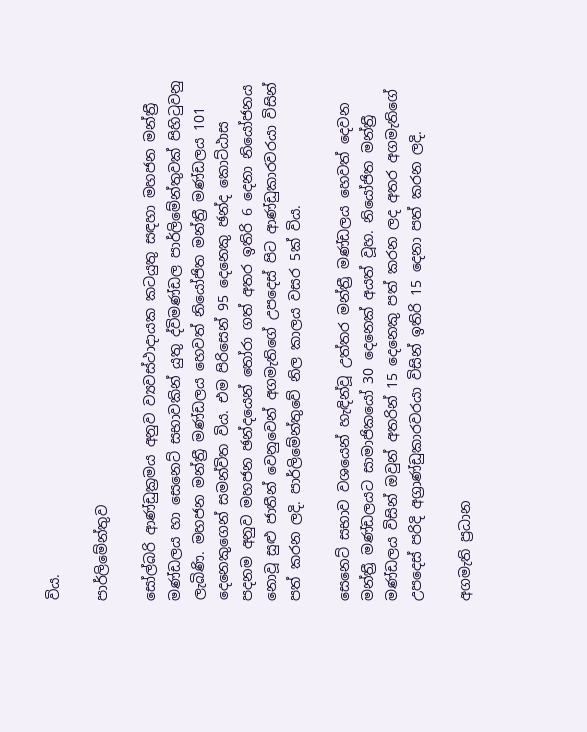විය.

පාර්ලිමේන්තුව

සෝල්බරි ආණ්ඩුක්‍රමය අනුව ව්‍යවස්ථාදායක කටයුතු සඳහා මහජන මන්ත්‍රී මණ්ඩලය හා සෙනෙට් සභාවකින් යුතු ද්විමණ්ඩල පාර්ලිමේන්තුවක් පිහිටුවනු ලැබිණි. මහජන මන්ත්‍රී මණ්ඩලය හෙවත් නියෝජිත මන්ත්‍රී මණ්ඩලය 101 දෙනෙකුගෙන් සමන්විත විය. එම පිරිසෙන් 95 දෙනෙකු ඡන්ද කොට්ඨාස පදනම අනුව මහජන ඡන්දයෙන් තෝරා ගත් අතර ඉතිරි 6 දෙනා නියෝජනය නොවූ සුළු ජාතීන් වෙනුවෙන් අගමැතිගේ උපදෙස් පිට ආණ්ඩුකාරවරයා විසින් පත් කරන ලදි. පාර්ලිමේන්තුවේ නිල කාලය වසර 5ක් විය.

සෙනෙට් සභාව වශයෙන් හැඳින්වූ උත්තර මන්ත්‍රී මණ්ඩලය හෙවත් දෙවන මන්ත්‍රී මණ්ඩලයට සාමාජිකයෝ 30 දෙනෙක් අයත් වූහ. නියෝජිත මන්ත්‍රී මණ්ඩලය විසින් ඔවුන් අතරින් 15 දෙනෙකු පත් කරන ලද අතර අගමැතිගේ උපදෙස් පරිදි අග්‍රාණ්ඩුකාරවරයා විසින් ඉතිරි 15 දෙනා පත් කරන ලදි.

අගමැති ප්‍රධාන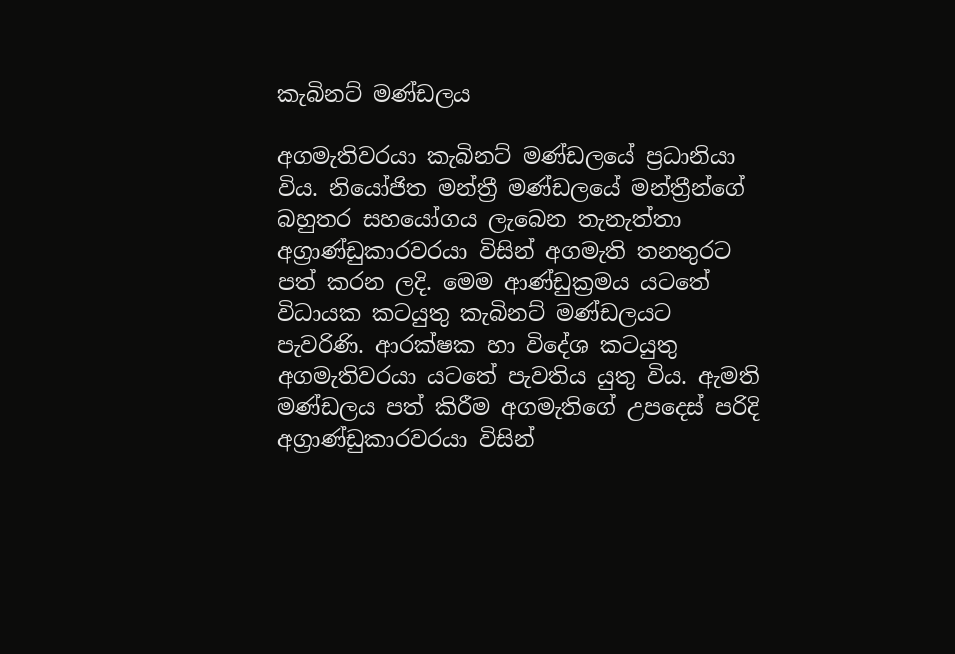කැබිනට් මණ්ඩලය

අගමැතිවරයා කැබිනට් මණ්ඩලයේ ප්‍රධානියා විය. නියෝජිත මන්ත්‍රී මණ්ඩලයේ මන්ත්‍රීන්ගේ බහුතර සහයෝගය ලැබෙන තැනැත්තා අග්‍රාණ්ඩුකාරවරයා විසින් අගමැති තනතුරට පත් කරන ලදි. මෙම ආණ්ඩුක්‍රමය යටතේ විධායක කටයුතු කැබිනට් මණ්ඩලයට පැවරිණි. ආරක්ෂක හා විදේශ කටයුතු අගමැතිවරයා යටතේ පැවතිය යුතු විය. ඇමති මණ්ඩලය පත් කිරීම අගමැතිගේ උපදෙස් පරිදි අග්‍රාණ්ඩුකාරවරයා විසින්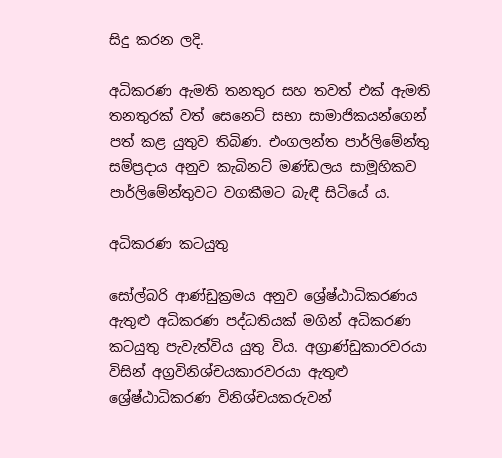සිදු කරන ලදි.

අධිකරණ ඇමති තනතුර සහ තවත් එක් ඇමති තනතුරක් වත් සෙනෙට් සභා සාමාජිකයන්ගෙන් පත් කළ යුතුව තිබිණ. එංගලන්ත පාර්ලිමේන්තු සම්ප්‍රදාය අනුව කැබිනට් මණ්ඩලය සාමූහිකව පාර්ලිමේන්තුවට වගකීමට බැඳී සිටියේ ය.

අධිකරණ කටයුතු

සෝල්බරි ආණ්ඩුක්‍රමය අනුව ශ්‍රේෂ්ඨාධිකරණය ඇතුළු අධිකරණ පද්ධතියක් මගින් අධිකරණ කටයුතු පැවැත්විය යුතු විය. අග්‍රාණ්ඩුකාරවරයා විසින් අග්‍රවිනිශ්චයකාරවරයා ඇතුළු ශ්‍රේෂ්ඨාධිකරණ විනිශ්චයකරුවන්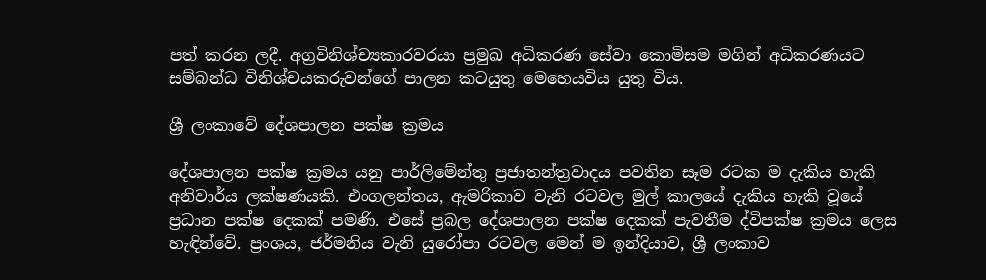පත් කරන ලදී. අග්‍රවිනිශ්ච්‍යකාරවරයා ප්‍රමුඛ අධිකරණ සේවා කොමිසම මගින් අධිකරණයට සම්බන්ධ විනිශ්චයකරුවන්ගේ පාලන කටයුතු මෙහෙයවිය යුතු විය.

ශ්‍රී ලංකාවේ දේශපාලන පක්ෂ ක්‍රමය

දේශපාලන පක්ෂ ක්‍රමය යනු පාර්ලිමේන්තු ප්‍රජාතන්ත්‍රවාදය පවතින සෑම රටක ම දැකිය හැකි අනිවාර්ය ලක්ෂණයකි. එංගලන්තය, ඇමරිකාව වැනි රටවල මුල් කාලයේ දැකිය හැකි වූයේ ප්‍රධාන පක්ෂ දෙකක් පමණි. එසේ ප්‍රබල දේශපාලන පක්ෂ දෙකක් පැවතීම ද්විපක්ෂ ක්‍රමය ලෙස හැඳින්වේ. ප්‍රංශය, ජර්මනිය වැනි යුරෝපා රටවල මෙන් ම ඉන්දියාව, ශ්‍රී ලංකාව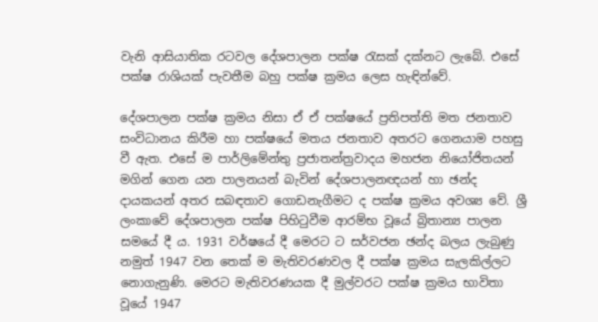වැනි ආසියාතික රටවල දේශපාලන පක්ෂ රැසක් දක්නට ලැබේ. එසේ පක්ෂ රාශියක් පැවතීම බහු පක්ෂ ක්‍රමය ලෙස හැඳින්වේ.

දේශපාලන පක්ෂ ක්‍රමය නිසා ඒ ඒ පක්ෂයේ ප්‍රතිපත්ති මත ජනතාව සංවිධානය කිරීම හා පක්ෂයේ මතය ජනතාව අතරට ගෙනයාම පහසු වී ඇත. එසේ ම පාර්ලිමේන්තු ප්‍රජාතන්ත්‍රවාදය මහජන නියෝජිතයන් මගින් ගෙන යන පාලනයන් බැවින් දේශපාලනඥයන් හා ඡන්ද දායකයන් අතර සබඳතාව ගොඩනැගීමට ද පක්ෂ ක්‍රමය අවශ්‍ය වේ. ශ්‍රී ලංකාවේ දේශපාලන පක්ෂ පිහිටුවීම ආරම්භ වූයේ බ්‍රිතාන්‍ය පාලන සමයේ දී ය. 1931 වර්ෂයේ දී මෙරට ට සර්වජන ඡන්ද බලය ලැබුණු නමුත් 1947 වන තෙක් ම මැතිවරණවල දී පක්ෂ ක්‍රමය සැලකිල්ලට නොගැනුණි. මෙරට මැතිවරණයක දී මුල්වරට පක්ෂ ක්‍රමය භාවිතා වූයේ 1947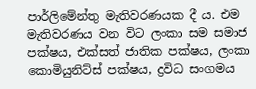පාර්ලිමේන්තු මැතිවරණයක දී ය. එම මැතිවරණය වන විට ලංකා සම සමාජ පක්ෂය, එක්සත් ජාතික පක්ෂය, ලංකා කොමියුනිට්ස් පක්ෂය, ද්‍රවිධ සංගමය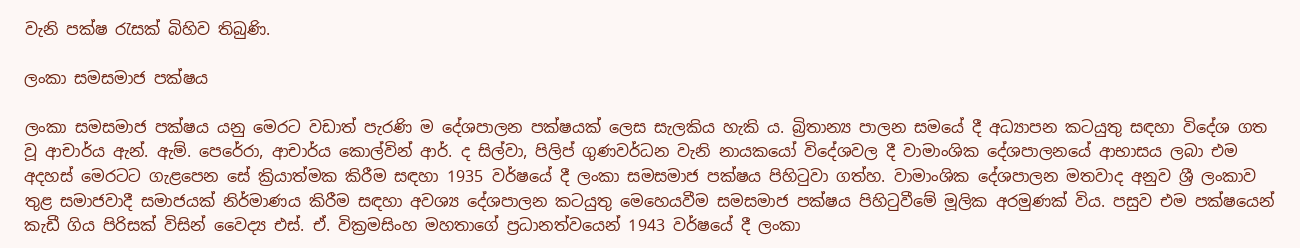වැනි පක්ෂ රැසක් බිහිව තිබුණි.

ලංකා සමසමාජ පක්ෂය

ලංකා සමසමාජ පක්ෂය යනු මෙරට වඩාත් පැරණි ම දේශපාලන පක්ෂයක් ලෙස සැලකිය හැකි ය. බ්‍රිතාන්‍ය පාලන සමයේ දී අධ්‍යාපන කටයුතු සඳහා විදේශ ගත වූ ආචාර්ය ඇන්. ඇම්. පෙරේරා, ආචාර්ය කොල්වින් ආර්. ද සිල්වා, පිලිප් ගුණවර්ධන වැනි නායකයෝ විදේශවල දී වාමාංශික දේශපාලනයේ ආභාසය ලබා එම අදහස් මෙරටට ගැළපෙන සේ ක්‍රියාත්මක කිරීම සඳහා 1935 වර්ෂයේ දී ලංකා සමසමාජ පක්ෂය පිහිටුවා ගත්හ. වාමාංශික දේශපාලන මතවාද අනුව ශ්‍රී ලංකාව තුළ සමාජවාදී සමාජයක් නිර්මාණය කිරීම සඳහා අවශ්‍ය දේශපාලන කටයුතු මෙහෙයවීම සමසමාජ පක්ෂය පිහිටුවීමේ මූලික අරමුණක් විය. පසුව එම පක්ෂයෙන් කැඩී ගිය පිරිසක් විසින් වෛද්‍ය එස්. ඒ. වික්‍රමසිංහ මහතාගේ ප්‍රධානත්වයෙන් 1943 වර්ෂයේ දී ලංකා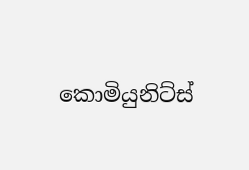කොමියුනිට්ස්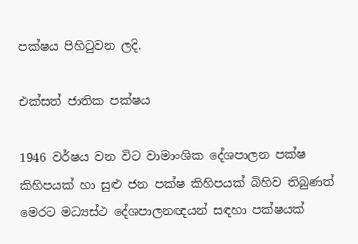පක්ෂය පිහිටුවන ලදි.

එක්සත් ජාතික පක්ෂය

1946 වර්ෂය වන විට වාමාංශික දේශපාලන පක්ෂ කිහිපයක් හා සුළු ජන පක්ෂ කිහිපයක් බිහිව තිබුණත් මෙරට මධ්‍යස්ථ දේශපාලනඥයන් සඳහා පක්ෂයක්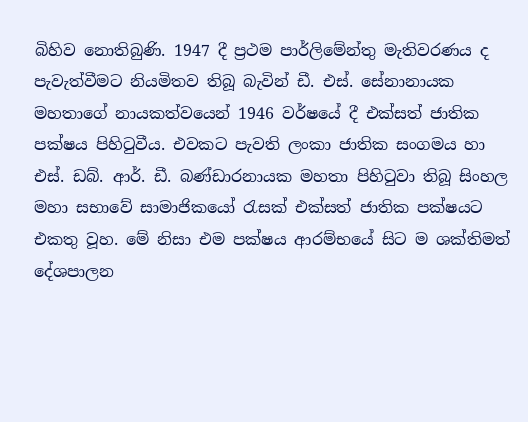බිහිව නොතිබුණි. 1947 දී ප්‍රථම පාර්ලිමේන්තු මැතිවරණය ද පැවැත්වීමට නියමිතව තිබූ බැවින් ඩී. එස්. සේනානායක මහතාගේ නායකත්වයෙන් 1946 වර්ෂයේ දී එක්සත් ජාතික පක්ෂය පිහිටුවීය. එවකට පැවති ලංකා ජාතික සංගමය හා එස්. ඩබ්. ආර්. ඩී. බණ්ඩාරනායක මහතා පිහිටුවා තිබූ සිංහල මහා සභාවේ සාමාජිකයෝ රැසක් එක්සත් ජාතික පක්ෂයට එකතු වූහ. මේ නිසා එම පක්ෂය ආරම්භයේ සිට ම ශක්තිමත් දේශපාලන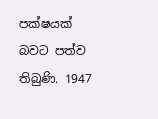පක්ෂයක් බවට පත්ව තිබුණි. 1947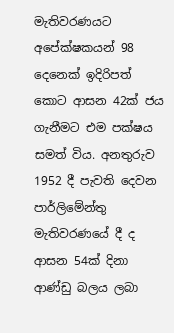මැතිවරණයට අපේක්ෂකයන් 98 දෙනෙක් ඉදිරිපත් කොට ආසන 42ක් ජය ගැනීමට එම පක්ෂය සමත් විය. අනතුරුව 1952 දී පැවති දෙවන පාර්ලිමේන්තු මැතිවරණයේ දී ද ආසන 54ක් දිනා ආණ්ඩු බලය ලබා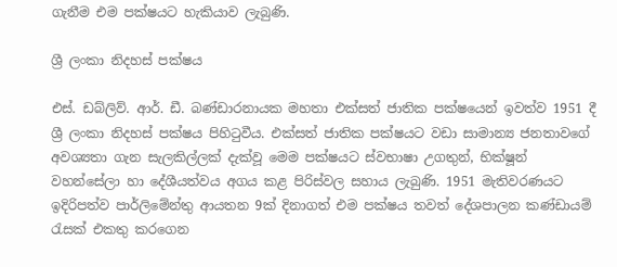ගැනීම එම පක්ෂයට හැකියාව ලැබුණි.

ශ්‍රී ලංකා නිදහස් පක්ෂය

එස්. ඩබ්ලිව්. ආර්. ඩී. බණ්ඩාරනායක මහතා එක්සත් ජාතික පක්ෂයෙන් ඉවත්ව 1951 දී ශ්‍රී ලංකා නිදහස් පක්ෂය පිහිටුවීය. එක්සත් ජාතික පක්ෂයට වඩා සාමාන්‍ය ජනතාවගේ අවශ්‍යතා ගැන සැලකිල්ලක් දැක්වූ මෙම පක්ෂයට ස්වභාෂා උගතුන්, භික්ෂූන් වහන්සේලා හා දේශීයත්වය අගය කළ පිරිස්වල සහාය ලැබුණි. 1951 මැතිවරණයට ඉදිරිපත්ව පාර්ලිමේන්තු ආයතන 9ක් දිනාගත් එම පක්ෂය තවත් දේශපාලන කණ්ඩායම් රැසක් එකතු කරගෙන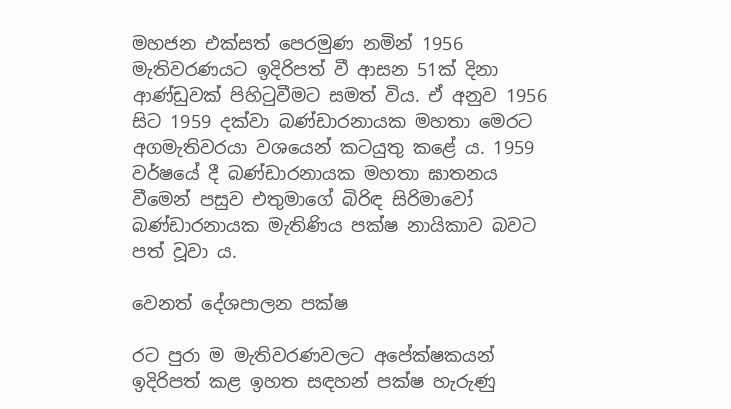මහජන එක්සත් පෙරමුණ නමින් 1956 මැතිවරණයට ඉදිරිපත් වී ආසන 51ක් දිනා ආණ්ඩුවක් පිහිටුවීමට සමත් විය. ඒ අනුව 1956 සිට 1959 දක්වා බණ්ඩාරනායක මහතා මෙරට අගමැතිවරයා වශයෙන් කටයුතු කළේ ය. 1959 වර්ෂයේ දී බණ්ඩාරනායක මහතා ඝාතනය වීමෙන් පසුව එතුමාගේ බිරිඳ සිරිමාවෝ බණ්ඩාරනායක මැතිණිය පක්ෂ නායිකාව බවට පත් වූවා ය.

වෙනත් දේශපාලන පක්ෂ

රට පුරා ම මැතිවරණවලට අපේක්ෂකයන් ඉදිරිපත් කළ ඉහත සඳහන් පක්ෂ හැරුණු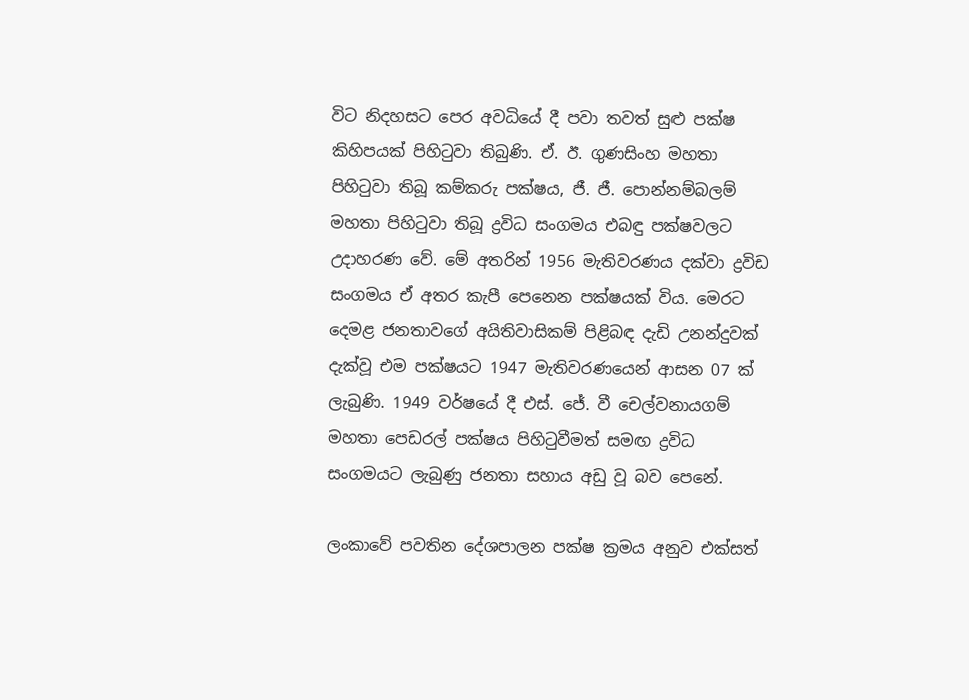විට නිදහසට පෙර අවධියේ දී පවා තවත් සුළු පක්ෂ කිහිපයක් පිහිටුවා තිබුණි. ඒ. ඊ. ගුණසිංහ මහතා පිහිටුවා තිබූ කම්කරු පක්ෂය, ජී. ජී. පොන්නම්බලම් මහතා පිහිටුවා තිබූ ද්‍රවිධ සංගමය එබඳු පක්ෂවලට උදාහරණ වේ. මේ අතරින් 1956 මැතිවරණය දක්වා ද්‍රවිඩ සංගමය ඒ අතර කැපී පෙනෙන පක්ෂයක් විය. මෙරට දෙමළ ජනතාවගේ අයිතිවාසිකම් පිළිබඳ දැඩි උනන්දුවක් දැක්වූ එම පක්ෂයට 1947 මැතිවරණයෙන් ආසන 07 ක් ලැබුණි. 1949 වර්ෂයේ දී එස්. ජේ. වී චෙල්වනායගම් මහතා පෙඩරල් පක්ෂය පිහිටුවීමත් සමඟ ද්‍රවිධ සංගමයට ලැබුණු ජනතා සහාය අඩු වූ බව පෙනේ.

ලංකාවේ පවතින දේශපාලන පක්ෂ ක්‍රමය අනුව එක්සත්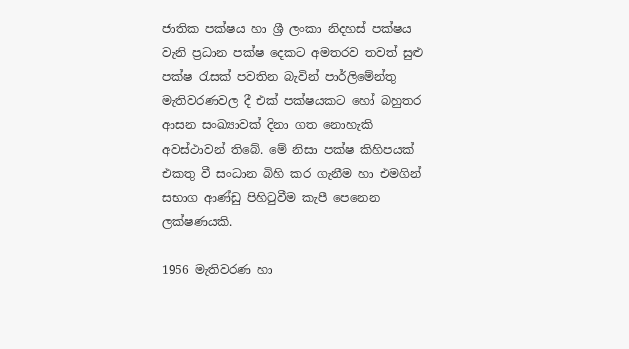ජාතික පක්ෂය හා ශ්‍රී ලංකා නිදහස් පක්ෂය වැනි ප්‍රධාන පක්ෂ දෙකට අමතරව තවත් සුළු පක්ෂ රැසක් පවතින බැවින් පාර්ලිමේන්තු මැතිවරණවල දී එක් පක්ෂයකට හෝ බහුතර ආසන සංඛ්‍යාවක් දිනා ගත නොහැකි අවස්ථාවන් තිබේ. මේ නිසා පක්ෂ කිහිපයක් එකතු වී සංධාන බිහි කර ගැනීම හා එමගින් සභාග ආණ්ඩු පිහිටුවීම කැපී පෙනෙන ලක්ෂණයකි.

1956 මැතිවරණ හා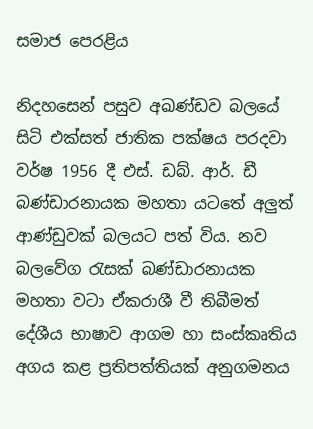සමාජ පෙරළිය

නිදහසෙන් පසුව අඛණ්ඩව බලයේ සිටි එක්සත් ජාතික පක්ෂය පරදවා වර්ෂ 1956 දී එස්. ඩබ්. ආර්. ඩී බණ්ඩාරනායක මහතා යටතේ අලුත් ආණ්ඩුවක් බලයට පත් විය. නව බලවේග රැසක් බණ්ඩාරනායක මහතා වටා ඒකරාශී වී තිබීමත් දේශීය භාෂාව ආගම හා සංස්කෘතිය අගය කළ ප්‍රතිපත්තියක් අනුගමනය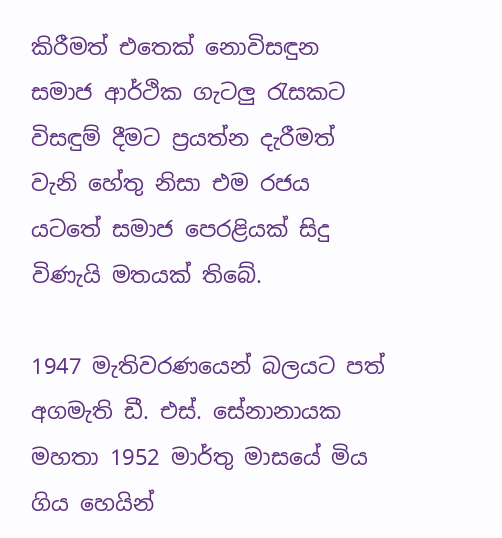කිරීමත් එතෙක් නොවිසඳුන සමාජ ආර්ථික ගැටලු රැසකට විසඳුම් දීමට ප්‍රයත්න දැරීමත් වැනි හේතු නිසා එම රජය යටතේ සමාජ පෙරළියක් සිදු විණැයි මතයක් තිබේ.

1947 මැතිවරණයෙන් බලයට පත් අගමැති ඩී. එස්. සේනානායක මහතා 1952 මාර්තු මාසයේ මිය ගිය හෙයින්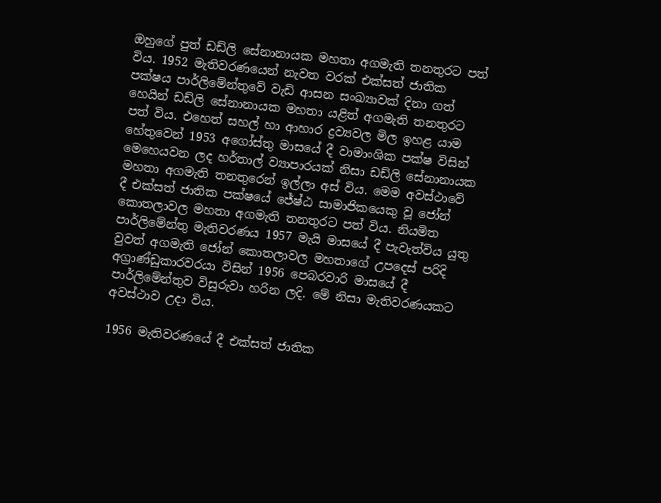ඔහුගේ පුත් ඩඩ්ලි සේනානායක මහතා අගමැති තනතුරට පත් විය. 1952 මැතිවරණයෙන් නැවත වරක් එක්සත් ජාතික පක්ෂය පාර්ලිමේන්තුවේ වැඩි ආසන සංඛ්‍යාවක් දිනා ගත් හෙයින් ඩඩ්ලි සේනානායක මහතා යළිත් අගමැති තනතුරට පත් විය. එහෙත් සහල් හා ආහාර ද්‍රව්‍යවල මිල ඉහළ යාම හේතුවෙන් 1953 අගෝස්තු මාසයේ දී වාමාංශික පක්ෂ විසින් මෙහෙයවන ලද හර්තාල් ව්‍යාපාරයක් නිසා ඩඩ්ලි සේනානායක මහතා අගමැති තනතුරෙන් ඉල්ලා අස් විය. මෙම අවස්ථාවේ දී එක්සත් ජාතික පක්ෂයේ ජේෂ්ඨ සාමාජිකයෙකු වූ ජෝන් කොතලාවල මහතා අගමැති තනතුරට පත් විය. නියමිත පාර්ලිමේන්තු මැතිවරණය 1957 මැයි මාසයේ දී පැවැත්විය යුතු වුවත් අගමැති ජෝන් කොතලාවල මහතාගේ උපදෙස් පරිදි අග්‍රාණ්ඩුකාරවරයා විසින් 1956 පෙබරවාරි මාසයේ දී පාර්ලිමේන්තුව විසුරුවා හරින ලදි. මේ නිසා මැතිවරණයකට අවස්ථාව උදා විය.

1956 මැතිවරණයේ දී එක්සත් ජාතික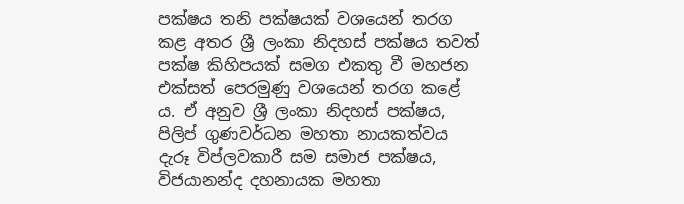පක්ෂය තනි පක්ෂයක් වශයෙන් තරග කළ අතර ශ්‍රී ලංකා නිදහස් පක්ෂය තවත් පක්ෂ කිහිපයක් සමග එකතු වී මහජන එක්සත් පෙරමුණු වශයෙන් තරග කළේ ය. ඒ අනුව ශ්‍රී ලංකා නිදහස් පක්ෂය, පිලිප් ගුණවර්ධන මහතා නායකත්වය දැරූ විප්ලවකාරී සම සමාජ පක්ෂය, විජයානන්ද දහනායක මහතා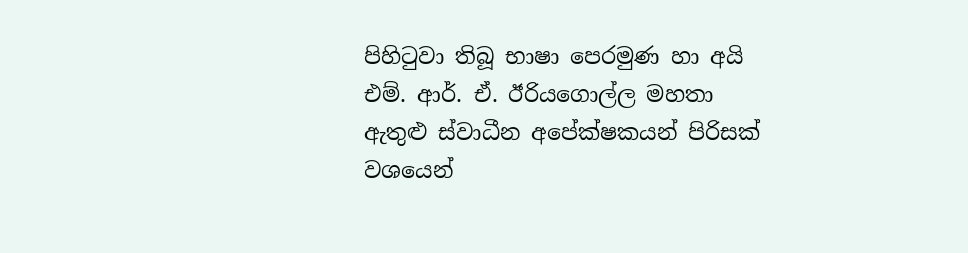පිහිටුවා තිබූ භාෂා පෙරමුණ හා අයි එම්. ආර්. ඒ. ඊරියගොල්ල මහතා ඇතුළු ස්වාධීන අපේක්ෂකයන් පිරිසක් වශයෙන්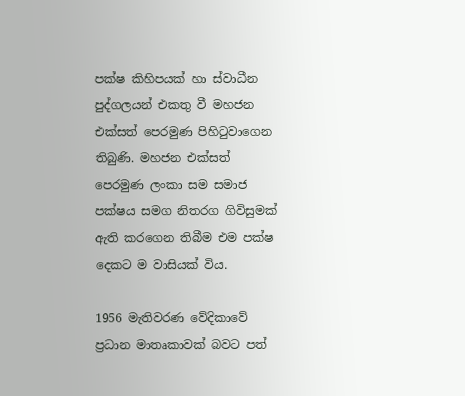පක්ෂ කිහිපයක් හා ස්වාධීන පුද්ගලයන් එකතු වී මහජන එක්සත් පෙරමුණ පිහිටුවාගෙන තිබුණි. මහජන එක්සත් පෙරමුණ ලංකා සම සමාජ පක්ෂය සමග නිතරග ගිවිසුමක් ඇති කරගෙන තිබීම එම පක්ෂ දෙකට ම වාසියක් විය.

1956 මැතිවරණ වේදිකාවේ ප්‍රධාන මාතෘකාවක් බවට පත්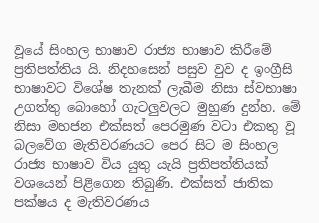වූයේ සිංහල භාෂාව රාජ්‍ය භාෂාව කිරීමේ ප්‍රතිපත්තිය යි. නිදහසෙන් පසුව වුව ද ඉංග්‍රීසි භාෂාවට විශේෂ තැනක් ලැබීම නිසා ස්වභාෂා උගත්තු බොහෝ ගැටලුවලට මුහුණ දුන්හ. මේ නිසා මහජන එක්සත් පෙරමුණ වටා එකතු වූ බලවේග මැතිවරණයට පෙර සිට ම සිංහල රාජ්‍ය භාෂාව විය යුතු යැයි ප්‍රතිපත්තියක් වශයෙන් පිළිගෙන තිබුණි. එක්සත් ජාතික පක්ෂය ද මැතිවරණය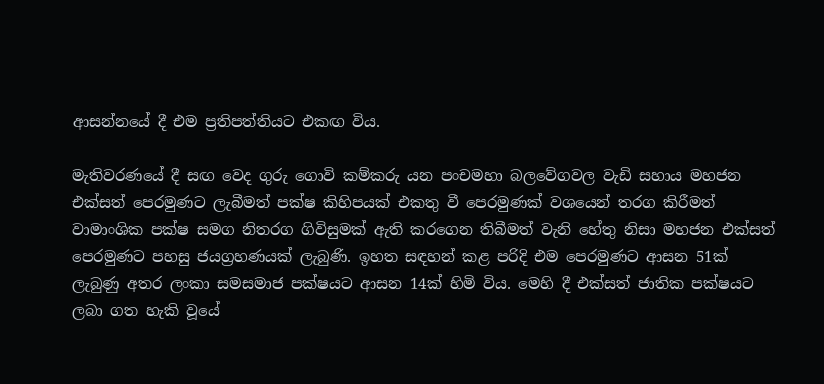ආසන්නයේ දී එම ප්‍රතිපත්තියට එකඟ විය.

මැතිවරණයේ දී සඟ වෙද ගුරු ගොවි කම්කරු යන පංචමහා බලවේගවල වැඩි සහාය මහජන එක්සත් පෙරමුණට ලැබීමත් පක්ෂ කිහිපයක් එකතු වී පෙරමුණක් වශයෙන් තරග කිරීමත් වාමාංශික පක්ෂ සමග නිතරග ගිවිසුමක් ඇති කරගෙන තිබීමත් වැනි හේතු නිසා මහජන එක්සත් පෙරමුණට පහසු ජයග්‍රහණයක් ලැබුණි. ඉහත සඳහන් කළ පරිදි එම පෙරමුණට ආසන 51ක් ලැබුණු අතර ලංකා සමසමාජ පක්ෂයට ආසන 14ක් හිමි විය. මෙහි දී එක්සත් ජාතික පක්ෂයට ලබා ගත හැකි වූයේ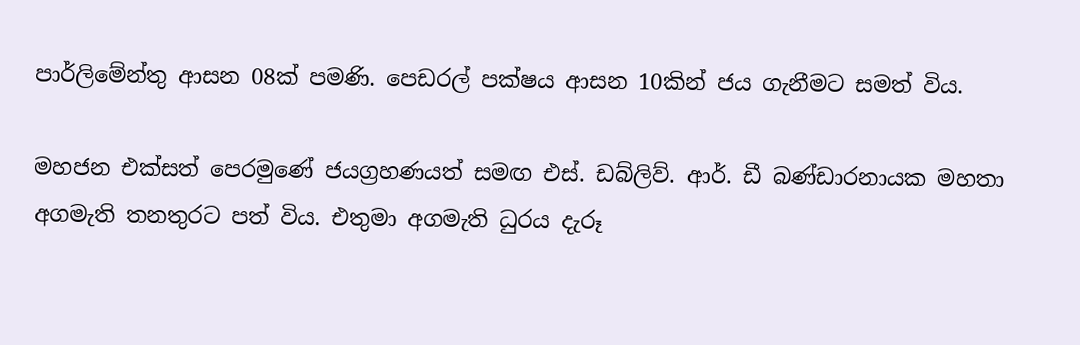පාර්ලිමේන්තු ආසන 08ක් පමණි. පෙඩරල් පක්ෂය ආසන 10කින් ජය ගැනීමට සමත් විය.

මහජන එක්සත් පෙරමුණේ ජයග්‍රහණයත් සමඟ එස්. ඩබ්ලිව්. ආර්. ඩී බණ්ඩාරනායක මහතා අගමැති තනතුරට පත් විය. එතුමා අගමැති ධුරය දැරූ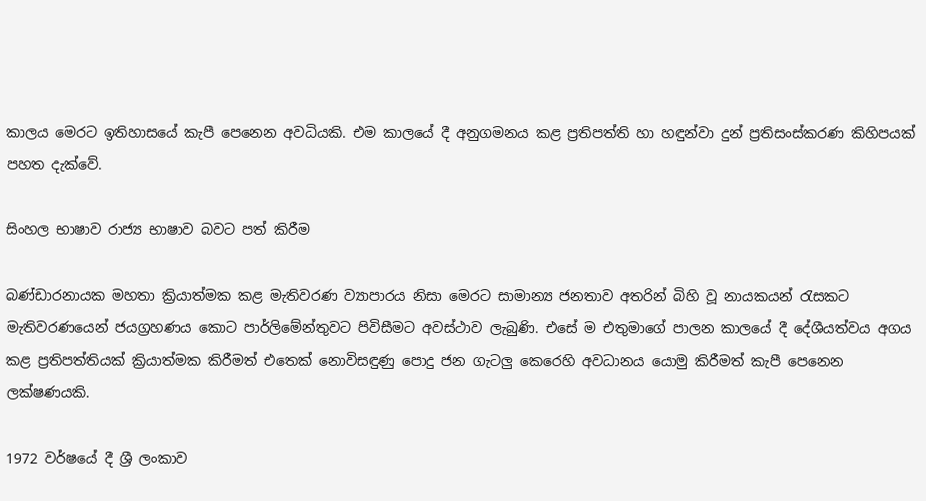කාලය මෙරට ඉතිහාසයේ කැපී පෙනෙන අවධියකි. එම කාලයේ දී අනුගමනය කළ ප්‍රතිපත්ති හා හඳුන්වා දුන් ප්‍රතිසංස්කරණ කිහිපයක් පහත දැක්වේ.

සිංහල භාෂාව රාජ්‍ය භාෂාව බවට පත් කිරීම

බණ්ඩාරනායක මහතා ක්‍රියාත්මක කළ මැතිවරණ ව්‍යාපාරය නිසා මෙරට සාමාන්‍ය ජනතාව අතරින් බිහි වූ නායකයන් රැසකට මැතිවරණයෙන් ජයග්‍රහණය කොට පාර්ලිමේන්තුවට පිවිසීමට අවස්ථාව ලැබුණි. එසේ ම එතුමාගේ පාලන කාලයේ දී දේශීයත්වය අගය කළ ප්‍රතිපත්තියක් ක්‍රියාත්මක කිරීමත් එතෙක් නොවිසඳුණු පොදු ජන ගැටලු කෙරෙහි අවධානය යොමු කිරීමත් කැපී පෙනෙන ලක්ෂණයකි.

1972 වර්ෂයේ දී ශ්‍රී ලංකාව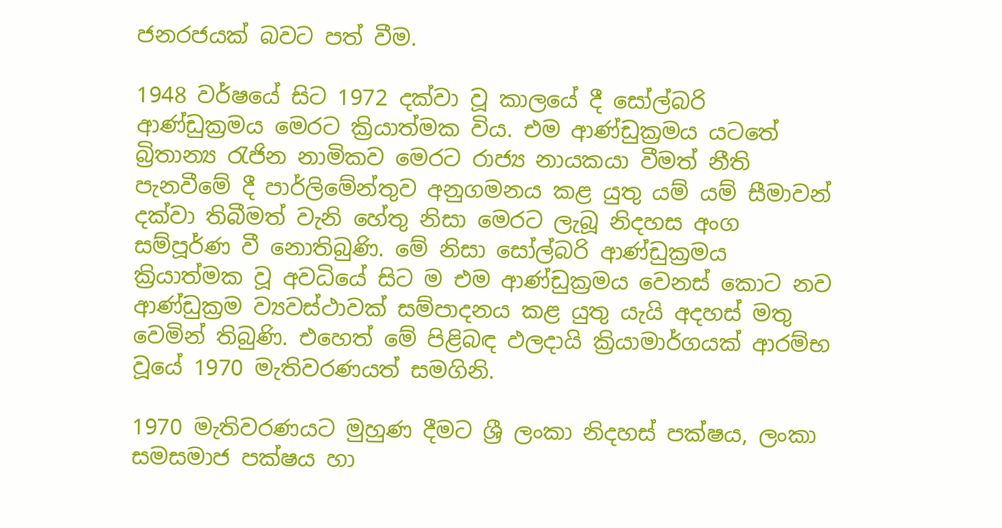ජනරජයක් බවට පත් වීම.

1948 වර්ෂයේ සිට 1972 දක්වා වූ කාලයේ දී සෝල්බරි ආණ්ඩුක්‍රමය මෙරට ක්‍රියාත්මක විය. එම ආණ්ඩුක්‍රමය යටතේ බ්‍රිතාන්‍ය රැජින නාමිකව මෙරට රාජ්‍ය නායකයා වීමත් නීති පැනවීමේ දී පාර්ලිමේන්තුව අනුගමනය කළ යුතු යම් යම් සීමාවන් දක්වා තිබීමත් වැනි හේතු නිසා මෙරට ලැබූ නිදහස අංග සම්පූර්ණ වී නොතිබුණි. මේ නිසා සෝල්බරි ආණ්ඩුක්‍රමය ක්‍රියාත්මක වූ අවධියේ සිට ම එම ආණ්ඩුක්‍රමය වෙනස් කොට නව ආණ්ඩුක්‍රම ව්‍යවස්ථාවක් සම්පාදනය කළ යුතු යැයි අදහස් මතු වෙමින් තිබුණි. එහෙත් මේ පිළිබඳ ඵලදායි ක්‍රියාමාර්ගයක් ආරම්භ වූයේ 1970 මැතිවරණයත් සමගිනි.

1970 මැතිවරණයට මුහුණ දීමට ශ්‍රී ලංකා නිදහස් පක්ෂය, ලංකා සමසමාජ පක්ෂය හා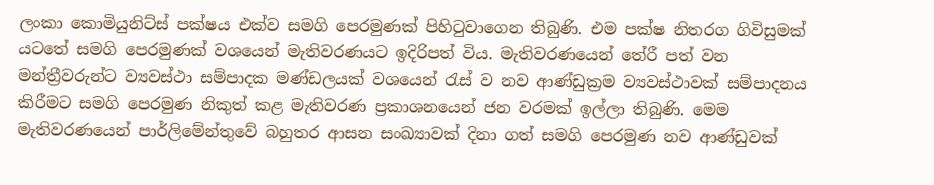ලංකා කොමියුනිට්ස් පක්ෂය එක්ව සමගි පෙරමුණක් පිහිටුවාගෙන තිබුණි. එම පක්ෂ නිතරග ගිවිසුමක් යටතේ සමගි පෙරමුණක් වශයෙන් මැතිවරණයට ඉදිරිපත් විය. මැතිවරණයෙන් තේරී පත් වන මන්ත්‍රීවරුන්ට ව්‍යවස්ථා සම්පාදක මණ්ඩලයක් වශයෙන් රැස් ව නව ආණ්ඩුක්‍රම ව්‍යවස්ථාවක් සම්පාදනය කිරීමට සමගි පෙරමුණ නිකුත් කළ මැතිවරණ ප්‍රකාශනයෙන් ජන වරමක් ඉල්ලා තිබුණි. මෙම මැතිවරණයෙන් පාර්ලිමේන්තුවේ බහුතර ආසන සංඛ්‍යාවක් දිනා ගත් සමගි පෙරමුණ නව ආණ්ඩුවක්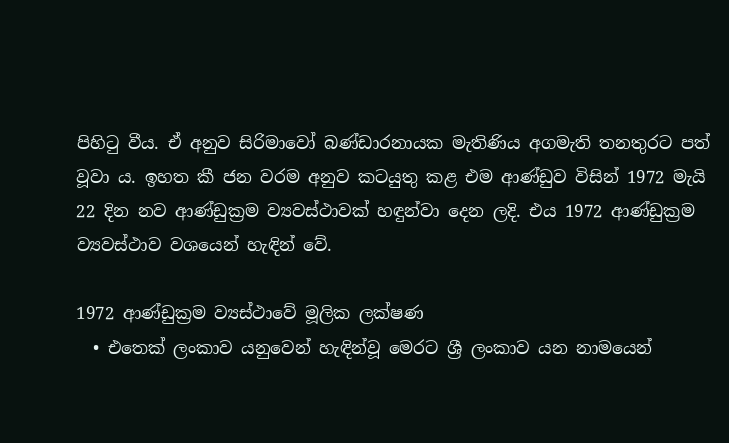පිහිටු වීය. ඒ අනුව සිරිමාවෝ බණ්ඩාරනායක මැතිණිය අගමැති තනතුරට පත් වූවා ය. ඉහත කී ජන වරම අනුව කටයුතු කළ එම ආණ්ඩුව විසින් 1972 මැයි 22 දින නව ආණ්ඩුක්‍රම ව්‍යවස්ථාවක් හඳුන්වා දෙන ලදි. එය 1972 ආණ්ඩුක්‍රම ව්‍යවස්ථාව වශයෙන් හැඳින් වේ.

1972 ආණ්ඩුක්‍රම ව්‍යස්ථාවේ මූලික ලක්ෂණ
  • එතෙක් ලංකාව යනුවෙන් හැඳින්වූ මෙරට ශ්‍රී ලංකාව යන නාමයෙන්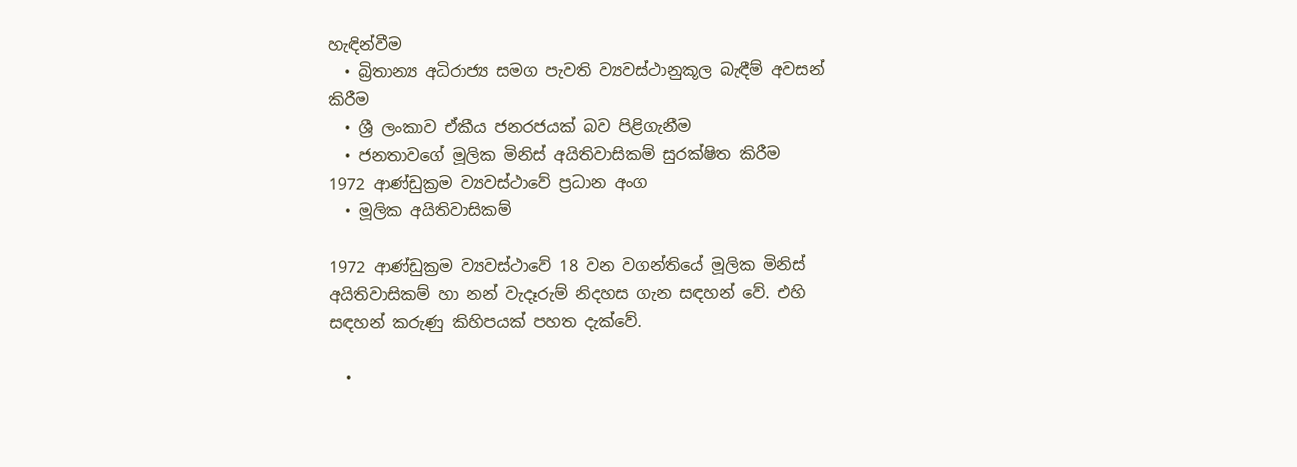හැඳින්වීම
  • බ්‍රිතාන්‍ය අධිරාජ්‍ය සමග පැවති ව්‍යවස්ථානුකූල බැඳීම් අවසන් කිරීම
  • ශ්‍රී ලංකාව ඒකීය ජනරජයක් බව පිළිගැනීම
  • ජනතාවගේ මූලික මිනිස් අයිතිවාසිකම් සුරක්ෂිත කිරීම
1972 ආණ්ඩුක්‍රම ව්‍යවස්ථාවේ ප්‍රධාන අංග
  • මූලික අයිතිවාසිකම්

1972 ආණ්ඩුක්‍රම ව්‍යවස්ථාවේ 18 වන වගන්තියේ මූලික මිනිස් අයිතිවාසිකම් හා නන් වැදෑරුම් නිදහස ගැන සඳහන් වේ. එහි සඳහන් කරුණු කිහිපයක් පහත දැක්වේ.

  •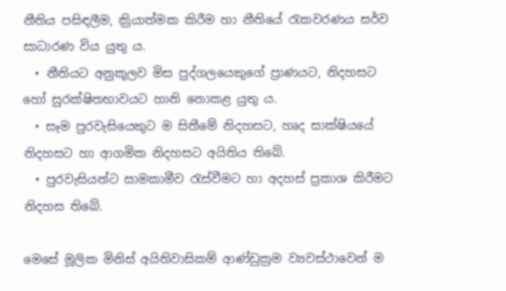නීතිය පසිඳලීම, ක්‍රියාත්මක කිරීම හා නීතියේ රැකවරණය සර්ව සාධාරණ විය යුතු ය.
  • නීතියට අනුකූලව මිස පුද්ගලයෙකුගේ ප්‍රාණයට, නිදහසට හෝ සුරක්ෂිතභාවයට හානි නොකළ යුතු ය.
  • සෑම පුරවැසියෙකුට ම සිතීමේ නිදහසට, හෘද සාක්ෂියයේ නිදහසට හා ආගමික නිදහසට අයිතිය තිබේ.
  • පුරවැසියන්ට සාමකාමීව රැස්වීමට හා අදහස් ප්‍රකාශ කිරීමට නිදහස තිබේ.

මෙසේ මූලික මිනිස් අයිතිවාසිකම් ආණ්ඩුක්‍රම ව්‍යවස්ථාවෙන් ම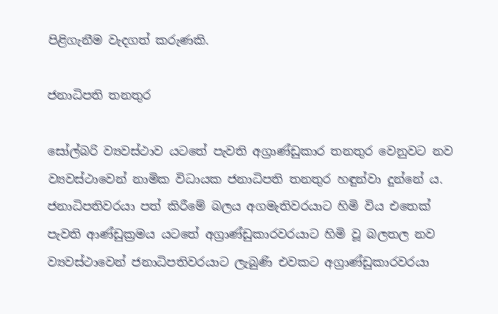පිළිගැනීම වැදගත් කරුණකි.

ජනාධිපති තනතුර

සෝල්බරි ව්‍යවස්ථාව යටතේ පැවති අග්‍රාණ්ඩුකාර තනතුර වෙනුවට නව ව්‍යවස්ථාවෙන් නාමික විධායක ජනාධිපති තනතුර හඳුන්වා දුන්නේ ය. ජනාධිපතිවරයා පත් කිරීමේ බලය අගමැතිවරයාට හිමි විය එතෙක් පැවති ආණ්ඩුක්‍රමය යටතේ අග්‍රාණ්ඩුකාරවරයාට හිමි වූ බලතල නව ව්‍යවස්ථාවෙන් ජනාධිපතිවරයාට ලැබුණි එවකට අග්‍රාණ්ඩුකාරවරයා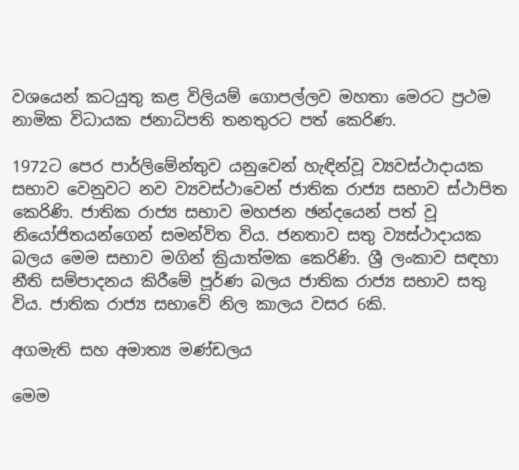වශයෙන් කටයුතු කළ විලියම් ගොපල්ලව මහතා මෙරට ප්‍රථම නාමික විධායක ජනාධිපති තනතුරට පත් කෙරිණ.

1972ට පෙර පාර්ලිමේන්තුව යනුවෙන් හැඳින්වූ ව්‍යවස්ථාදායක සභාව වෙනුවට නව ව්‍යවස්ථාවෙන් ජාතික රාජ්‍ය සභාව ස්ථාපිත කෙරිණි. ජාතික රාජ්‍ය සභාව මහජන ඡන්දයෙන් පත් වූ නියෝජිතයන්ගෙන් සමන්විත විය. ජනතාව සතු ව්‍යස්ථාදායක බලය මෙම සභාව මගින් ක්‍රියාත්මක කෙරිණි. ශ්‍රී ලංකාව සඳහා නීති සම්පාදනය කිරීමේ පූර්ණ බලය ජාතික රාජ්‍ය සභාව සතු විය. ජාතික රාජ්‍ය සභාවේ නිල කාලය වසර 6කි.

අගමැති සහ අමාත්‍ය මණ්ඩලය

මෙම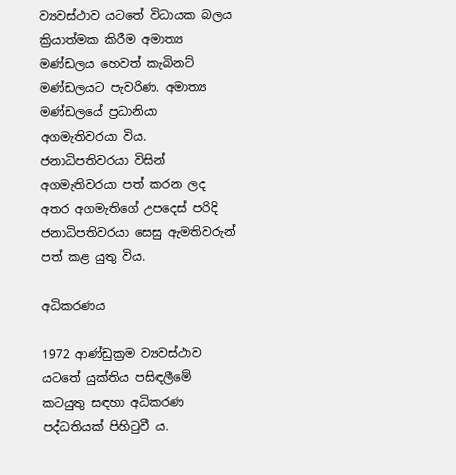ව්‍යවස්ථාව යටතේ විධායක බලය ක්‍රියාත්මක කිරීම අමාත්‍ය මණ්ඩලය හෙවත් කැබිනට් මණ්ඩලයට පැවරිණ. අමාත්‍ය මණ්ඩලයේ ප්‍රධානියා අගමැතිවරයා විය. ජනාධිපතිවරයා විසින් අගමැතිවරයා පත් කරන ලද අතර අගමැතිගේ උපදෙස් පරිදි ජනාධිපතිවරයා සෙසු ඇමතිවරුන් පත් කළ යුතු විය.

අධිකරණය

1972 ආණ්ඩුක්‍රම ව්‍යවස්ථාව යටතේ යුක්තිය පසිඳලීමේ කටයුතු සඳහා අධිකරණ පද්ධතියක් පිහිටුවී ය.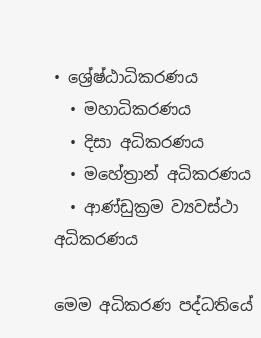• ශ්‍රේෂ්ඨාධිකරණය
  • මහාධිකරණය
  • දිසා අධිකරණය
  • මහේත්‍රාන් අධිකරණය
  • ආණ්ඩුක්‍රම ව්‍යවස්ථා අධිකරණය

මෙම අධිකරණ පද්ධතියේ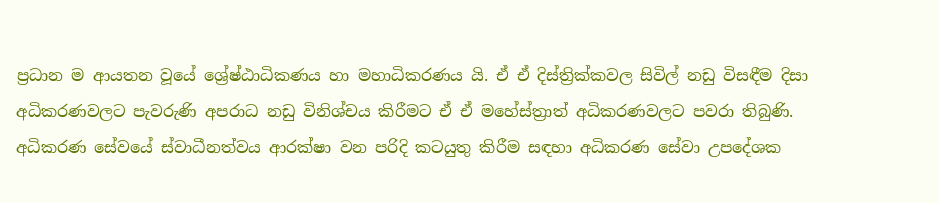ප්‍රධාන ම ආයතන වූයේ ශ්‍රේෂ්ඨාධිකණය හා මහාධිකරණය යි. ඒ ඒ දිස්ත්‍රික්කවල සිවිල් නඩු විසඳීම දිසා අධිකරණවලට පැවරුණි අපරාධ නඩු විනිශ්චය කිරීමට ඒ ඒ මහේස්ත්‍රාත් අධිකරණවලට පවරා තිබුණි. අධිකරණ සේවයේ ස්වාධීනත්වය ආරක්ෂා වන පරිදි කටයුතු කිරීම සඳහා අධිකරණ සේවා උපදේශක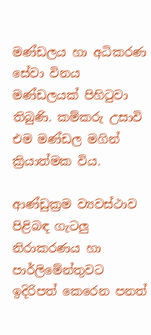මණ්ඩලය හා අධිකරණ සේවා විනය මණ්ඩලයක් පිහිටුවා තිබුණි. කම්කරු උසාවි එම මණ්ඩල මගින් ක්‍රියාත්මක විය.

ආණ්ඩුක්‍රම ව්‍යවස්ථාව පිළිබඳ ගැටලු නිරාකරණය හා පාර්ලිමේන්තුවට ඉදිරිපත් කෙරෙන පනත්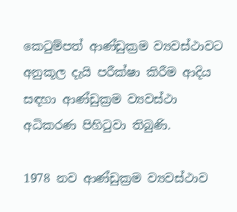කෙටුම්පත් ආණ්ඩුක්‍රම ව්‍යවස්ථාවට අනුකූල දැයි පරීක්ෂා කිරීම ආදිය සඳහා ආණ්ඩුක්‍රම ව්‍යවස්ථා අධිකරණ පිහිටුවා තිබුණි.

1978 නව ආණ්ඩුක්‍රම ව්‍යවස්ථාව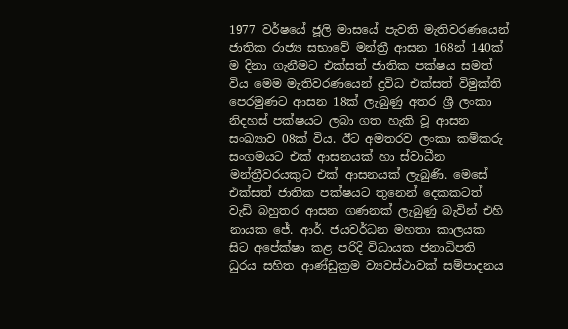1977 වර්ෂයේ ජූලි මාසයේ පැවති මැතිවරණයෙන් ජාතික රාජ්‍ය සභාවේ මන්ත්‍රී ආසන 168න් 140ක් ම දිනා ගැනීමට එක්සත් ජාතික පක්ෂය සමත් විය මෙම මැතිවරණයෙන් ද්‍රවිධ එක්සත් විමුක්ති පෙරමුණට ආසන 18ක් ලැබුණු අතර ශ්‍රී ලංකා නිදහස් පක්ෂයට ලබා ගත හැකි වූ ආසන සංඛ්‍යාව 08ක් විය. ඊට අමතරව ලංකා කම්කරු සංගමයට එක් ආසනයක් හා ස්වාධීන මන්ත්‍රීවරයකුට එක් ආසනයක් ලැබුණි. මෙසේ එක්සත් ජාතික පක්ෂයට තුනෙන් දෙකකටත් වැඩි බහුතර ආසන ගණනක් ලැබුණු බැවින් එහි නායක ජේ. ආර්. ජයවර්ධන මහතා කාලයක සිට අපේක්ෂා කළ පරිදි විධායක ජනාධිපති ධුරය සහිත ආණ්ඩුක්‍රම ව්‍යවස්ථාවක් සම්පාදනය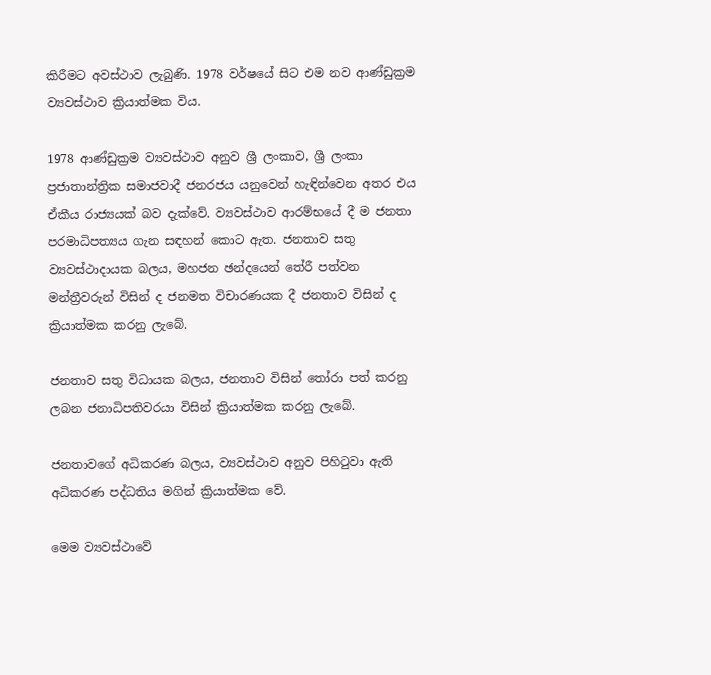කිරීමට අවස්ථාව ලැබුණි. 1978 වර්ෂයේ සිට එම නව ආණ්ඩුක්‍රම ව්‍යවස්ථාව ක්‍රියාත්මක විය.

1978 ආණ්ඩුක්‍රම ව්‍යවස්ථාව අනුව ශ්‍රී ලංකාව, ශ්‍රී ලංකා ප්‍රජාතාන්ත්‍රික සමාජවාදී ජනරජය යනුවෙන් හැඳින්වෙන අතර එය ඒකීය රාජ්‍යයක් බව දැක්වේ. ව්‍යවස්ථාව ආරම්භයේ දී ම ජනතා පරමාධිපත්‍යය ගැන සඳහන් කොට ඇත. ජනතාව සතු ව්‍යවස්ථාදායක බලය, මහජන ඡන්දයෙන් තේරී පත්වන මන්ත්‍රීවරුන් විසින් ද ජනමත විචාරණයක දී ජනතාව විසින් ද ක්‍රියාත්මක කරනු ලැබේ.

ජනතාව සතු විධායක බලය, ජනතාව විසින් තෝරා පත් කරනු ලබන ජනාධිපතිවරයා විසින් ක්‍රියාත්මක කරනු ලැබේ.

ජනතාවගේ අධිකරණ බලය, ව්‍යවස්ථාව අනුව පිහිටුවා ඇති අධිකරණ පද්ධතිය මගින් ක්‍රියාත්මක වේ.

මෙම ව්‍යවස්ථාවේ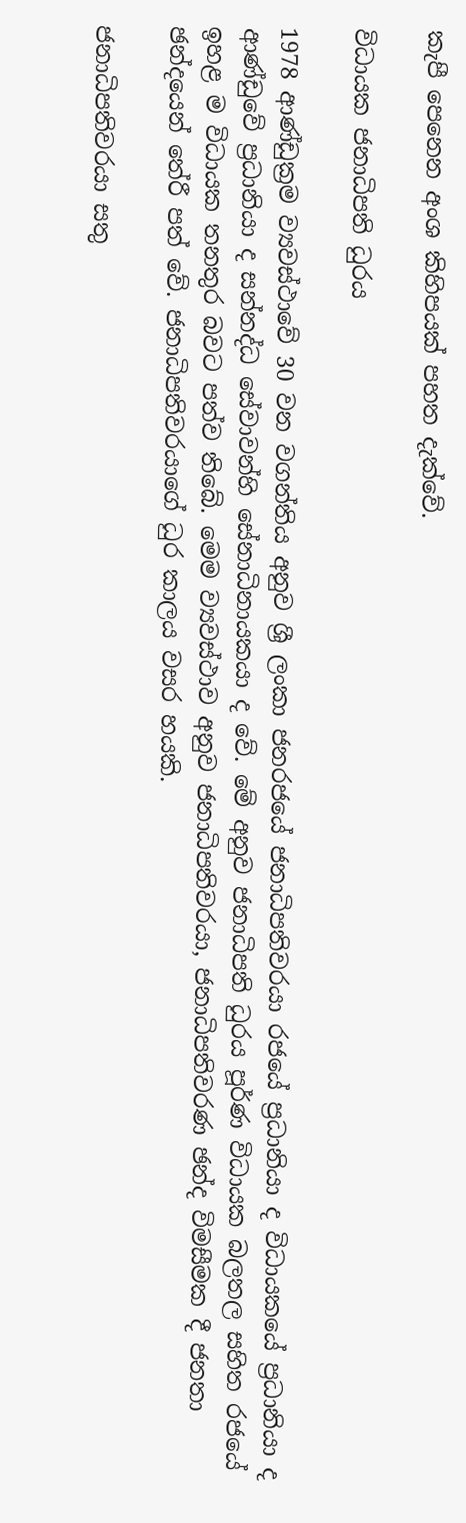කැපී පෙනෙන අංශ කිහිපයක් පහත දැක්වේ.

විධායක ජනාධිපති ධුරය

1978 ආණ්ඩුක්‍රම ව්‍යවස්ථාවේ 30 වන වගන්තිය අනුව ශ්‍රී ලංකා ජනරජයේ ජනාධිපතිවරයා රජයේ ප්‍රධානියා ද විධායකයේ ප්‍රධානියා ද ආණ්ඩුවේ ප්‍රධානියා ද සන්නද්ධ සේවාවන්හි සේනාධිනායකයා ද වේ. මේ අනුව ජනාධිපති ධුරය පූර්ණ විධායක බලතල සහිත රජයේ ඉහළ ම විධායක තනතුර බවට පත්ව තිබේ. මෙම ව්‍යවස්ථාව අනුව ජනාධිපතිවරයා, ජනාධිපතිවරණ ඡන්ද විමසීමක දී ජනතා ඡන්දයෙන් තේරී පත් වේ. ජනාධිපතිවරයාගේ ධුර කාලය වසර හයකි.

ජනාධිපතිවරයා සතු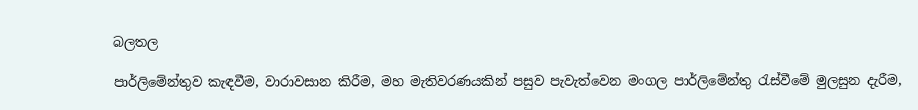බලතල

පාර්ලිමේන්තුව කැඳවීම, වාරාවසාන කිරීම, මහ මැතිවරණයකින් පසුව පැවැත්වෙන මංගල පාර්ලිමේන්තු රැස්වීමේ මුලසුන දැරීම,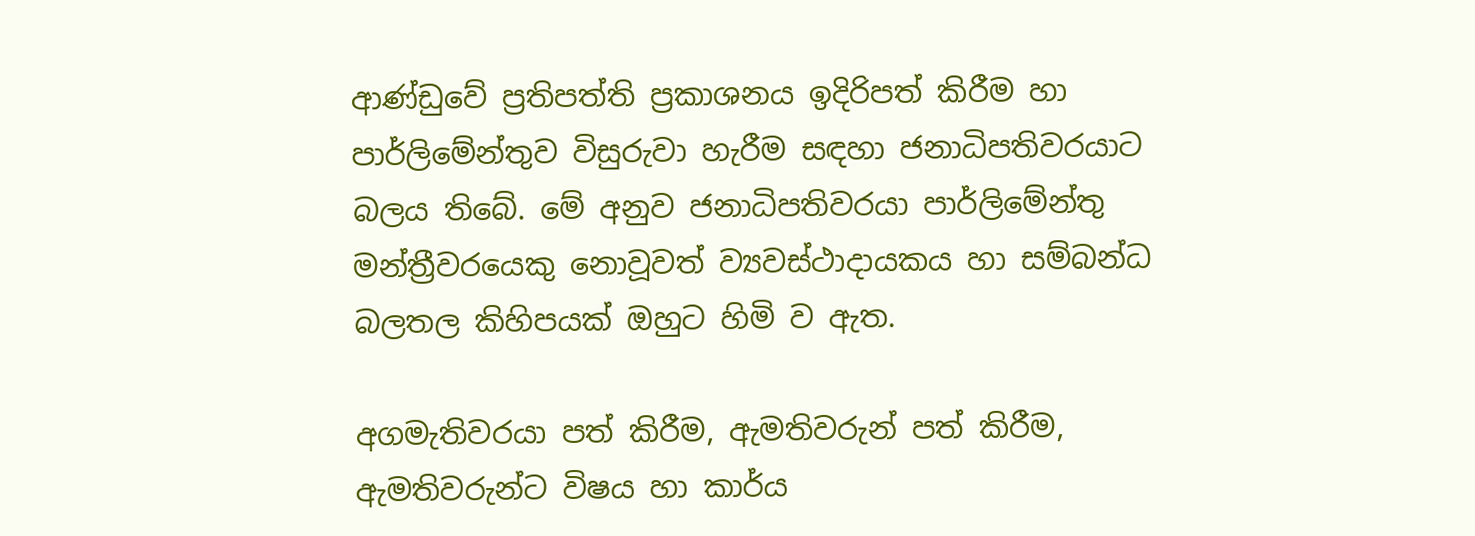ආණ්ඩුවේ ප්‍රතිපත්ති ප්‍රකාශනය ඉදිරිපත් කිරීම හා පාර්ලිමේන්තුව විසුරුවා හැරීම සඳහා ජනාධිපතිවරයාට බලය තිබේ. මේ අනුව ජනාධිපතිවරයා පාර්ලිමේන්තු මන්ත්‍රීවරයෙකු නොවූවත් ව්‍යවස්ථාදායකය හා සම්බන්ධ බලතල කිහිපයක් ඔහුට හිමි ව ඇත.

අගමැතිවරයා පත් කිරීම, ඇමතිවරුන් පත් කිරීම, ඇමතිවරුන්ට විෂය හා කාර්ය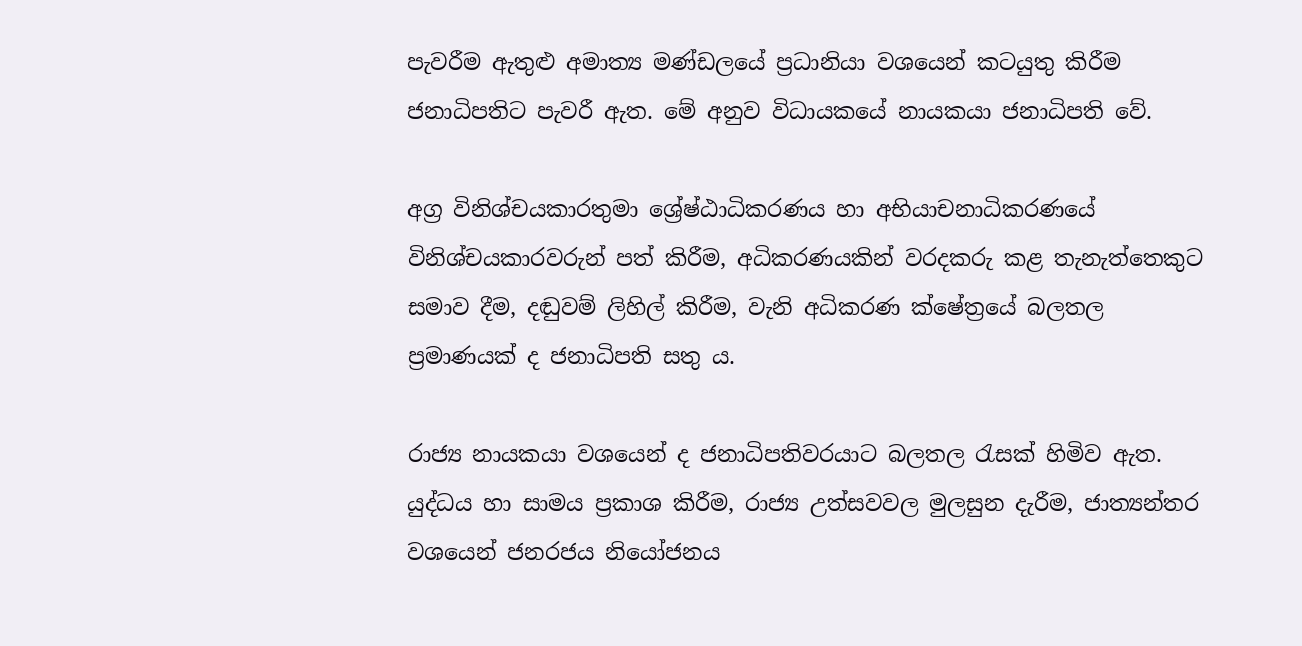පැවරීම ඇතුළු අමාත්‍ය මණ්ඩලයේ ප්‍රධානියා වශයෙන් කටයුතු කිරීම ජනාධිපතිට පැවරී ඇත. මේ අනුව විධායකයේ නායකයා ජනාධිපති වේ.

අග්‍ර විනිශ්චයකාරතුමා ශ්‍රේෂ්ඨාධිකරණය හා අභියාචනාධිකරණයේ විනිශ්චයකාරවරුන් පත් කිරීම, අධිකරණයකින් වරදකරු කළ තැනැත්තෙකුට සමාව දීම, දඬුවම් ලිහිල් කිරීම, වැනි අධිකරණ ක්ෂේත්‍රයේ බලතල ප්‍රමාණයක් ද ජනාධිපති සතු ය.

රාජ්‍ය නායකයා වශයෙන් ද ජනාධිපතිවරයාට බලතල රැසක් හිමිව ඇත. යුද්ධය හා සාමය ප්‍රකාශ කිරීම, රාජ්‍ය උත්සවවල මුලසුන දැරීම, ජාත්‍යන්තර වශයෙන් ජනරජය නියෝජනය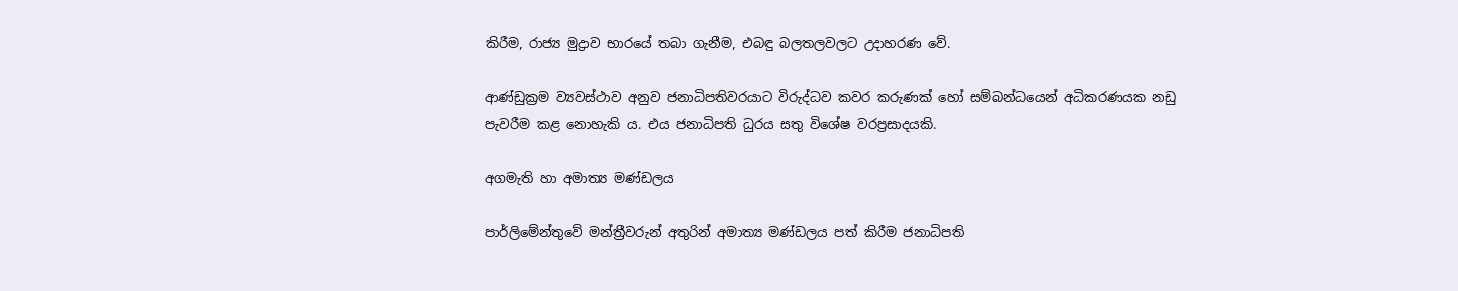කිරීම, රාජ්‍ය මුද්‍රාව භාරයේ තබා ගැනීම, එබඳු බලතලවලට උදාහරණ වේ.

ආණ්ඩුක්‍රම ව්‍යවස්ථාව අනුව ජනාධිපතිවරයාට විරුද්ධව කවර කරුණක් හෝ සම්බන්ධයෙන් අධිකරණයක නඩු පැවරීම කළ නොහැකි ය. එය ජනාධිපති ධුරය සතු විශේෂ වරප්‍රසාදයකි.

අගමැති හා අමාත්‍ය මණ්ඩලය

පාර්ලිමේන්තුවේ මන්ත්‍රීවරුන් අතුරින් අමාත්‍ය මණ්ඩලය පත් කිරීම ජනාධිපති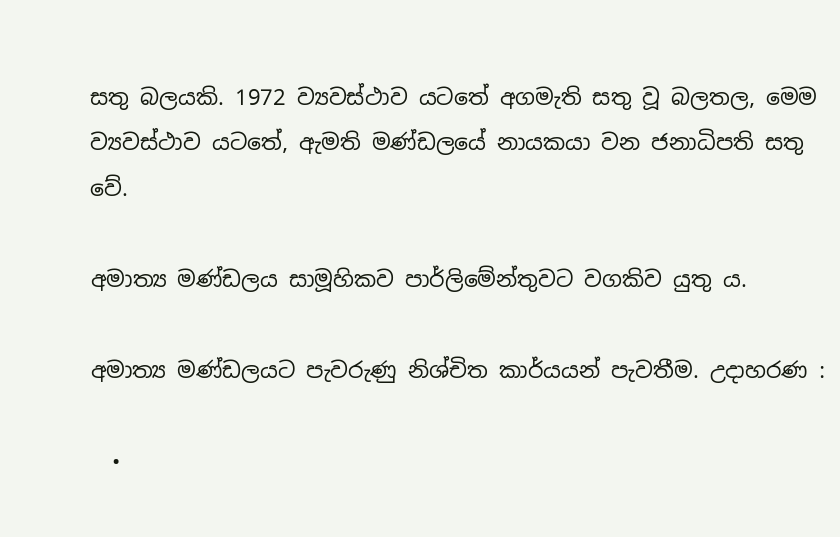සතු බලයකි. 1972 ව්‍යවස්ථාව යටතේ අගමැති සතු වූ බලතල, මෙම ව්‍යවස්ථාව යටතේ, ඇමති මණ්ඩලයේ නායකයා වන ජනාධිපති සතු වේ.

අමාත්‍ය මණ්ඩලය සාමූහිකව පාර්ලිමේන්තුවට වගකිව යුතු ය.

අමාත්‍ය මණ්ඩලයට පැවරුණු නිශ්චිත කාර්යයන් පැවතීම. උදාහරණ :

  •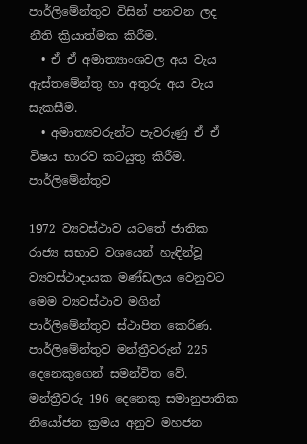පාර්ලිමේන්තුව විසින් පනවන ලද නීති ක්‍රියාත්මක කිරීම.
  • ඒ ඒ අමාත්‍යාංශවල අය වැය ඇස්තමේන්තු හා අතුරු අය වැය සැකසීම.
  • අමාත්‍යවරුන්ට පැවරුණු ඒ ඒ විෂය භාරව කටයුතු කිරීම.
පාර්ලිමේන්තුව

1972 ව්‍යවස්ථාව යටතේ ජාතික රාජ්‍ය සභාව වශයෙන් හැඳින්වූ ව්‍යවස්ථාදායක මණ්ඩලය වෙනුවට මෙම ව්‍යවස්ථාව මගින් පාර්ලිමේන්තුව ස්ථාපිත කෙරිණ. පාර්ලිමේන්තුව මන්ත්‍රීවරුන් 225 දෙනෙකුගෙන් සමන්විත වේ. මන්ත්‍රීවරු 196 දෙනෙකු සමානුපාතික නියෝජන ක්‍රමය අනුව මහජන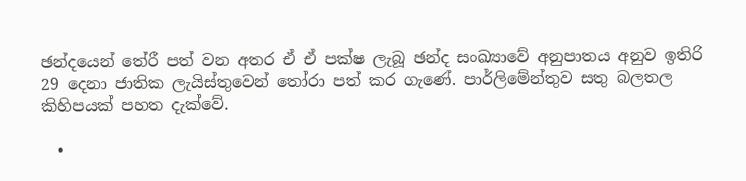ඡන්දයෙන් තේරී පත් වන අතර ඒ ඒ පක්ෂ ලැබූ ඡන්ද සංඛ්‍යාවේ අනුපාතය අනුව ඉතිරි 29 දෙනා ජාතික ලැයිස්තුවෙන් තෝරා පත් කර ගැණේ. පාර්ලිමේන්තුව සතු බලතල කිහිපයක් පහත දැක්වේ.

  •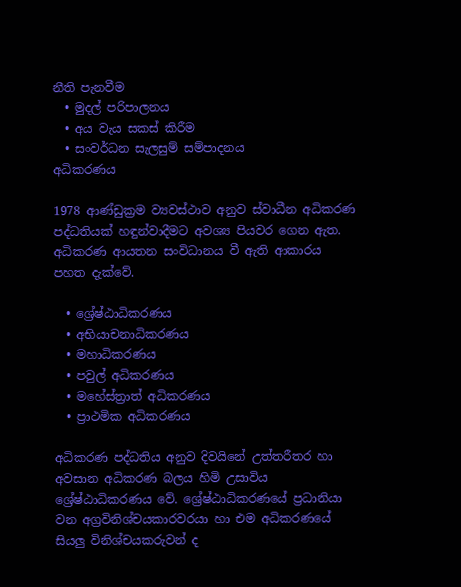නීති පැනවීම
  • මුදල් පරිපාලනය
  • අය වැය සකස් කිරීම
  • සංවර්ධන සැලසුම් සම්පාදනය
අධිකරණය

1978 ආණ්ඩුක්‍රම ව්‍යවස්ථාව අනුව ස්වාධීන අධිකරණ පද්ධතියක් හඳුන්වාදීමට අවශ්‍ය පියවර ගෙන ඇත. අධිකරණ ආයතන සංවිධානය වී ඇති ආකාරය පහත දැක්වේ.

  • ශ්‍රේෂ්ඨාධිකරණය
  • අභියාචනාධිකරණය
  • මහාධිකරණය
  • පවුල් අධිකරණය
  • මහේස්ත්‍රාත් අධිකරණය
  • ප්‍රාථමික අධිකරණය

අධිකරණ පද්ධතිය අනුව දිවයිනේ උත්තරීතර හා අවසාන අධිකරණ බලය හිමි උසාවිය ශ්‍රේෂ්ඨාධිකරණය වේ. ශ්‍රේෂ්ඨාධිකරණයේ ප්‍රධානියා වන අග්‍රවිනිශ්චයකාරවරයා හා එම අධිකරණයේ සියලු විනිශ්චයකරුවන් ද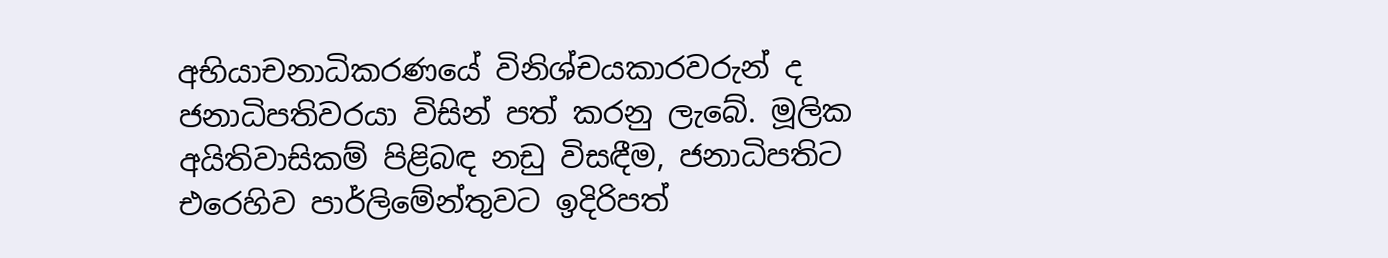අභියාචනාධිකරණයේ විනිශ්චයකාරවරුන් ද ජනාධිපතිවරයා විසින් පත් කරනු ලැබේ. මූලික අයිතිවාසිකම් පිළිබඳ නඩු විසඳීම, ජනාධිපතිට එරෙහිව පාර්ලිමේන්තුවට ඉදිරිපත්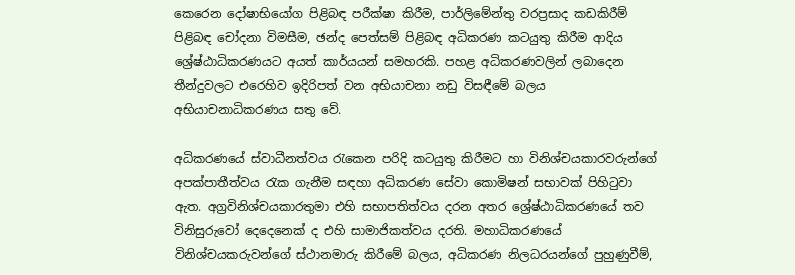කෙරෙන දෝෂාභියෝග පිළිබඳ පරීක්ෂා කිරීම, පාර්ලිමේන්තු වරප්‍රසාද කඩකිරීම් පිළිබඳ චෝදනා විමසීම, ඡන්ද පෙත්සම් පිළිබඳ අධිකරණ කටයුතු කිරීම ආදිය ශ්‍රේෂ්ඨාධිකරණයට අයත් කාර්යයන් සමහරකි. පහළ අධිකරණවලින් ලබාදෙන තීන්දුවලට එරෙහිව ඉදිරිපත් වන අභියාචනා නඩු විසඳීමේ බලය අභියාචනාධිකරණය සතු වේ.

අධිකරණයේ ස්වාධීනත්වය රැකෙන පරිදි කටයුතු කිරීමට හා විනිශ්චයකාරවරුන්ගේ අපක්පාතීත්වය රැක ගැනීම සඳහා අධිකරණ සේවා කොමිෂන් සභාවක් පිහිටුවා ඇත. අග්‍රවිනිශ්චයකාරතුමා එහි සභාපතිත්වය දරන අතර ශ්‍රේෂ්ඨාධිකරණයේ තව විනිසුරුවෝ දෙදෙනෙක් ද එහි සාමාජිකත්වය දරති. මහාධිකරණයේ විනිශ්චයකරුවන්ගේ ස්ථානමාරු කිරීමේ බලය, අධිකරණ නිලධරයන්ගේ පුහුණුවීම්,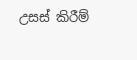උසස් කිරීම්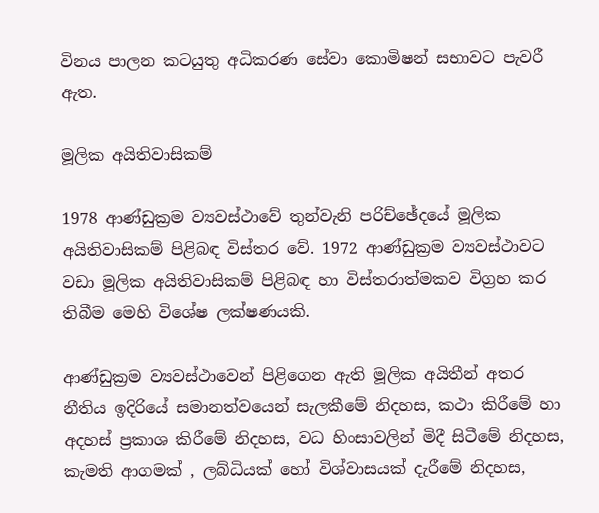විනය පාලන කටයුතු අධිකරණ සේවා කොමිෂන් සභාවට පැවරී ඇත.

මූලික අයිතිවාසිකම්

1978 ආණ්ඩුක්‍රම ව්‍යවස්ථාවේ තුන්වැනි පරිච්ඡේදයේ මූලික අයිතිවාසිකම් පිළිබඳ විස්තර වේ. 1972 ආණ්ඩුක්‍රම ව්‍යවස්ථාවට වඩා මූලික අයිතිවාසිකම් පිළිබඳ හා විස්තරාත්මකව විග්‍රහ කර තිබීම මෙහි විශේෂ ලක්ෂණයකි.

ආණ්ඩුක්‍රම ව්‍යවස්ථාවෙන් පිළිගෙන ඇති මූලික අයිතීන් අතර නීතිය ඉදිරියේ සමානත්වයෙන් සැලකීමේ නිදහස, කථා කිරීමේ හා අදහස් ප්‍රකාශ කිරීමේ නිදහස, වධ හිංසාවලින් මිදී සිටීමේ නිදහස, කැමති ආගමක් , ලබ්ධියක් හෝ විශ්වාසයක් දැරීමේ නිදහස,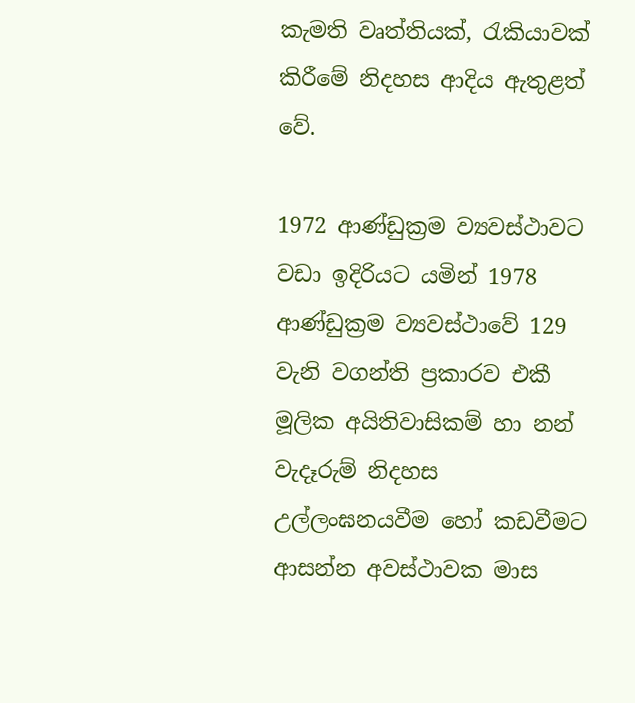කැමති වෘත්තියක්, රැකියාවක් කිරීමේ නිදහස ආදිය ඇතුළත් වේ.

1972 ආණ්ඩුක්‍රම ව්‍යවස්ථාවට වඩා ඉදිරියට යමින් 1978 ආණ්ඩුක්‍රම ව්‍යවස්ථාවේ 129 වැනි වගන්ති ප්‍රකාරව එකී මූලික අයිතිවාසිකම් හා නන් වැදෑරුම් නිදහස උල්ලංඝනයවීම හෝ කඩවීමට ආසන්න අවස්ථාවක මාස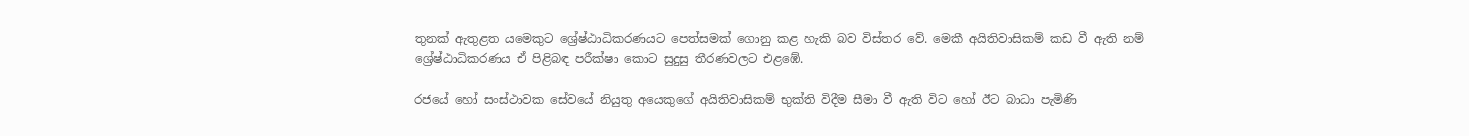තුනක් ඇතුළත යමෙකුට ශ්‍රේෂ්ඨාධිකරණයට පෙත්සමක් ගොනු කළ හැකි බව විස්තර වේ. මෙකී අයිතිවාසිකම් කඩ වී ඇති නම් ශ්‍රේෂ්ඨාධිකරණය ඒ පිළිබඳ පරීක්ෂා කොට සුදුසු තීරණවලට එළඹේ.

රජයේ හෝ සංස්ථාවක සේවයේ නියුතු අයෙකුගේ අයිතිවාසිකම් භුක්ති විදීම සීමා වී ඇති විට හෝ ඊට බාධා පැමිණි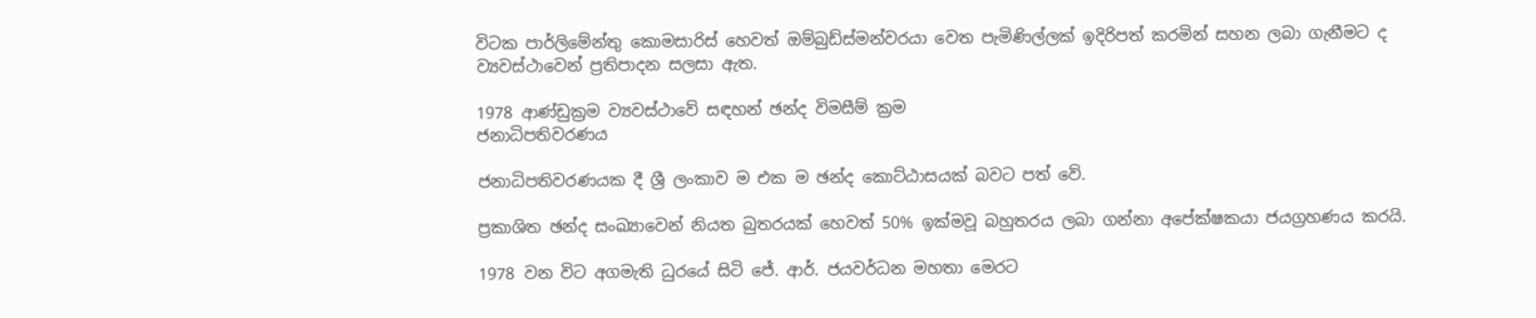විටක පාර්ලිමේන්තු කොමසාරිස් හෙවත් ඔම්බුඩ්ස්මන්වරයා වෙත පැමිණිල්ලක් ඉදිරිපත් කරමින් සහන ලබා ගැනීමට ද ව්‍යවස්ථාවෙන් ප්‍රතිපාදන සලසා ඇත.

1978 ආණ්ඩුක්‍රම ව්‍යවස්ථාවේ සඳහන් ඡන්ද විමසීම් ක්‍රම
ජනාධිපතිවරණය

ජනාධිපතිවරණයක දී ශ්‍රී ලංකාව ම එක ම ඡන්ද කොට්ඨාසයක් බවට පත් වේ.

ප්‍රකාශිත ඡන්ද සංඛ්‍යාවෙන් නියත බුතරයක් හෙවත් 50% ඉක්මවූ බහුතරය ලබා ගන්නා අපේක්ෂකයා ජයග්‍රහණය කරයි.

1978 වන විට අගමැති ධුරයේ සිටි ජේ. ආර්. ජයවර්ධන මහතා මෙරට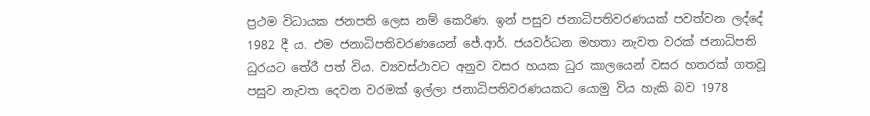ප්‍රථම විධායක ජනපති ලෙස නම් කෙරිණ. ඉන් පසුව ජනාධිපතිවරණයක් පවත්වන ලද්දේ 1982 දී ය. එම ජනාධිපතිවරණයෙන් ජේ.ආර්. ජයවර්ධන මහතා නැවත වරක් ජනාධිපති ධුරයට තේරී පත් විය. ව්‍යවස්ථාවට අනුව වසර හයක ධුර කාලයෙන් වසර හතරක් ගතවූ පසුව නැවත දෙවන වරමක් ඉල්ලා ජනාධිපතිවරණයකට යොමු විය හැකි බව 1978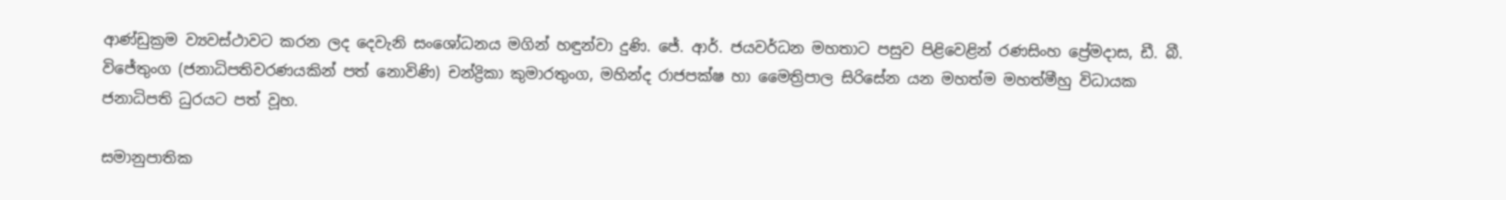ආණ්ඩුක්‍රම ව්‍යවස්ථාවට කරන ලද දෙවැනි සංශෝධනය මගින් හඳුන්වා දුණි. ජේ. ආර්. ජයවර්ධන මහතාට පසුව පිළිවෙළින් රණසිංහ ප්‍රේමදාස, ඩී. බී. විජේතුංග (ජනාධිපතිවරණයකින් පත් නොවිණි) චන්ද්‍රිකා කුමාරතුංග, මහින්ද රාජපක්ෂ හා මෛත්‍රිපාල සිරිසේන යන මහත්ම මහත්මීහු විධායක ජනාධිපති ධුරයට පත් වූහ.

සමානුපාතික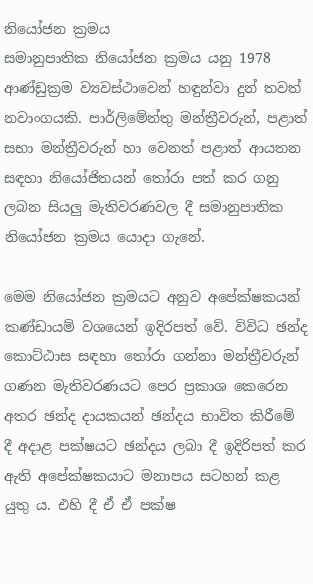නියෝජන ක්‍රමය
සමානුපාතික නියෝජන ක්‍රමය යනු 1978 ආණ්ඩුක්‍රම ව්‍යවස්ථාවෙන් හඳුන්වා දුන් තවත් නවාංගයකි. පාර්ලිමේන්තු මන්ත්‍රීවරුන්, පළාත් සභා මන්ත්‍රීවරුන් හා වෙනත් පළාත් ආයතන සඳහා නියෝජිතයන් තෝරා පත් කර ගනු ලබන සියලු මැතිවරණවල දී සමානුපාතික නියෝජන ක්‍රමය යොදා ගැනේ.

මෙම නියෝජන ක්‍රමයට අනුව අපේක්ෂකයන් කණ්ඩායම් වශයෙන් ඉදිරපත් වේ. විවිධ ඡන්ද කොට්ඨාස සඳහා තෝරා ගන්නා මන්ත්‍රීවරුන් ගණන මැතිවරණයට පෙර ප්‍රකාශ කෙරෙන අතර ඡන්ද දායකයන් ඡන්දය භාවිත කිරීමේ දී අදාළ පක්ෂයට ඡන්දය ලබා දී ඉදිරිපත් කර ඇති අපේක්ෂකයාට මනාපය සටහන් කළ යුතු ය. එහි දී ඒ ඒ පක්ෂ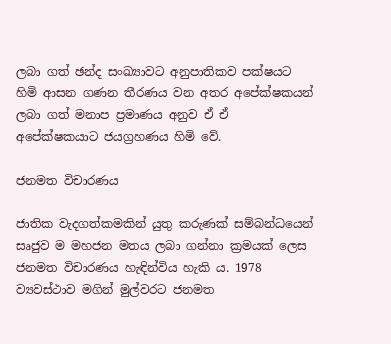ලබා ගත් ඡන්ද සංඛ්‍යාවට අනුපාතිකව පක්ෂයට හිමි ආසන ගණන තීරණය වන අතර අපේක්ෂකයන් ලබා ගත් මනාප ප්‍රමාණය අනුව ඒ ඒ අපේක්ෂකයාට ජයග්‍රහණය හිමි වේ.

ජනමත විචාරණය

ජාතික වැදගත්කමකින් යුතු කරුණක් සම්බන්ධයෙන් සෘජුව ම මහජන මතය ලබා ගන්නා ක්‍රමයක් ලෙස ජනමත විචාරණය හැඳින්විය හැකි ය. 1978 ව්‍යවස්ථාව මගින් මුල්වරට ජනමත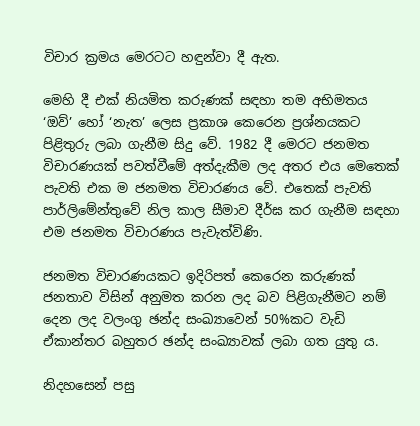විචාර ක්‍රමය මෙරටට හඳුන්වා දී ඇත.

මෙහි දී එක් නියමිත කරුණක් සඳහා තම අභිමතය ‘ඔව්’ හෝ ‘නැත’ ලෙස ප්‍රකාශ කෙරෙන ප්‍රශ්නයකට පිළිතුරු ලබා ගැනීම සිදු වේ. 1982 දී මෙරට ජනමත විචාරණයක් පවත්වීමේ අත්දැකීම ලද අතර එය මෙතෙක් පැවති එක ම ජනමත විචාරණය වේ. එතෙක් පැවති පාර්ලිමේන්තුවේ නිල කාල සීමාව දීර්ඝ කර ගැනීම සඳහා එම ජනමත විචාරණය පැවැත්විණි.

ජනමත විචාරණයකට ඉදිරිපත් කෙරෙන කරුණක් ජනතාව විසින් අනුමත කරන ලද බව පිළිගැනීමට නම් දෙන ලද වලංගු ඡන්ද සංඛ්‍යාවෙන් 50%කට වැඩි ඒකාන්තර බහුතර ඡන්ද සංඛ්‍යාවක් ලබා ගත යුතු ය.

නිදහසෙන් පසු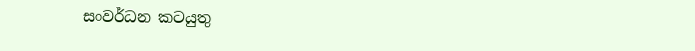සංවර්ධන කටයුතු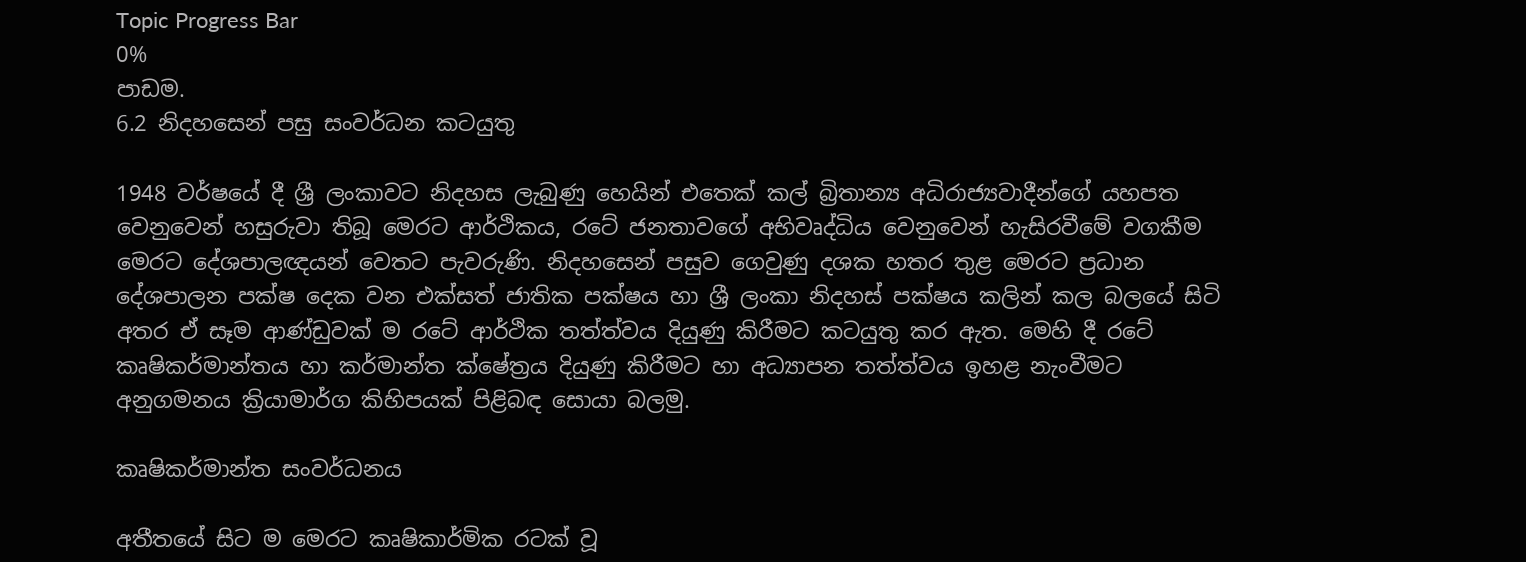Topic Progress Bar
0%
පාඩම.
6.2 නිදහසෙන් පසු සංවර්ධන කටයුතු

1948 වර්ෂයේ දී ශ්‍රී ලංකාවට නිදහස ලැබුණු හෙයින් එතෙක් කල් බ්‍රිතාන්‍ය අධිරාජ්‍යවාදීන්ගේ යහපත වෙනුවෙන් හසුරුවා තිබූ මෙරට ආර්ථිකය, රටේ ජනතාවගේ අභිවෘද්ධිය වෙනුවෙන් හැසිරවීමේ වගකීම මෙරට දේශපාලඥයන් වෙතට පැවරුණි. නිදහසෙන් පසුව ගෙවුණු දශක හතර තුළ මෙරට ප්‍රධාන දේශපාලන පක්ෂ දෙක වන එක්සත් ජාතික පක්ෂය හා ශ්‍රී ලංකා නිදහස් පක්ෂය කලින් කල බලයේ සිටි අතර ඒ සෑම ආණ්ඩුවක් ම රටේ ආර්ථික තත්ත්වය දියුණු කිරීමට කටයුතු කර ඇත. මෙහි දී රටේ කෘෂිකර්මාන්තය හා කර්මාන්ත ක්ෂේත්‍රය දියුණු කිරීමට හා අධ්‍යාපන තත්ත්වය ඉහළ නැංවීමට අනුගමනය ක්‍රියාමාර්ග කිහිපයක් පිළිබඳ සොයා බලමු.

කෘෂිකර්මාන්ත සංවර්ධනය

අතීතයේ සිට ම මෙරට කෘෂිකාර්මික රටක් වූ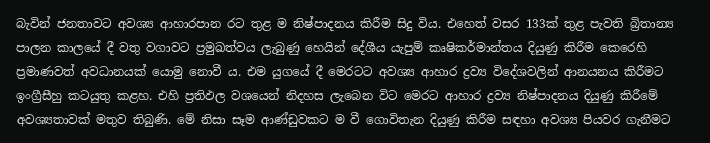බැවින් ජනතාවට අවශ්‍ය ආහාරපාන රට තුළ ම නිෂ්පාදනය කිරීම සිදු විය. එහෙත් වසර 133ක් තුළ පැවති බ්‍රිතාන්‍ය පාලන කාලයේ දී වතු වගාවට ප්‍රමුඛත්වය ලැබුණු හෙයින් දේශීය යැපුම් කෘෂිකර්මාන්තය දියුණු කිරීම කෙරෙහි ප්‍රමාණවත් අවධානයක් යොමු නොවී ය. එම යුගයේ දී මෙරටට අවශ්‍ය ආහාර ද්‍රව්‍ය විදේශවලින් ආනයනය කිරීමට ඉංග්‍රීසීහු කටයුතු කළහ. එහි ප්‍රතිඵල වශයෙන් නිදහස ලැබෙන විට මෙරට ආහාර ද්‍රව්‍ය නිෂ්පාදනය දියුණු කිරීමේ අවශ්‍යතාවක් මතුව තිබුණි. මේ නිසා සෑම ආණ්ඩුවකට ම වී ගොවිතැන දියුණු කිරීම සඳහා අවශ්‍ය පියවර ගැනීමට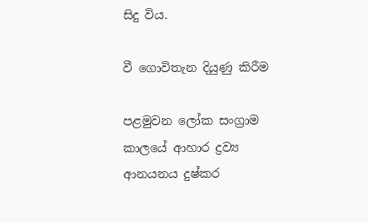සිදු විය.

වී ගොවිතැන දියුණු කිරීම

පළමුවන ලෝක සංග්‍රාම කාලයේ ආහාර ද්‍රව්‍ය ආනයනය දුෂ්කර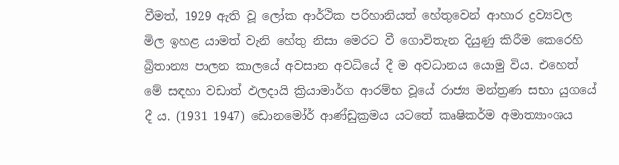වීමත්, 1929 ඇති වූ ලෝක ආර්ථික පරිහානියත් හේතුවෙන් ආහාර ද්‍රව්‍යවල මිල ඉහළ යාමත් වැනි හේතු නිසා මෙරට වී ගොවිතැන දියුණු කිරීම කෙරෙහි බ්‍රිතාන්‍ය පාලන කාලයේ අවසාන අවධියේ දී ම අවධානය යොමු විය. එහෙත් මේ සඳහා වඩාත් ඵලදායි ක්‍රියාමාර්ග ආරම්භ වූයේ රාජ්‍ය මන්ත්‍රණ සභා යුගයේ දී ය. (1931 1947) ඩොනමෝර් ආණ්ඩුක්‍රමය යටතේ කෘෂිකර්ම අමාත්‍යාංශය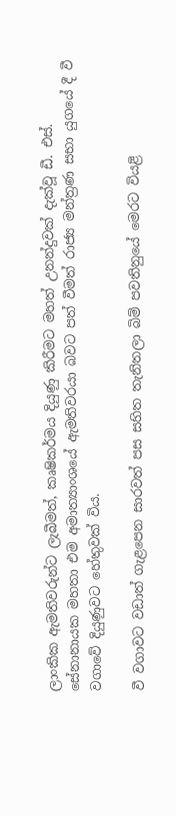ලාංකික ඇමතිවරුන්ට ලැබීමත්, කෘෂිකර්මය දියුණු කිරීමට මහත් උනන්දුවක් දැක්වූ ඩී. එස්. සේනානායක මහතා එම අමාත්‍යාංශයේ ඇමතිවරයා බවට පත් වීමත් රාජ්‍ය මන්ත්‍රණ සභා යුගයේ දී වී වගාවේ දියුණුවට හේතුවක් විය.

වී වගාවට වඩාත් ගැළපෙන සාරවත් පස සහිත තැනිතලා බිම් පවතිනුයේ මෙරට වියළි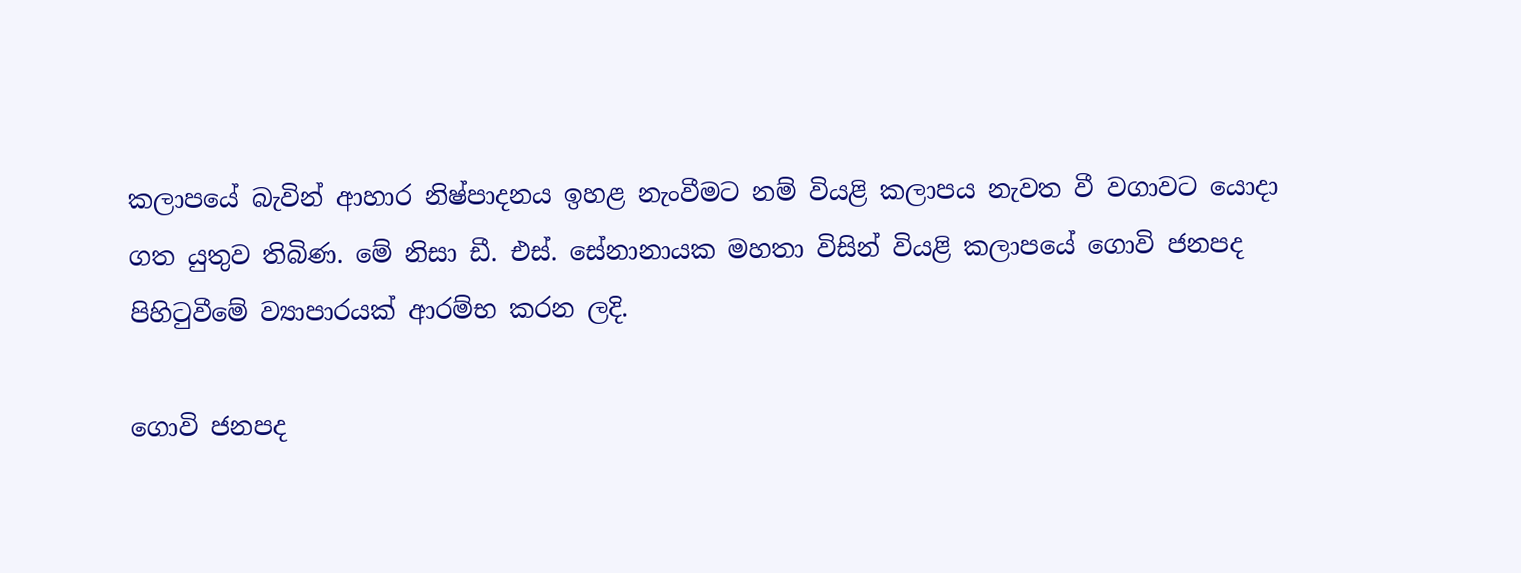කලාපයේ බැවින් ආහාර නිෂ්පාදනය ඉහළ නැංවීමට නම් වියළි කලාපය නැවත වී වගාවට යොදා ගත යුතුව තිබිණ. මේ නිසා ඩී. එස්. සේනානායක මහතා විසින් වියළි කලාපයේ ගොවි ජනපද පිහිටුවීමේ ව්‍යාපාරයක් ආරම්භ කරන ලදි.

ගොවි ජනපද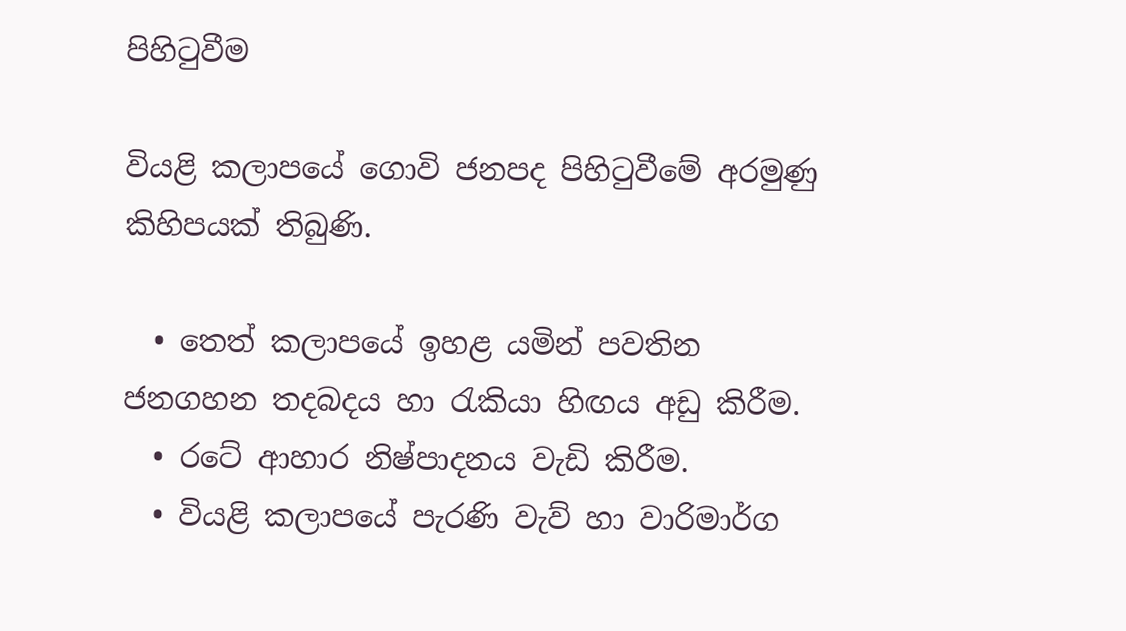පිහිටුවීම

වියළි කලාපයේ ගොවි ජනපද පිහිටුවීමේ අරමුණු කිහිපයක් තිබුණි.

  • තෙත් කලාපයේ ඉහළ යමින් පවතින ජනගහන තදබදය හා රැකියා හිඟය අඩු කිරීම.
  • රටේ ආහාර නිෂ්පාදනය වැඩි කිරීම.
  • වියළි කලාපයේ පැරණි වැව් හා වාරිමාර්ග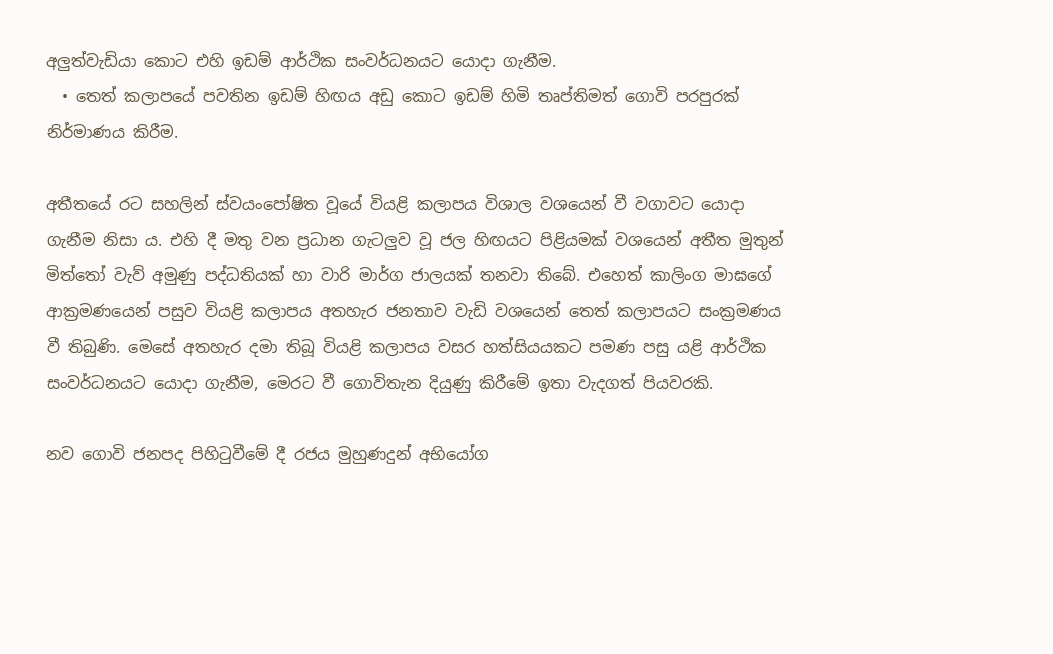අලුත්වැඩියා කොට එහි ඉඩම් ආර්ථික සංවර්ධනයට යොදා ගැනීම.
  • තෙත් කලාපයේ පවතින ඉඩම් හිඟය අඩු කොට ඉඩම් හිමි තෘප්තිමත් ගොවි පරපුරක් නිර්මාණය කිරීම.

අතීතයේ රට සහලින් ස්වයංපෝෂිත වූයේ වියළි කලාපය විශාල වශයෙන් වී වගාවට යොදා ගැනීම නිසා ය. එහි දී මතු වන ප්‍රධාන ගැටලුව වූ ජල හිඟයට පිළියමක් වශයෙන් අතීත මුතුන් මිත්තෝ වැව් අමුණු පද්ධතියක් හා වාරි මාර්ග ජාලයක් තනවා තිබේ. එහෙත් කාලිංග මාඝගේ ආක්‍රමණයෙන් පසුව වියළි කලාපය අතහැර ජනතාව වැඩි වශයෙන් තෙත් කලාපයට සංක්‍රමණය වී තිබුණි. මෙසේ අතහැර දමා තිබූ වියළි කලාපය වසර හත්සියයකට පමණ පසු යළි ආර්ථික සංවර්ධනයට යොදා ගැනීම, මෙරට වී ගොවිතැන දියුණු කිරීමේ ඉතා වැදගත් පියවරකි.

නව ගොවි ජනපද පිහිටුවීමේ දී රජය මුහුණදුන් අභියෝග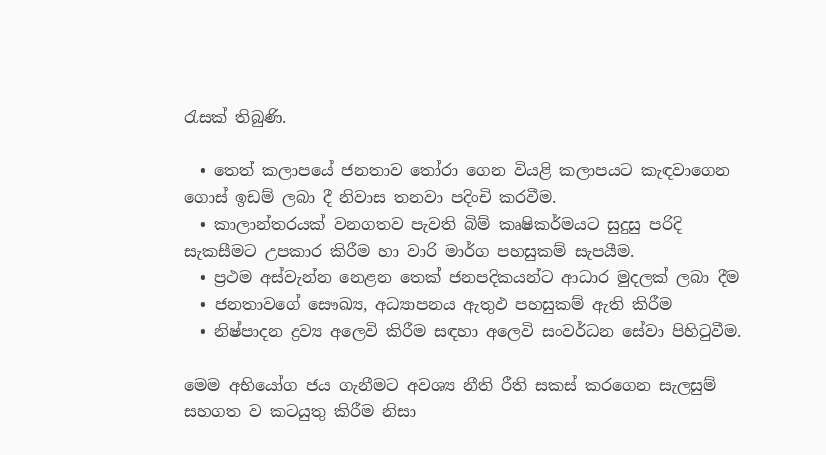රැසක් තිබුණි.

  • තෙත් කලාපයේ ජනතාව තෝරා ගෙන වියළි කලාපයට කැඳවාගෙන ගොස් ඉඩම් ලබා දී නිවාස තනවා පදිංචි කරවීම.
  • කාලාන්තරයක් වනගතව පැවති බිම් කෘෂිකර්මයට සුදුසු පරිදි සැකසීමට උපකාර කිරීම හා වාරි මාර්ග පහසුකම් සැපයීම.
  • ප්‍රථම අස්වැන්න නෙළන තෙක් ජනපදිකයන්ට ආධාර මුදලක් ලබා දීම
  • ජනතාවගේ සෞඛ්‍ය, අධ්‍යාපනය ඇතුඵ පහසුකම් ඇති කිරීම
  • නිෂ්පාදන ද්‍රව්‍ය අලෙවි කිරීම සඳහා අලෙවි සංවර්ධන සේවා පිහිටුවීම.

මෙම අභියෝග ජය ගැනීමට අවශ්‍ය නීති රීති සකස් කරගෙන සැලසුම් සහගත ව කටයුතු කිරීම නිසා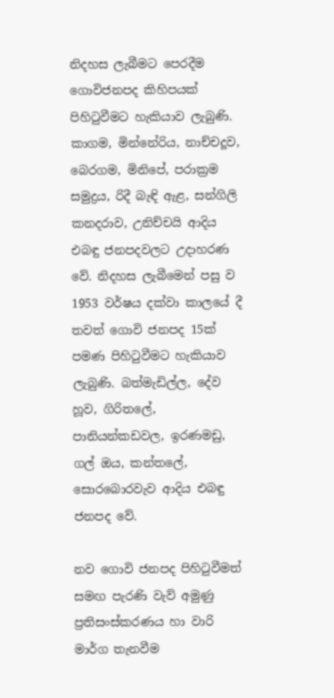නිදහස ලැබීමට පෙරදීම ගොවිජනපද කිහිපයක් පිහිටුවීමට හැකියාව ලැබුණි. කාගම, මින්නේරිය, නාච්චදූව, බෙරගම, මිනිපේ, පරාක්‍රම සමුද්‍රය, රිදී බැඳි ඇළ, සන්ගිලි කනදරාව, උනිච්චයි ආදිය එබඳු ජනපදවලට උදාහරණ වේ. නිදහස ලැබීමෙන් පසු ව 1953 වර්ෂය දක්වා කාලයේ දී තවත් ගොවි ජනපද 15ක් පමණ පිහිටුවීමට හැකියාව ලැබුණි. බත්මැඩිල්ල, දේව හූව, ගිරිතලේ, පානියන්කඩවල, ඉරණමඩු, ගල් ඔය, කන්තලේ, සොරබොරවැව ආදිය එබඳු ජනපද වේ.

නව ගොවි ජනපද පිහිටුවීමත් සමඟ පැරණි වැව් අමුණු ප්‍රතිසංස්කරණය හා වාරි මාර්ග තැනවීම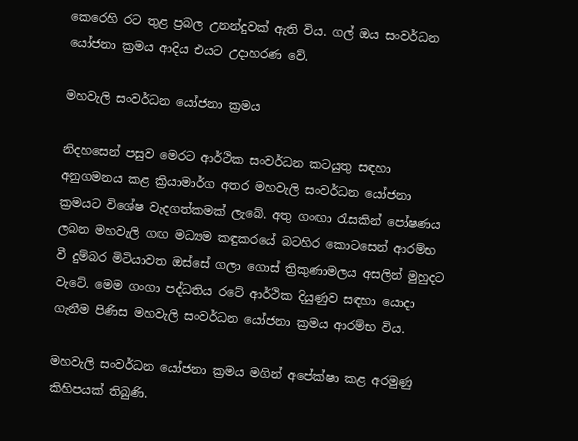කෙරෙහි රට තුළ ප්‍රබල උනන්දුවක් ඇති විය. ගල් ඔය සංවර්ධන යෝජනා ක්‍රමය ආදිය එයට උදාහරණ වේ.

මහවැලි සංවර්ධන යෝජනා ක්‍රමය

නිදහසෙන් පසුව මෙරට ආර්ථික සංවර්ධන කටයුතු සඳහා අනුගමනය කළ ක්‍රියාමාර්ග අතර මහවැලි සංවර්ධන යෝජනා ක්‍රමයට විශේෂ වැදගත්කමක් ලැබේ. අතු ගංඟා රැසකින් පෝෂණය ලබන මහවැලි ගඟ මධ්‍යම කඳුකරයේ බටහිර කොටසෙන් ආරම්භ වී දුම්බර මිටියාවත ඔස්සේ ගලා ගොස් ත්‍රිකුණාමලය අසලින් මුහුදට වැටේ. මෙම ගංගා පද්ධතිය රටේ ආර්ථික දියුණුව සඳහා යොදා ගැනීම පිණිස මහවැලි සංවර්ධන යෝජනා ක්‍රමය ආරම්භ විය.

මහවැලි සංවර්ධන යෝජනා ක්‍රමය මගින් අපේක්ෂා කළ අරමුණු කිහිපයක් තිබුණි.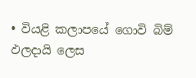• වියළි කලාපයේ ගොවි බිම් ඵලදායි ලෙස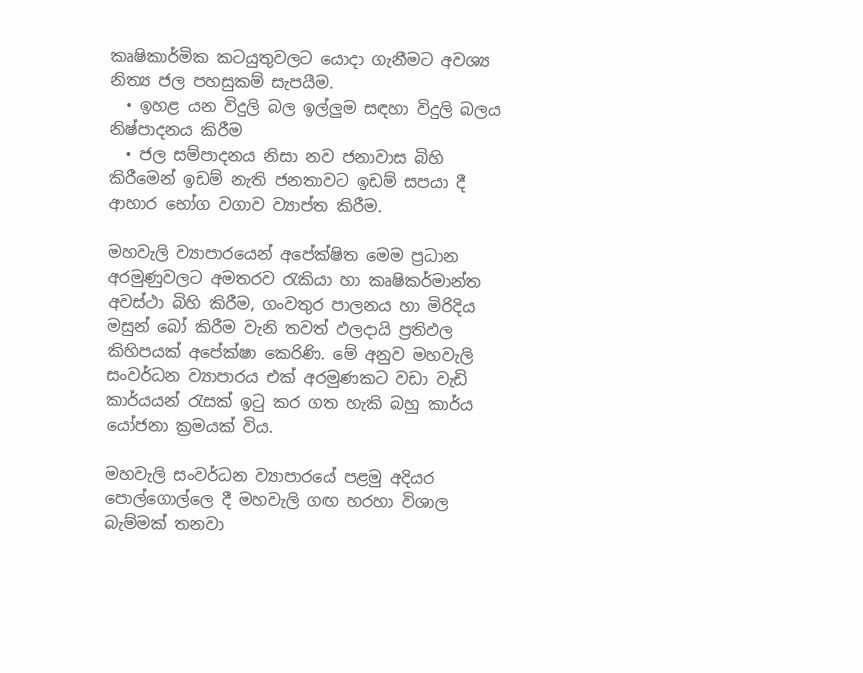කෘෂිකාර්මික කටයුතුවලට යොදා ගැනීමට අවශ්‍ය නිත්‍ය ජල පහසුකම් සැපයීම.
  • ඉහළ යන විදුලි බල ඉල්ලුම සඳහා විදුලි බලය නිෂ්පාදනය කිරීම
  • ජල සම්පාදනය නිසා නව ජනාවාස බිහි කිරීමෙන් ඉඩම් නැති ජනතාවට ඉඩම් සපයා දී ආහාර භෝග වගාව ව්‍යාප්ත කිරීම.

මහවැලි ව්‍යාපාරයෙන් අපේක්ෂිත මෙම ප්‍රධාන අරමුණුවලට අමතරව රැකියා හා කෘෂිකර්මාන්ත අවස්ථා බිහි කිරීම, ගංවතුර පාලනය හා මිරිදිය මසුන් බෝ කිරීම වැනි තවත් ඵලදායි ප්‍රතිඵල කිහිපයක් අපේක්ෂා කෙරිණි. මේ අනුව මහවැලි සංවර්ධන ව්‍යාපාරය එක් අරමුණකට වඩා වැඩි කාර්යයන් රැසක් ඉටු කර ගත හැකි බහු කාර්ය යෝජනා ක්‍රමයක් විය.

මහවැලි සංවර්ධන ව්‍යාපාරයේ පළමු අදියර පොල්ගොල්ලෙ දී මහවැලි ගඟ හරහා විශාල බැම්මක් තනවා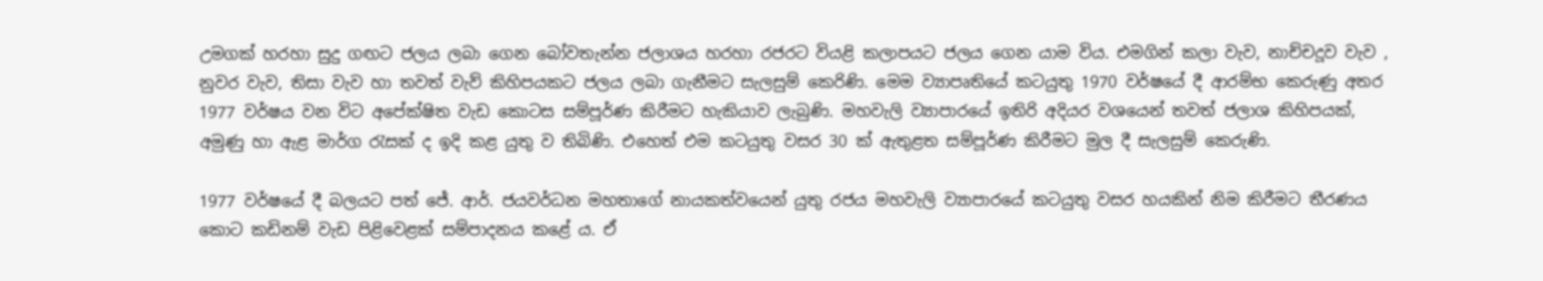උමගක් හරහා සුදු ගඟට ජලය ලබා ගෙන බෝවතැන්න ජලාශය හරහා රජරට වියළි කලාපයට ජලය ගෙන යාම විය. එමගින් කලා වැව, නාච්චදූව වැව , නුවර වැව, තිසා වැව හා තවත් වැව් කිහිපයකට ජලය ලබා ගැනීමට සැලසුම් කෙරිණි. මෙම ව්‍යාපෘතියේ කටයුතු 1970 වර්ෂයේ දී ආරම්භ කෙරුණු අතර 1977 වර්ෂය වන විට අපේක්ෂිත වැඩ කොටස සම්පූර්ණ කිරීමට හැකියාව ලැබුණි. මහවැලි ව්‍යාපාරයේ ඉතිරි අදියර වශයෙන් තවත් ජලාශ කිහිපයක්, අමුණු හා ඇළ මාර්ග රැසක් ද ඉදි කළ යුතු ව තිබිණි. එහෙත් එම කටයුතු වසර 30 ක් ඇතුළත සම්පූර්ණ කිරීමට මුල දී සැලසුම් කෙරුණි.

1977 වර්ෂයේ දී බලයට පත් ජේ. ආර්. ජයවර්ධන මහතාගේ නායකත්වයෙන් යුතු රජය මහවැලි ව්‍යාපාරයේ කටයුතු වසර හයකින් නිම කිරීමට තීරණය කොට කඩිනම් වැඩ පිළිවෙළක් සම්පාදනය කළේ ය. ඒ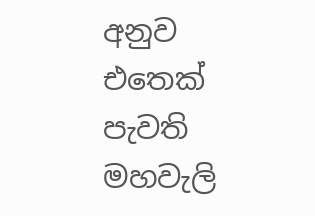අනුව එතෙක් පැවති මහවැලි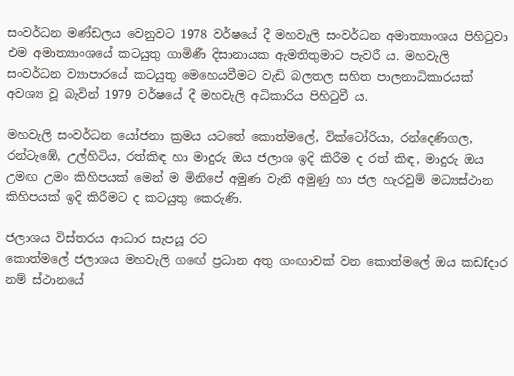සංවර්ධන මණ්ඩලය වෙනුවට 1978 වර්ෂයේ දී මහවැලි සංවර්ධන අමාත්‍යාංශය පිහිටුවා එම අමාත්‍යාංශයේ කටයුතු ගාමිණී දිසානායක ඇමතිතුමාට පැවරී ය. මහවැලි සංවර්ධන ව්‍යාපාරයේ කටයුතු මෙහෙයවීමට වැඩි බලතල සහිත පාලනාධිකාරයක් අවශ්‍ය වූ බැවින් 1979 වර්ෂයේ දී මහවැලි අධිකාරිය පිහිටුවී ය.

මහවැලි සංවර්ධන යෝජනා ක්‍රමය යටතේ කොත්මලේ, වික්ටෝරියා, රන්දෙණිගල, රන්ටැඹේ, උල්හිටිය, රත්කිඳ හා මාදුරු ඔය ජලාශ ඉදි කිරීම ද රත් කිඳ, මාදුරු ඔය උමඟ උමං කිහිපයක් මෙන් ම මිනිපේ අමුණ වැනි අමුණු හා ජල හැරවුම් මධ්‍යස්ථාන කිහිපයක් ඉදි කිරීමට ද කටයුතු කෙරුණි.

ජලාශය විස්තරය ආධාර සැපයූ රට
කොත්මලේ ජලාශය මහවැලි ගඟේ ප්‍රධාන අතු ගංඟාවක් වන කොත්මලේ ඔය කඩfදාර නම් ස්ථානයේ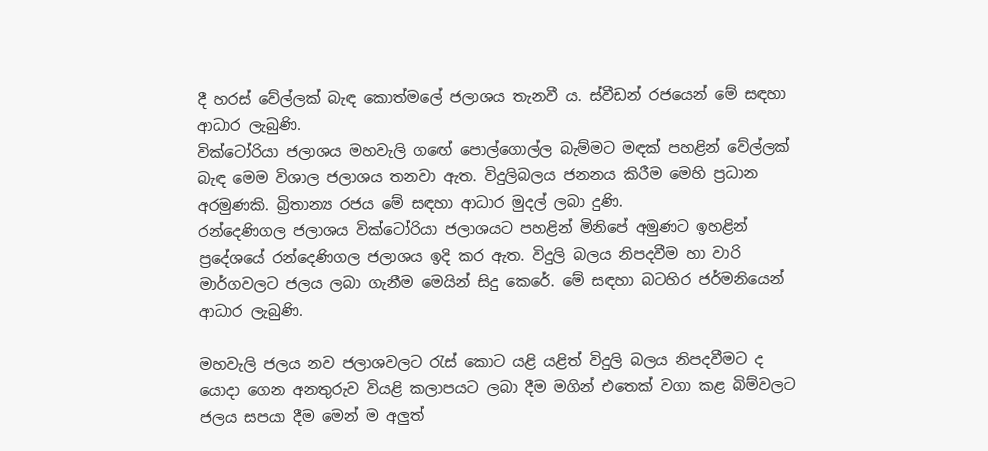දී හරස් වේල්ලක් බැඳ කොත්මලේ ජලාශය තැනවී ය. ස්වීඩන් රජයෙන් මේ සඳහා ආධාර ලැබුණි.
වික්ටෝරියා ජලාශය මහවැලි ගඟේ පොල්ගොල්ල බැම්මට මඳක් පහළින් වේල්ලක් බැඳ මෙම විශාල ජලාශය තනවා ඇත. විදුලිබලය ජනනය කිරීම මෙහි ප්‍රධාන අරමුණකි. බ්‍රිතාන්‍ය රජය මේ සඳහා ආධාර මුදල් ලබා දුණි.
රන්දෙණිගල ජලාශය වික්ටෝරියා ජලාශයට පහළින් මිනිපේ අමුණට ඉහළින් ප්‍රදේශයේ රන්දෙණිගල ජලාශය ඉදි කර ඇත. විදුලි බලය නිපදවීම හා වාරි මාර්ගවලට ජලය ලබා ගැනීම මෙයින් සිදු කෙරේ. මේ සඳහා බටහිර ජර්මනියෙන් ආධාර ලැබුණි.

මහවැලි ජලය නව ජලාශවලට රැස් කොට යළි යළිත් විදුලි බලය නිපදවීමට ද යොදා ගෙන අනතුරුව වියළි කලාපයට ලබා දීම මගින් එතෙක් වගා කළ බිම්වලට ජලය සපයා දීම මෙන් ම අලුත්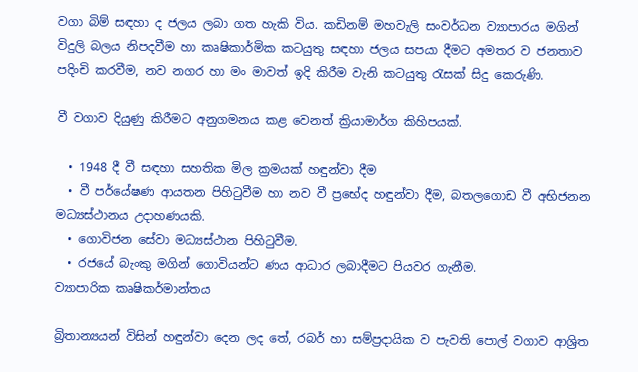වගා බිම් සඳහා ද ජලය ලබා ගත හැකි විය. කඩිනම් මහවැලි සංවර්ධන ව්‍යාපාරය මගින් විදුලි බලය නිපදවීම හා කෘෂිකාර්මික කටයුතු සඳහා ජලය සපයා දීමට අමතර ව ජනතාව පදිංචි කරවීම, නව නගර හා මං මාවත් ඉදි කිරීම වැනි කටයුතු රැසක් සිදු කෙරුණි.

වී වගාව දියුණු කිරීමට අනුගමනය කළ වෙනත් ක්‍රියාමාර්ග කිහිපයක්.

  • 1948 දී වී සඳහා සහතික මිල ක්‍රමයක් හඳුන්වා දීම
  • වී පර්යේෂණ ආයතන පිහිටුවීම හා නව වී ප්‍රභේද හඳුන්වා දීම, බතලගොඩ වී අභිජනන මධ්‍යස්ථානය උදාහණයකි.
  • ගොවිජන සේවා මධ්‍යස්ථාන පිහිටුවීම.
  • රජයේ බැංකු මගින් ගොවියන්ට ණය ආධාර ලබාදීමට පියවර ගැනීම.
ව්‍යාපාරික කෘෂිකර්මාන්තය

බ්‍රිතාන්‍යයන් විසින් හඳුන්වා දෙන ලද තේ, රබර් හා සම්ප්‍රදායික ව පැවති පොල් වගාව ආශ්‍රිත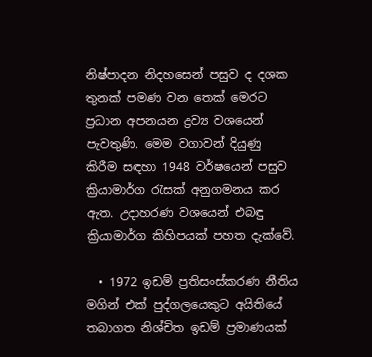නිෂ්පාදන නිදහසෙන් පසුව ද දශක තුනක් පමණ වන තෙක් මෙරට ප්‍රධාන අපනයන ද්‍රව්‍ය වශයෙන් පැවතුණි. මෙම වගාවන් දියුණු කිරීම සඳහා 1948 වර්ෂයෙන් පසුව ක්‍රියාමාර්ග රැසක් අනුගමනය කර ඇත. උදාහරණ වශයෙන් එබඳු ක්‍රියාමාර්ග කිහිපයක් පහත දැක්වේ.

  • 1972 ඉඩම් ප්‍රතිසංස්කරණ නීතිය මගින් එක් පුද්ගලයෙකුට අයිතියේ තබාගත නිශ්චිත ඉඩම් ප්‍රමාණයක්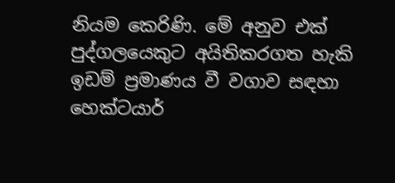නියම කෙරිණි. මේ අනුව එක් පුද්ගලයෙකුට අයිතිකරගත හැකි ඉඩම් ප්‍රමාණය වී වගාව සඳහා හෙක්ටයාර්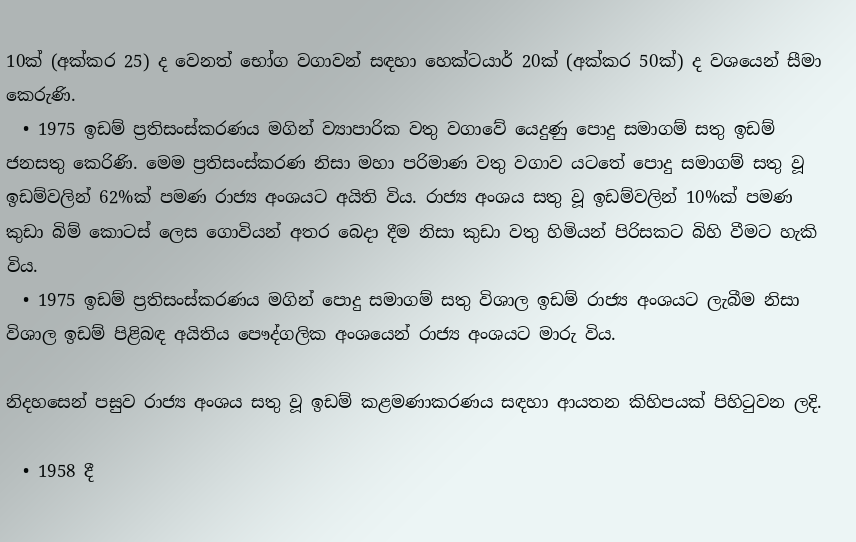10ක් (අක්කර 25) ද වෙනත් භෝග වගාවන් සඳහා හෙක්ටයාර් 20ක් (අක්කර 50ක්) ද වශයෙන් සීමා කෙරුණි.
  • 1975 ඉඩම් ප්‍රතිසංස්කරණය මගින් ව්‍යාපාරික වතු වගාවේ යෙදුණු පොදු සමාගම් සතු ඉඩම් ජනසතු කෙරිණි. මෙම ප්‍රතිසංස්කරණ නිසා මහා පරිමාණ වතු වගාව යටතේ පොදු සමාගම් සතු වූ ඉඩම්වලින් 62%ක් පමණ රාජ්‍ය අංශයට අයිති විය. රාජ්‍ය අංශය සතු වූ ඉඩම්වලින් 10%ක් පමණ කුඩා බිම් කොටස් ලෙස ගොවියන් අතර බෙදා දීම නිසා කුඩා වතු හිමියන් පිරිසකට බිහි වීමට හැකි විය.
  • 1975 ඉඩම් ප්‍රතිසංස්කරණය මගින් පොදු සමාගම් සතු විශාල ඉඩම් රාජ්‍ය අංශයට ලැබීම නිසා විශාල ඉඩම් පිළිබඳ අයිතිය පෞද්ගලික අංශයෙන් රාජ්‍ය අංශයට මාරු විය.

නිදහසෙන් පසුව රාජ්‍ය අංශය සතු වූ ඉඩම් කළමණාකරණය සඳහා ආයතන කිහිපයක් පිහිටුවන ලදි.

  • 1958 දී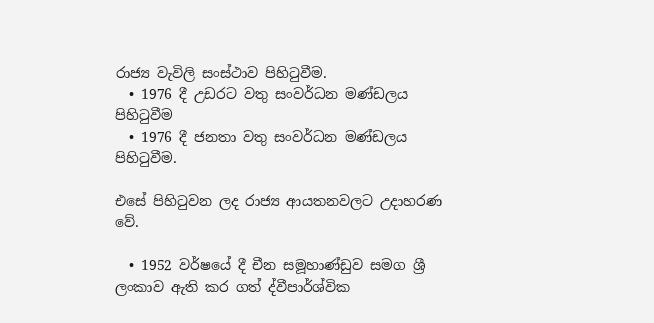රාජ්‍ය වැවිලි සංස්ථාව පිහිටුවීම.
  • 1976 දී උඩරට වතු සංවර්ධන මණ්ඩලය පිහිටුවීම
  • 1976 දී ජනතා වතු සංවර්ධන මණ්ඩලය පිහිටුවීම.

එසේ පිහිටුවන ලද රාජ්‍ය ආයතනවලට උදාහරණ වේ.

  • 1952 වර්ෂයේ දී චීන සමූහාණ්ඩුව සමග ශ්‍රී ලංකාව ඇති කර ගත් ද්වීපාර්ශ්වික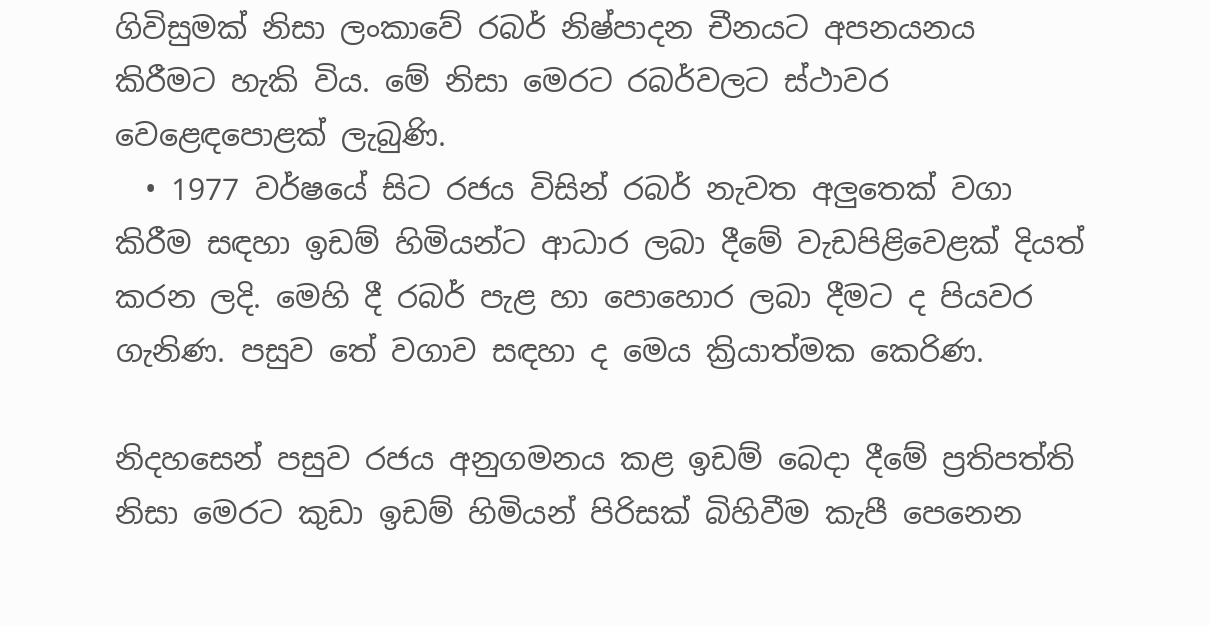ගිවිසුමක් නිසා ලංකාවේ රබර් නිෂ්පාදන චීනයට අපනයනය කිරීමට හැකි විය. මේ නිසා මෙරට රබර්වලට ස්ථාවර වෙළෙඳපොළක් ලැබුණි.
  • 1977 වර්ෂයේ සිට රජය විසින් රබර් නැවත අලුතෙක් වගා කිරීම සඳහා ඉඩම් හිමියන්ට ආධාර ලබා දීමේ වැඩපිළිවෙළක් දියත් කරන ලදි. මෙහි දී රබර් පැළ හා පොහොර ලබා දීමට ද පියවර ගැනිණ. පසුව තේ වගාව සඳහා ද මෙය ක්‍රියාත්මක කෙරිණ.

නිදහසෙන් පසුව රජය අනුගමනය කළ ඉඩම් බෙදා දීමේ ප්‍රතිපත්ති නිසා මෙරට කුඩා ඉඩම් හිමියන් පිරිසක් බිහිවීම කැපී පෙනෙන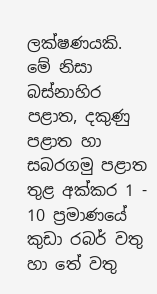ලක්ෂණයකි. මේ නිසා බස්නාහිර පළාත, දකුණු පළාත හා සබරගමු පළාත තුළ අක්කර 1 - 10 ප්‍රමාණයේ කුඩා රබර් වතු හා තේ වතු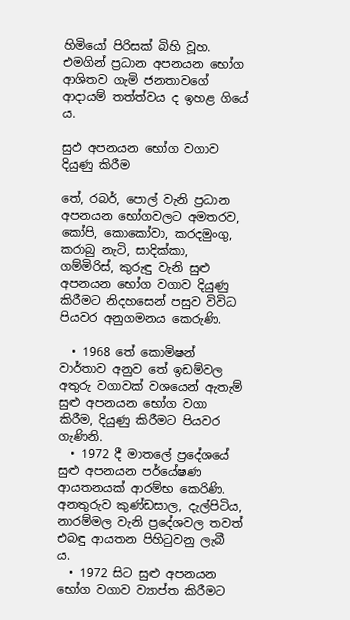හිමියෝ පිරිසක් බිහි වූහ. එමගින් ප්‍රධාන අපනයන භෝග ආශිතව ගැමි ජනතාවගේ ආදායම් තත්ත්වය ද ඉහළ ගියේ ය.

සුඵ අපනයන භෝග වගාව දියුණු කිරීම

තේ, රබර්, පොල් වැනි ප්‍රධාන අපනයන භෝගවලට අමතරව, කෝපි, කොකෝවා, කරදමුංගු, කරාබු නැටි, සාදික්කා, ගම්මිරිස්, කුරුඳු වැනි සුළු අපනයන භෝග වගාව දියුණු කිරීමට නිදහසෙන් පසුව විවිධ පියවර අනුගමනය කෙරුණි.

  • 1968 තේ කොමිෂන් වාර්තාව අනුව තේ ඉඩම්වල අතුරු වගාවක් වශයෙන් ඇතැම් සුළු අපනයන භෝග වගා කිරීම, දියුණු කිරීමට පියවර ගැණිනි.
  • 1972 දී මාතලේ ප්‍රදේශයේ සුළු අපනයන පර්යේෂණ ආයතනයක් ආරම්භ කෙරිණි. අනතුරුව කුණ්ඩසාල, දැල්පිටිය, නාරම්මල වැනි ප්‍රදේශවල තවත් එබඳු ආයතන පිහිටුවනු ලැබී ය.
  • 1972 සිට සුළු අපනයන භෝග වගාව ව්‍යාප්ත කිරීමට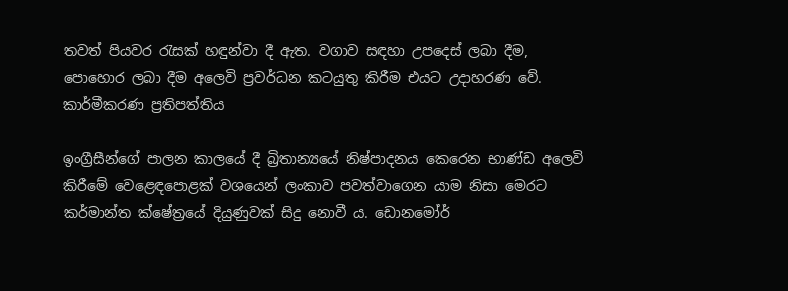තවත් පියවර රැසක් හඳුන්වා දී ඇත. වගාව සඳහා උපදෙස් ලබා දීම, පොහොර ලබා දීම අලෙවි ප්‍රවර්ධන කටයුතු කිරීම එයට උදාහරණ වේ.
කාර්මීකරණ ප්‍රතිපත්තිය

ඉංග්‍රීසීන්ගේ පාලන කාලයේ දී බ්‍රිතාන්‍යයේ නිෂ්පාදනය කෙරෙන භාණ්ඩ අලෙවි කිරීමේ වෙළෙඳපොළක් වශයෙන් ලංකාව පවත්වාගෙන යාම නිසා මෙරට කර්මාන්ත ක්ෂේත්‍රයේ දියුණුවක් සිදු නොවී ය. ඩොනමෝර්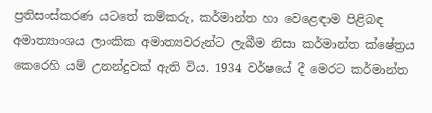ප්‍රතිසංස්කරණ යටතේ කම්කරු, කර්මාන්ත හා වෙළෙඳාම පිළිබඳ අමාත්‍යාංශය ලාංකික අමාත්‍යවරුන්ට ලැබීම නිසා කර්මාන්ත ක්ෂේත්‍රය කෙරෙහි යම් උනන්දුවක් ඇති විය. 1934 වර්ෂයේ දී මෙරට කර්මාන්ත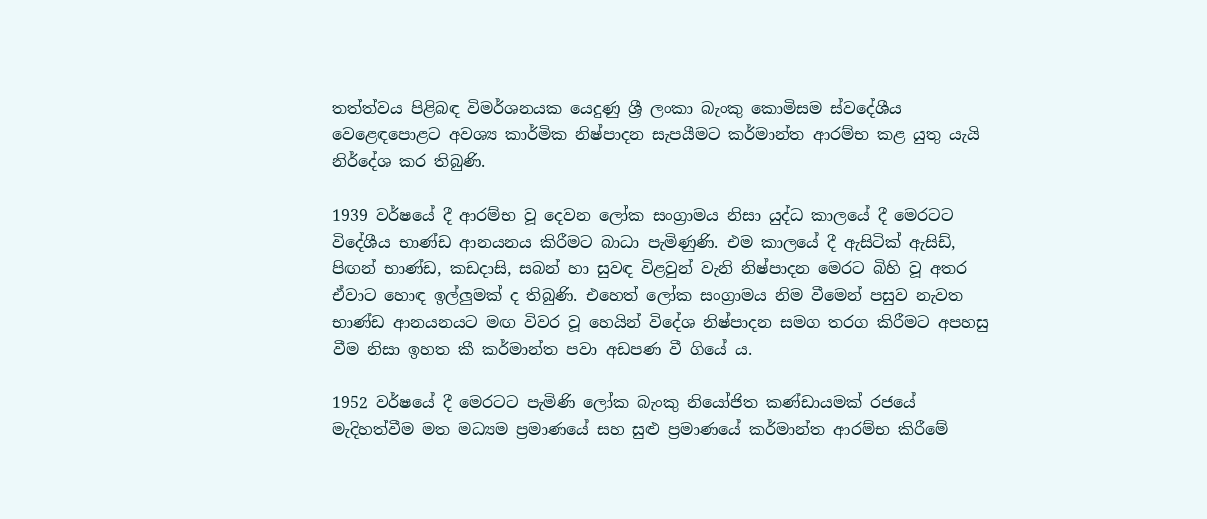තත්ත්වය පිළිබඳ විමර්ශනයක යෙදුණු ශ්‍රී ලංකා බැංකු කොමිසම ස්වදේශීය වෙළෙඳපොළට අවශ්‍ය කාර්මික නිෂ්පාදන සැපයීමට කර්මාන්ත ආරම්භ කළ යුතු යැයි නිර්දේශ කර තිබුණි.

1939 වර්ෂයේ දී ආරම්භ වූ දෙවන ලෝක සංග්‍රාමය නිසා යුද්ධ කාලයේ දී මෙරටට විදේශීය භාණ්ඩ ආනයනය කිරීමට බාධා පැමිණුණි. එම කාලයේ දී ඇසිටික් ඇසිඩ්, පිඟන් භාණ්ඩ, කඩදාසි, සබන් හා සුවඳ විළවුන් වැනි නිෂ්පාදන මෙරට බිහි වූ අතර ඒවාට හොඳ ඉල්ලුමක් ද තිබුණි. එහෙත් ලෝක සංග්‍රාමය නිම වීමෙන් පසුව නැවත භාණ්ඩ ආනයනයට මඟ විවර වූ හෙයින් විදේශ නිෂ්පාදන සමග තරග කිරීමට අපහසු වීම නිසා ඉහත කී කර්මාන්ත පවා අඩපණ වී ගියේ ය.

1952 වර්ෂයේ දී මෙරටට පැමිණි ලෝක බැංකු නියෝජිත කණ්ඩායමක් රජයේ මැදිහත්වීම මත මධ්‍යම ප්‍රමාණයේ සහ සුළු ප්‍රමාණයේ කර්මාන්ත ආරම්භ කිරීමේ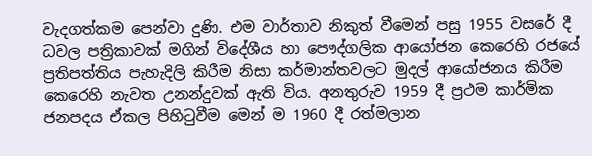වැදගත්කම පෙන්වා දුණි. එම වාර්තාව නිකුත් වීමෙන් පසු 1955 වසරේ දී ධවල පත්‍රිකාවක් මගින් විදේශීය හා පෞද්ගලික ආයෝජන කෙරෙහි රජයේ ප්‍රතිපත්තිය පැහැදිලි කිරීම නිසා කර්මාන්තවලට මුදල් ආයෝජනය කිරීම කෙරෙහි නැවත උනන්දුවක් ඇති විය. අනතුරුව 1959 දී ප්‍රථම කාර්මික ජනපදය ඒකල පිහිටුවීම මෙන් ම 1960 දී රත්මලාන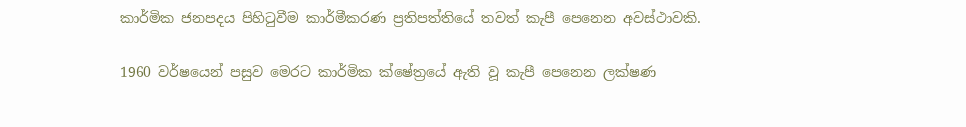කාර්මික ජනපදය පිහිටුවීම කාර්මීකරණ ප්‍රතිපත්තියේ තවත් කැපී පෙනෙන අවස්ථාවකි.

1960 වර්ෂයෙන් පසුව මෙරට කාර්මික ක්ෂේත්‍රයේ ඇති වූ කැපී පෙනෙන ලක්ෂණ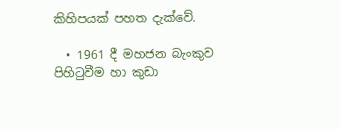කිහිපයක් පහත දැක්වේ.

  • 1961 දී මහජන බැංකුව පිහිටුවීම හා කුඩා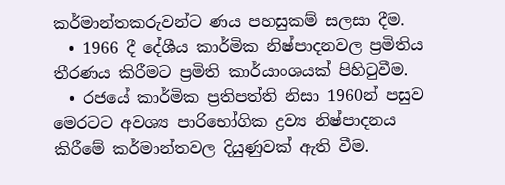කර්මාන්තකරුවන්ට ණය පහසුකම් සලසා දීම.
  • 1966 දී දේශීය කාර්මික නිෂ්පාදනවල ප්‍රමිතිය තීරණය කිරීමට ප්‍රමිති කාර්යාංශයක් පිහිටුවීම.
  • රජයේ කාර්මික ප්‍රතිපත්ති නිසා 1960න් පසුව මෙරටට අවශ්‍ය පාරිභෝගික ද්‍රව්‍ය නිෂ්පාදනය කිරීමේ කර්මාන්තවල දියුණුවක් ඇති වීම.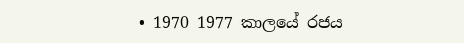• 1970 1977 කාලයේ රජය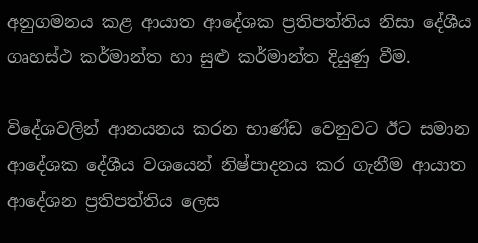අනුගමනය කළ ආයාත ආදේශක ප්‍රතිපත්තිය නිසා දේශීය ගෘහස්ථ කර්මාන්ත හා සුළු කර්මාන්ත දියුණු වීම.

විදේශවලින් ආනයනය කරන භාණ්ඩ වෙනුවට ඊට සමාන ආදේශක දේශීය වශයෙන් නිෂ්පාදනය කර ගැනීම ආයාත ආදේශන ප්‍රතිපත්තිය ලෙස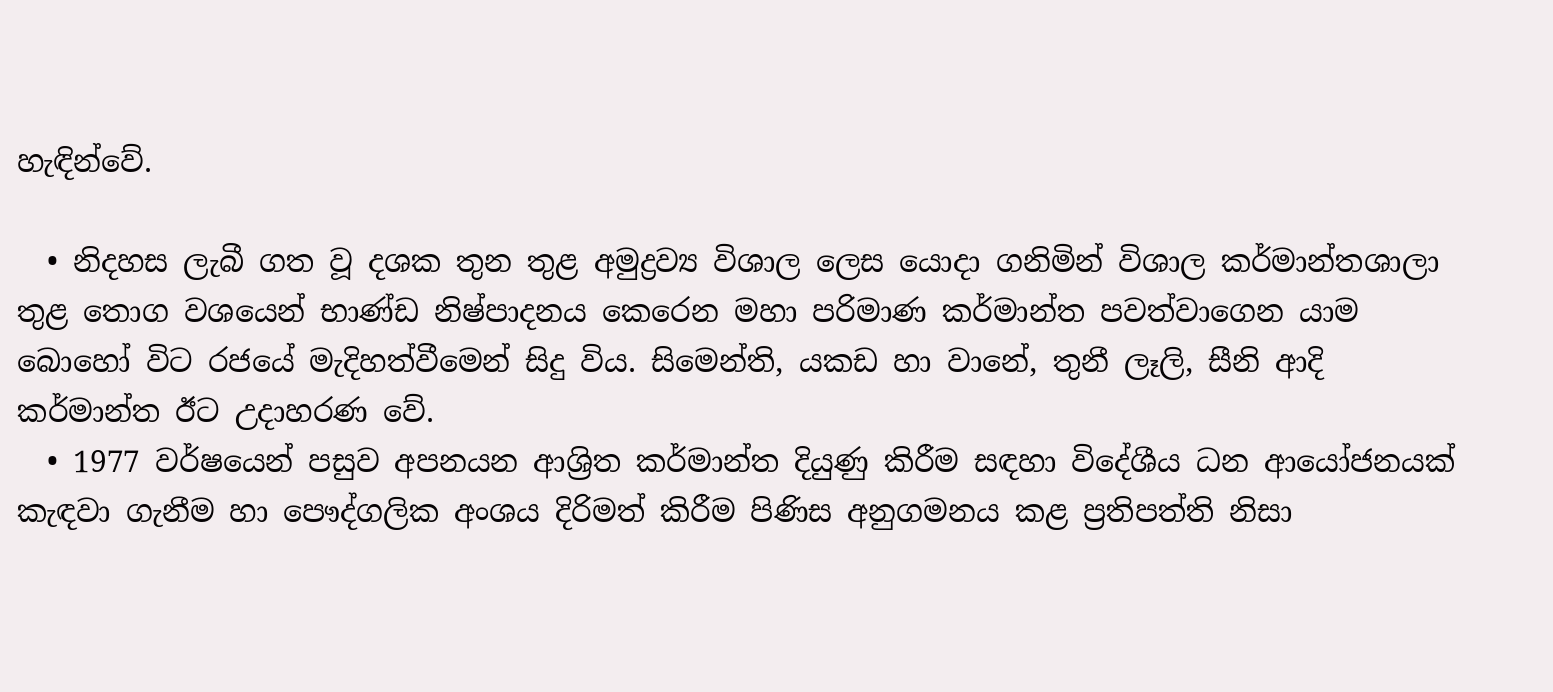හැඳින්වේ.

  • නිදහස ලැබී ගත වූ දශක තුන තුළ අමුද්‍රව්‍ය විශාල ලෙස යොදා ගනිමින් විශාල කර්මාන්තශාලා තුළ තොග වශයෙන් භාණ්ඩ නිෂ්පාදනය කෙරෙන මහා පරිමාණ කර්මාන්ත පවත්වාගෙන යාම බොහෝ විට රජයේ මැදිහත්වීමෙන් සිදු විය. සිමෙන්ති, යකඩ හා වානේ, තුනී ලෑලි, සීනි ආදි කර්මාන්ත ඊට උදාහරණ වේ.
  • 1977 වර්ෂයෙන් පසුව අපනයන ආශ්‍රිත කර්මාන්ත දියුණු කිරීම සඳහා විදේශීය ධන ආයෝජනයක් කැඳවා ගැනීම හා පෞද්ගලික අංශය දිරිමත් කිරීම පිණිස අනුගමනය කළ ප්‍රතිපත්ති නිසා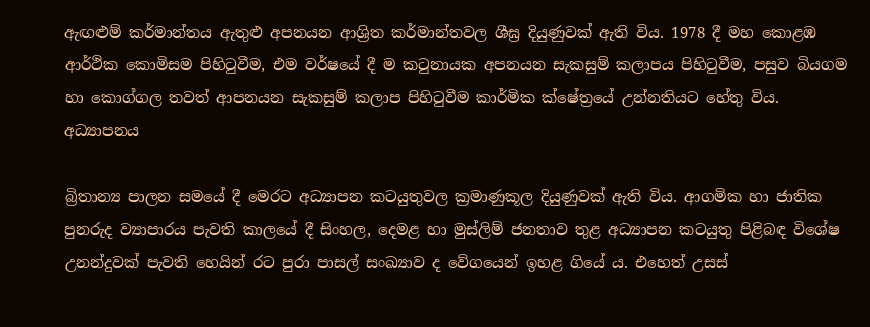ඇඟළුම් කර්මාන්තය ඇතුළු අපනයන ආශ්‍රිත කර්මාන්තවල ශීඝ්‍ර දියුණුවක් ඇති විය. 1978 දී මහ කොළඹ ආර්ථික කොමිසම පිහිටුවීම, එම වර්ෂයේ දී ම කටුනායක අපනයන සැකසුම් කලාපය පිහිටුවීම, පසුව බියගම හා කොග්ගල තවත් ආපනයන සැකසුම් කලාප පිහිටුවීම කාර්මික ක්ෂේත්‍රයේ උන්නතියට හේතු විය.
අධ්‍යාපනය

බ්‍රිතාන්‍ය පාලන සමයේ දී මෙරට අධ්‍යාපන කටයුතුවල ක්‍රමාණුකූල දියුණුවක් ඇති විය. ආගමික හා ජාතික පුනරුද ව්‍යාපාරය පැවති කාලයේ දී සිංහල, දෙමළ හා මුස්ලිම් ජනතාව තුළ අධ්‍යාපන කටයුතු පිළිබඳ විශේෂ උනන්දුවක් පැවති හෙයින් රට පුරා පාසල් සංඛ්‍යාව ද වේගයෙන් ඉහළ ගියේ ය. එහෙත් උසස්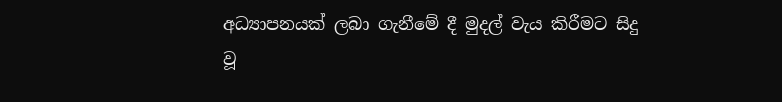අධ්‍යාපනයක් ලබා ගැනීමේ දී මුදල් වැය කිරීමට සිදු වූ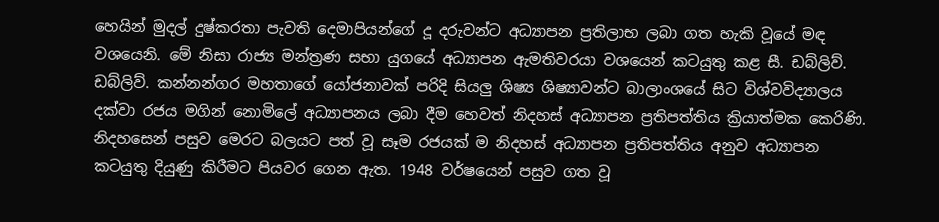හෙයින් මුදල් දුෂ්කරතා පැවති දෙමාපියන්ගේ දූ දරුවන්ට අධ්‍යාපන ප්‍රතිලාභ ලබා ගත හැකි වූයේ මඳ වශයෙනි. මේ නිසා රාජ්‍ය මන්ත්‍රණ සභා යුගයේ අධ්‍යාපන ඇමතිවරයා වශයෙන් කටයුතු කළ සී. ඩබ්ලිව්. ඩබ්ලිව්. කන්නන්ගර මහතාගේ යෝජනාවක් පරිදි සියලු ශිෂ්‍ය ශිෂ්‍යාවන්ට බාලාංශයේ සිට විශ්වවිද්‍යාලය දක්වා රජය මගින් නොමිලේ අධ්‍යාපනය ලබා දීම හෙවත් නිදහස් අධ්‍යාපන ප්‍රතිපත්තිය ක්‍රියාත්මක කෙරිණි. නිදහසෙන් පසුව මෙරට බලයට පත් වූ සෑම රජයක් ම නිදහස් අධ්‍යාපන ප්‍රතිපත්තිය අනුව අධ්‍යාපන කටයුතු දියුණු කිරීමට පියවර ගෙන ඇත. 1948 වර්ෂයෙන් පසුව ගත වූ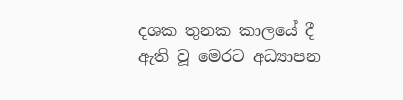දශක තුනක කාලයේ දී ඇති වූ මෙරට අධ්‍යාපන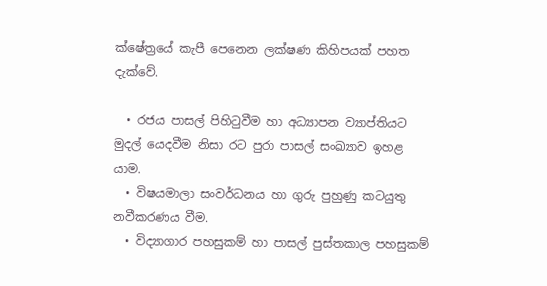ක්ෂේත්‍රයේ කැපී පෙනෙන ලක්ෂණ කිහිපයක් පහත දැක්වේ.

  • රජය පාසල් පිහිටුවීම හා අධ්‍යාපන ව්‍යාප්තියට මුදල් යෙදවීම නිසා රට පුරා පාසල් සංඛ්‍යාව ඉහළ යාම.
  • විෂයමාලා සංවර්ධනය හා ගුරු පුහුණු කටයුතු නවීකරණය වීම.
  • විද්‍යාගාර පහසුකම් හා පාසල් පුස්තකාල පහසුකම්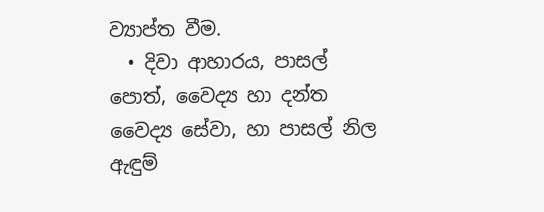ව්‍යාප්ත වීම.
  • දිවා ආහාරය, පාසල් පොත්, වෛද්‍ය හා දන්ත වෛද්‍ය සේවා, හා පාසල් නිල ඇඳුම්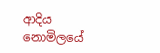ආදිය නොමිලයේ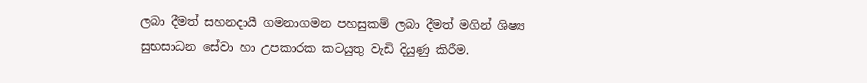ලබා දීමත් සහනදායී ගමනාගමන පහසුකම් ලබා දීමත් මගින් ශිෂ්‍ය සුභසාධන සේවා හා උපකාරක කටයුතු වැඩි දියුණු කිරීම.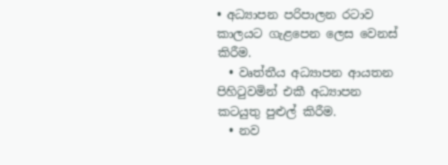• අධ්‍යාපන පරිපාලන රටාව කාලයට ගැළපෙන ලෙස වෙනස් කිරීම.
  • වෘත්තීය අධ්‍යාපන ආයතන පිහිටුවමින් එකී අධ්‍යාපන කටයුතු පුළුල් කිරීම.
  • නව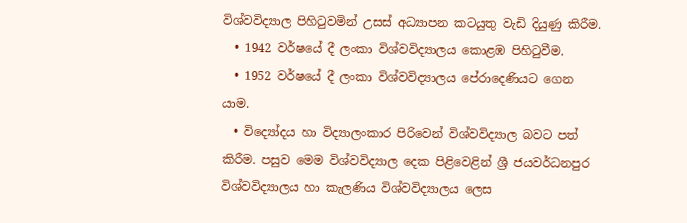විශ්වවිද්‍යාල පිහිටුවමින් උසස් අධ්‍යාපන කටයුතු වැඩි දියුණු කිරීම.
  • 1942 වර්ෂයේ දී ලංකා විශ්වවිද්‍යාලය කොළඹ පිහිටුවීම.
  • 1952 වර්ෂයේ දී ලංකා විශ්වවිද්‍යාලය පේරාදෙණියට ගෙන යාම.
  • විද්‍යෝදය හා විද්‍යාලංකාර පිරිවෙන් විශ්වවිද්‍යාල බවට පත් කිරීම. පසුව මෙම විශ්වවිද්‍යාල දෙක පිළිවෙළින් ශ්‍රී ජයවර්ධනපුර විශ්වවිද්‍යාලය හා කැලණිය විශ්වවිද්‍යාලය ලෙස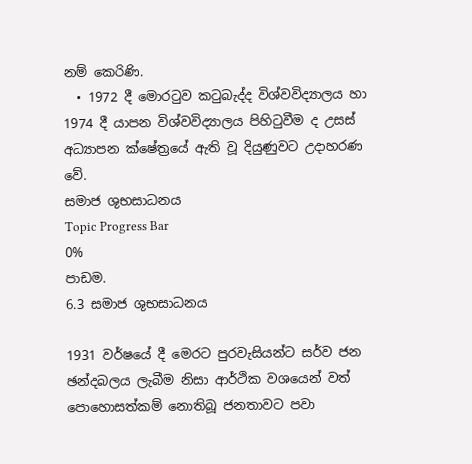නම් කෙරිණි.
  • 1972 දී මොරටුව කටුබැද්ද විශ්වවිද්‍යාලය හා 1974 දී යාපන විශ්වවිද්‍යාලය පිහිටුවීම ද උසස් අධ්‍යාපන ක්ෂේත්‍රයේ ඇති වූ දියුණුවට උදාහරණ වේ.
සමාජ ශුභසාධනය
Topic Progress Bar
0%
පාඩම.
6.3 සමාජ ශුභසාධනය

1931 වර්ෂයේ දී මෙරට පුරවැසියන්ට සර්ව ජන ඡන්දබලය ලැබීම නිසා ආර්ථික වශයෙන් වත් පොහොසත්කම් නොතිබූ ජනතාවට පවා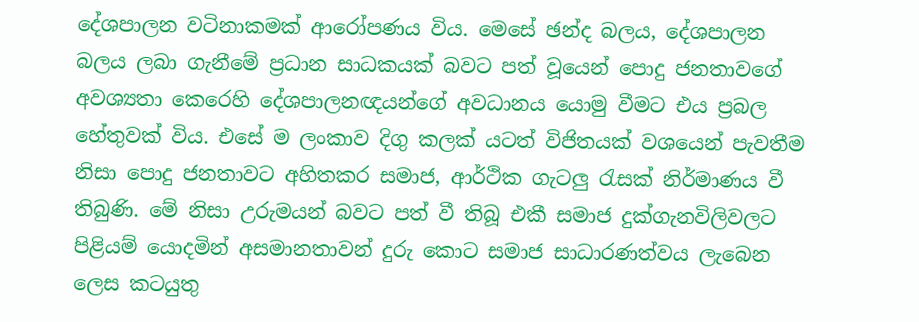දේශපාලන වටිනාකමක් ආරෝපණය විය. මෙසේ ඡන්ද බලය, දේශපාලන බලය ලබා ගැනීමේ ප්‍රධාන සාධකයක් බවට පත් වූයෙන් පොදු ජනතාවගේ අවශ්‍යතා කෙරෙහි දේශපාලනඥයන්ගේ අවධානය යොමු වීමට එය ප්‍රබල හේතුවක් විය. එසේ ම ලංකාව දිගු කලක් යටත් විජිතයක් වශයෙන් පැවතීම නිසා පොදු ජනතාවට අහිතකර සමාජ, ආර්ථික ගැටලු රැසක් නිර්මාණය වී තිබුණි. මේ නිසා උරුමයන් බවට පත් වී තිබූ එකී සමාජ දුක්ගැනවිලිවලට පිළියම් යොදමින් අසමානතාවන් දුරු කොට සමාජ සාධාරණත්වය ලැබෙන ලෙස කටයුතු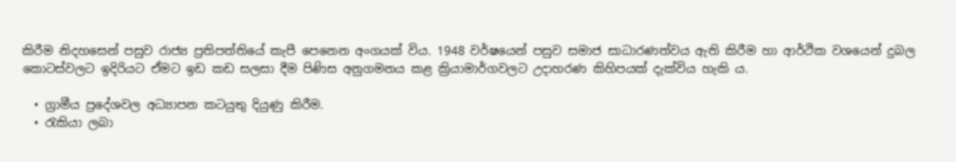කිරීම නිදහසෙන් පසුව රාජ්‍ය ප්‍රතිපත්තියේ කැපී පෙනෙන අංගයක් විය. 1948 වර්ෂයෙන් පසුව සමාජ සාධාරණත්වය ඇති කිරීම හා ආර්ථික වශයෙන් දුබල කොටස්වලට ඉදිරියට ඒමට ඉඩ කඩ සලසා දීම පිණිස අනුගමනය කළ ක්‍රියාමාර්ගවලට උදාහරණ කිහිපයක් දැක්විය හැකි ය.

  • ග්‍රාමීය ප්‍රදේශවල අධ්‍යාපන කටයුතු දියුණු කිරීම.
  • රැකියා ලබා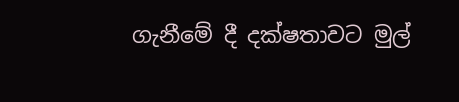ගැනීමේ දී දක්ෂතාවට මුල්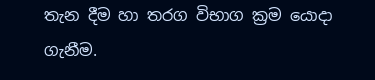තැන දීම හා තරග විභාග ක්‍රම යොදා ගැනීම.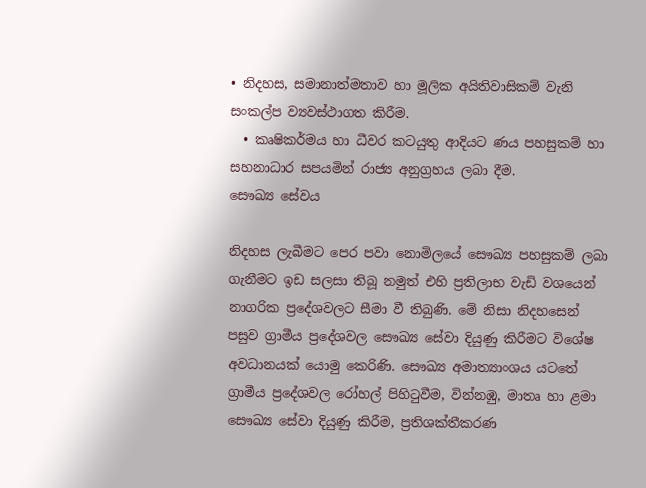• නිදහස, සමානාත්මතාව හා මූලික අයිතිවාසිකම් වැනි සංකල්ප ව්‍යවස්ථාගත කිරීම.
  • කෘෂිකර්මය හා ධීවර කටයුතු ආදියට ණය පහසුකම් හා සහනාධාර සපයමින් රාජ්‍ය අනුග්‍රහය ලබා දීම.
සෞඛ්‍ය සේවය

නිදහස ලැබීමට පෙර පවා නොමිලයේ සෞඛ්‍ය පහසුකම් ලබා ගැනීමට ඉඩ සලසා තිබූ නමුත් එහි ප්‍රතිලාභ වැඩි වශයෙන් නාගරික ප්‍රදේශවලට සීමා වී තිබුණි. මේ නිසා නිදහසෙන් පසුව ග්‍රාමීය ප්‍රදේශවල සෞඛ්‍ය සේවා දියුණු කිරීමට විශේෂ අවධානයක් යොමු කෙරිණි. සෞඛ්‍ය අමාත්‍යාංශය යටතේ ග්‍රාමීය ප්‍රදේශවල රෝහල් පිහිටුවීම, වින්නඹු, මාතෘ හා ළමා සෞඛ්‍ය සේවා දියුණු කිරීම, ප්‍රතිශක්තීකරණ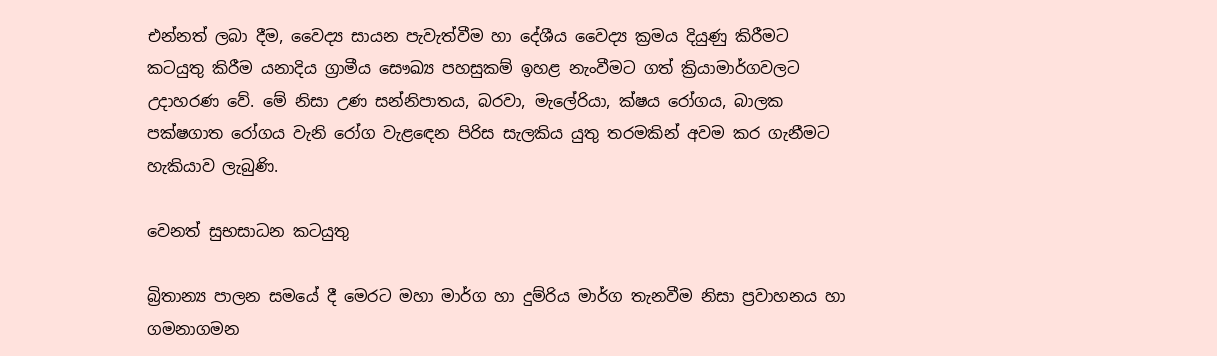එන්නත් ලබා දීම, වෛද්‍ය සායන පැවැත්වීම හා දේශීය වෛද්‍ය ක්‍රමය දියුණු කිරීමට කටයුතු කිරීම යනාදිය ග්‍රාමීය සෞඛ්‍ය පහසුකම් ඉහළ නැංවීමට ගත් ක්‍රියාමාර්ගවලට උදාහරණ වේ. මේ නිසා උණ සන්නිපාතය, බරවා, මැලේරියා, ක්ෂය රෝගය, බාලක පක්ෂගාත රෝගය වැනි රෝග වැළඳෙන පිරිස සැලකිය යුතු තරමකින් අවම කර ගැනීමට හැකියාව ලැබුණි.

වෙනත් සුභසාධන කටයුතු

බ්‍රිතාන්‍ය පාලන සමයේ දී මෙරට මහා මාර්ග හා දුම්රිය මාර්ග තැනවීම නිසා ප්‍රවාහනය හා ගමනාගමන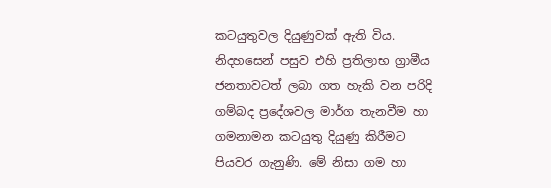කටයුතුවල දියුණුවක් ඇති විය. නිදහසෙන් පසුව එහි ප්‍රතිලාභ ග්‍රාමීය ජනතාවටත් ලබා ගත හැකි වන පරිදි ගම්බද ප්‍රදේශවල මාර්ග තැනවීම හා ගමනාමන කටයුතු දියුණු කිරීමට පියවර ගැනුණි. මේ නිසා ගම හා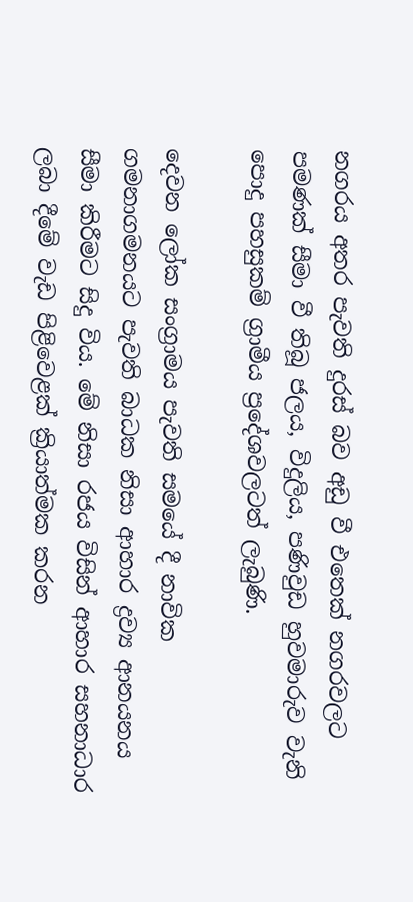නගරය අතර පැවති දුරස් බව අඩු වී එතෙක් නගරවලට පමණක් සීමා වී තිබූ ජලය, විදුලිය, පණිවුඩ හුවමාරුව වැනි පොදු පහසුකම් ග්‍රාමීය ප්‍රදේශවලටත් ලැබුණි.

දෙවන ලෝක සංග්‍රාමය පැවති සමයේ දී නාවික ගමනාගමනයට පැවති බාධක නිසා ආහාර ද්‍රව්‍ය ආනයනය සීමා කිරීමට සිදු විය. මේ නිසා රජය විසින් ආහාර සහනාධාර ලබා දීමේ වැඩ පිළිවෙළක් ක්‍රියාත්මක කරන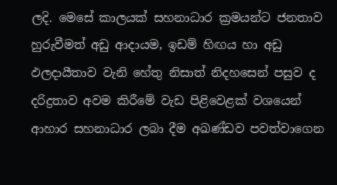ලදි. මෙසේ කාලයක් සහනාධාර ක්‍රමයන්ට ජනතාව හුරුවීමත් අඩු ආදායම, ඉඩම් හිඟය හා අඩු ඵලදායීතාව වැනි හේතු නිසාත් නිදහසෙන් පසුව ද දරිද්‍රතාව අවම කිරීමේ වැඩ පිළිවෙළක් වශයෙන් ආහාර සහනාධාර ලබා දීම අඛණ්ඩව පවත්වාගෙන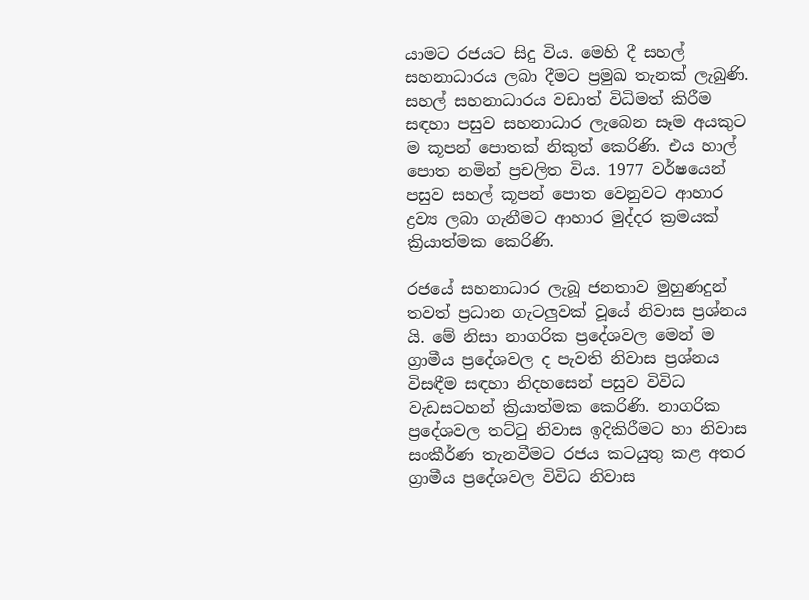යාමට රජයට සිදු විය. මෙහි දී සහල් සහනාධාරය ලබා දීමට ප්‍රමුඛ තැනක් ලැබුණි. සහල් සහනාධාරය වඩාත් විධිමත් කිරීම සඳහා පසුව සහනාධාර ලැබෙන සෑම අයකුට ම කූපන් පොතක් නිකුත් කෙරිණි. එය හාල් පොත නමින් ප්‍රචලිත විය. 1977 වර්ෂයෙන් පසුව සහල් කූපන් පොත වෙනුවට ආහාර ද්‍රව්‍ය ලබා ගැනීමට ආහාර මුද්දර ක්‍රමයක් ක්‍රියාත්මක කෙරිණි.

රජයේ සහනාධාර ලැබූ ජනතාව මුහුණදුන් තවත් ප්‍රධාන ගැටලුවක් වූයේ නිවාස ප්‍රශ්නය යි. මේ නිසා නාගරික ප්‍රදේශවල මෙන් ම ග්‍රාමීය ප්‍රදේශවල ද පැවති නිවාස ප්‍රශ්නය විසඳීම සඳහා නිදහසෙන් පසුව විවිධ වැඩසටහන් ක්‍රියාත්මක කෙරිණි. නාගරික ප්‍රදේශවල තට්ටු නිවාස ඉදිකිරීමට හා නිවාස සංකීර්ණ තැනවීමට රජය කටයුතු කළ අතර ග්‍රාමීය ප්‍රදේශවල විවිධ නිවාස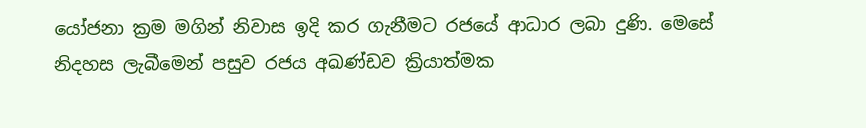යෝජනා ක්‍රම මගින් නිවාස ඉදි කර ගැනීමට රජයේ ආධාර ලබා දුණි. මෙසේ නිදහස ලැබීමෙන් පසුව රජය අඛණ්ඩව ක්‍රියාත්මක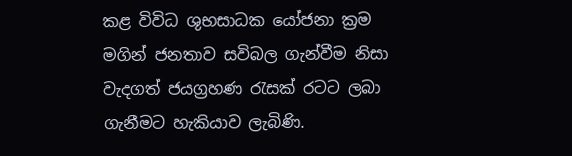කළ විවිධ ශුභසාධක යෝජනා ක්‍රම මගින් ජනතාව සවිබල ගැන්වීම නිසා වැදගත් ජයග්‍රහණ රැසක් රටට ලබා ගැනීමට හැකියාව ලැබිණි.